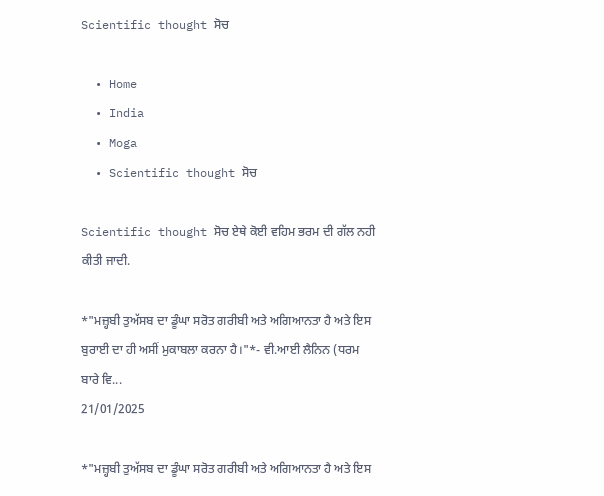Scientific thought ਸੋਚ

  • Home
  • India
  • Moga
  • Scientific thought ਸੋਚ

Scientific thought ਸੋਚ ਏਥੇ ਕੋਈ ਵਹਿਮ ਭਰਮ ਦੀ ਗੱਲ ਨਹੀ ਕੀਤੀ ਜਾਦੀ.

*"ਮਜ਼੍ਹਬੀ ਤੁਅੱਸਬ ਦਾ ਡੂੰਘਾ ਸਰੋਤ ਗਰੀਬੀ ਅਤੇ ਅਗਿਆਨਤਾ ਹੈ ਅਤੇ ਇਸ ਬੁਰਾਈ ਦਾ ਹੀ ਅਸੀਂ ਮੁਕਾਬਲਾ ਕਰਨਾ ਹੈ।"*- ਵੀ.ਆਈ ਲੈਨਿਨ (ਧਰਮ ਬਾਰੇ ਵਿ...
21/01/2025

*"ਮਜ਼੍ਹਬੀ ਤੁਅੱਸਬ ਦਾ ਡੂੰਘਾ ਸਰੋਤ ਗਰੀਬੀ ਅਤੇ ਅਗਿਆਨਤਾ ਹੈ ਅਤੇ ਇਸ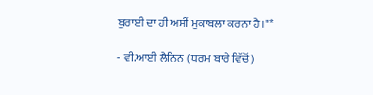ਬੁਰਾਈ ਦਾ ਹੀ ਅਸੀਂ ਮੁਕਾਬਲਾ ਕਰਨਾ ਹੈ।"*

- ਵੀ.ਆਈ ਲੈਨਿਨ (ਧਰਮ ਬਾਰੇ ਵਿੱਚੋਂ)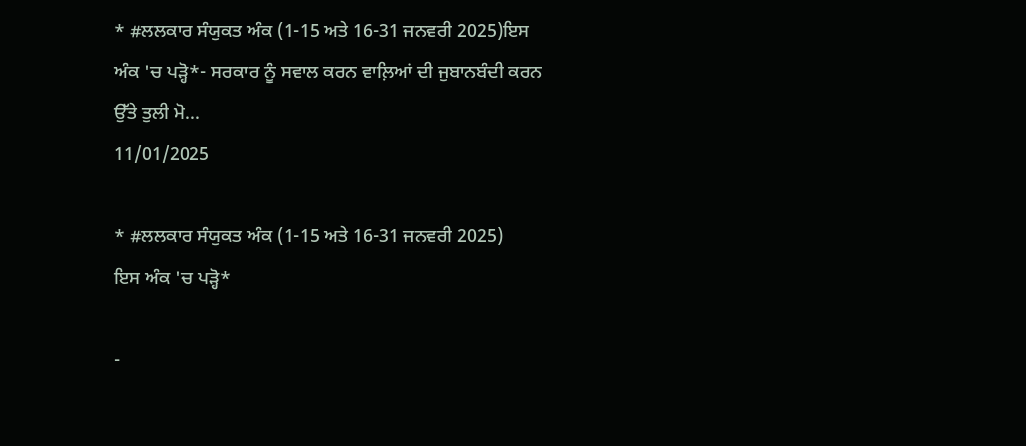* #ਲਲਕਾਰ ਸੰਯੁਕਤ ਅੰਕ (1-15 ਅਤੇ 16-31 ਜਨਵਰੀ 2025)ਇਸ ਅੰਕ 'ਚ ਪੜ੍ਹੋ*- ਸਰਕਾਰ ਨੂੰ ਸਵਾਲ ਕਰਨ ਵਾਲ਼ਿਆਂ ਦੀ ਜੁਬਾਨਬੰਦੀ ਕਰਨ ਉੱਤੇ ਤੁਲੀ ਮੋ...
11/01/2025

* #ਲਲਕਾਰ ਸੰਯੁਕਤ ਅੰਕ (1-15 ਅਤੇ 16-31 ਜਨਵਰੀ 2025)
ਇਸ ਅੰਕ 'ਚ ਪੜ੍ਹੋ*

-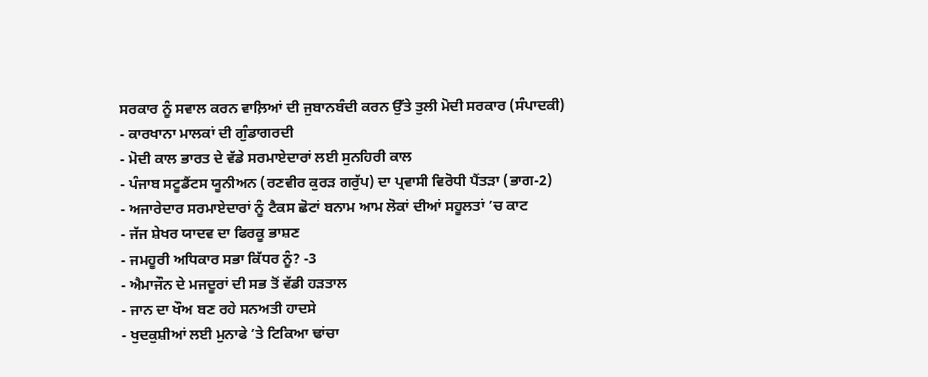ਸਰਕਾਰ ਨੂੰ ਸਵਾਲ ਕਰਨ ਵਾਲ਼ਿਆਂ ਦੀ ਜੁਬਾਨਬੰਦੀ ਕਰਨ ਉੱਤੇ ਤੁਲੀ ਮੋਦੀ ਸਰਕਾਰ (ਸੰਪਾਦਕੀ)
- ਕਾਰਖਾਨਾ ਮਾਲਕਾਂ ਦੀ ਗੁੰਡਾਗਰਦੀ
- ਮੋਦੀ ਕਾਲ ਭਾਰਤ ਦੇ ਵੱਡੇ ਸਰਮਾਏਦਾਰਾਂ ਲਈ ਸੁਨਹਿਰੀ ਕਾਲ
- ਪੰਜਾਬ ਸਟੂਡੈਂਟਸ ਯੂਨੀਅਨ (ਰਣਵੀਰ ਕੁਰੜ ਗਰੁੱਪ) ਦਾ ਪ੍ਰਵਾਸੀ ਵਿਰੋਧੀ ਪੈਂਤੜਾ (ਭਾਗ-2)
- ਅਜਾਰੇਦਾਰ ਸਰਮਾਏਦਾਰਾਂ ਨੂੰ ਟੈਕਸ ਛੋਟਾਂ ਬਨਾਮ ਆਮ ਲੋਕਾਂ ਦੀਆਂ ਸਹੂਲਤਾਂ ’ਚ ਕਾਟ
- ਜੱਜ ਸ਼ੇਖਰ ਯਾਦਵ ਦਾ ਫਿਰਕੂ ਭਾਸ਼ਣ
- ਜਮਹੂਰੀ ਅਧਿਕਾਰ ਸਭਾ ਕਿੱਧਰ ਨੂੰ? -3
- ਐਮਾਜੌਨ ਦੇ ਮਜਦੂਰਾਂ ਦੀ ਸਭ ਤੋਂ ਵੱਡੀ ਹੜਤਾਲ
- ਜਾਨ ਦਾ ਖੌਅ ਬਣ ਰਹੇ ਸਨਅਤੀ ਹਾਦਸੇ
- ਖੁਦਕੁਸ਼ੀਆਂ ਲਈ ਮੁਨਾਫੇ ’ਤੇ ਟਿਕਿਆ ਢਾਂਚਾ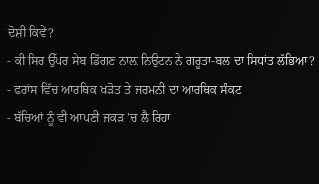ਦੋਸ਼ੀ ਕਿਵੇਂ?
- ਕੀ ਸਿਰ ਉੱਪਰ ਸੇਬ ਡਿੱਗਣ ਨਾਲ਼ ਨਿਉਟਨ ਨੇ ਗਰੂਤਾ-ਬਲ ਦਾ ਸਿਧਾਂਤ ਲੱਭਿਆ?
- ਫਰਾਂਸ ਵਿੱਚ ਆਰਥਿਕ ਖੜੋਤ ਤੇ ਜਰਮਨੀ ਦਾ ਆਰਥਿਕ ਸੰਕਟ
- ਬੱਚਿਆਂ ਨੂੰ ਵੀ ਆਪਣੀ ਜਕੜ ’ਚ ਲੈ ਰਿਹਾ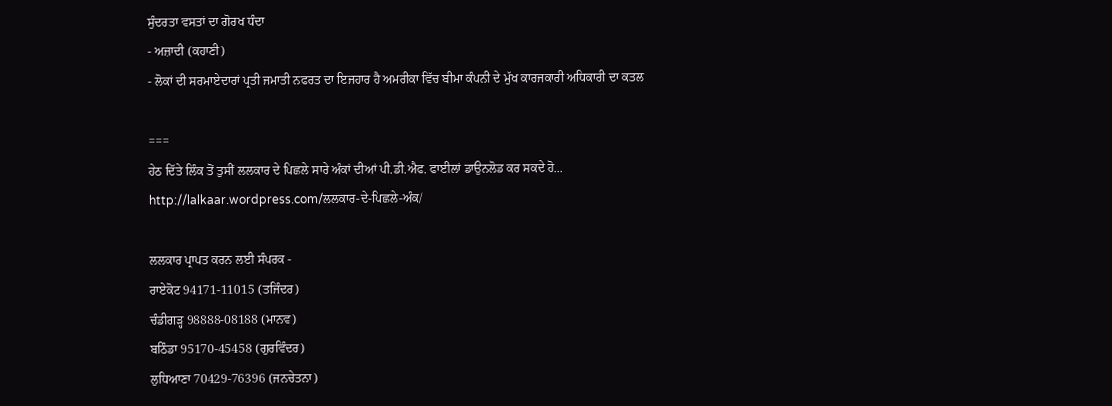ਸੁੰਦਰਤਾ ਵਸਤਾਂ ਦਾ ਗੋਰਖ ਧੰਦਾ
- ਅਜ਼ਾਦੀ (ਕਹਾਣੀ)
- ਲੋਕਾਂ ਦੀ ਸਰਮਾਏਦਾਰਾਂ ਪ੍ਰਤੀ ਜਮਾਤੀ ਨਫਰਤ ਦਾ ਇਜਹਾਰ ਹੈ ਅਮਰੀਕਾ ਵਿੱਚ ਬੀਮਾ ਕੰਪਨੀ ਦੇ ਮੁੱਖ ਕਾਰਜਕਾਰੀ ਅਧਿਕਾਰੀ ਦਾ ਕਤਲ

===
ਹੇਠ ਦਿੱਤੇ ਲਿੰਕ ਤੋਂ ਤੁਸੀਂ ਲਲਕਾਰ ਦੇ ਪਿਛਲੇ ਸਾਰੇ ਅੰਕਾਂ ਦੀਆਂ ਪੀ.ਡੀ.ਐਫ. ਫਾਈਲਾਂ ਡਾਉਨਲੋਡ ਕਰ ਸਕਦੇ ਹੋ...
http://lalkaar.wordpress.com/ਲਲਕਾਰ-ਦੇ-ਪਿਛਲੇ-ਅੰਕ/

ਲਲਕਾਰ ਪ੍ਰਾਪਤ ਕਰਨ ਲਈ ਸੰਪਰਕ -
ਰਾਏਕੋਟ 94171-11015 (ਤਜਿੰਦਰ)
ਚੰਡੀਗੜ੍ਹ 98888-08188 (ਮਾਨਵ)
ਬਠਿੰਡਾ 95170-45458 (ਗੁਰਵਿੰਦਰ)
ਲੁਧਿਆਣਾ 70429-76396 (ਜਨਚੇਤਨਾ)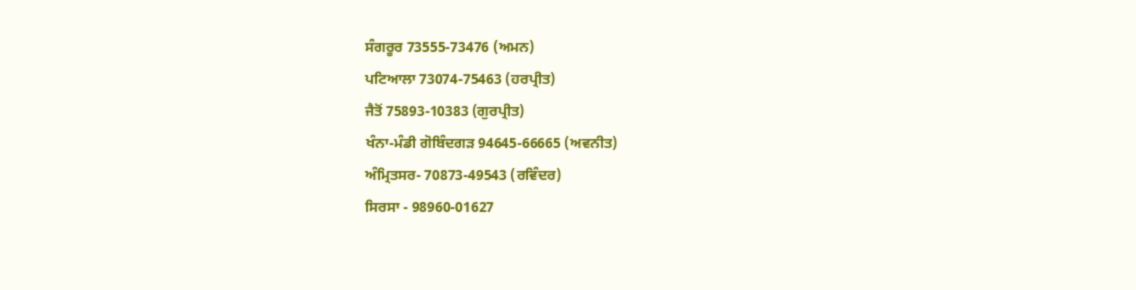ਸੰਗਰੂਰ 73555-73476 (ਅਮਨ)
ਪਟਿਆਲਾ 73074-75463 (ਹਰਪ੍ਰੀਤ)
ਜੈਤੋਂ 75893-10383 (ਗੁਰਪ੍ਰੀਤ)
ਖੰਨਾ-ਮੰਡੀ ਗੋਬਿੰਦਗੜ 94645-66665 (ਅਵਨੀਤ)
ਅੰਮ੍ਰਿਤਸਰ- 70873-49543 (ਰਵਿੰਦਰ)
ਸਿਰਸਾ - 98960-01627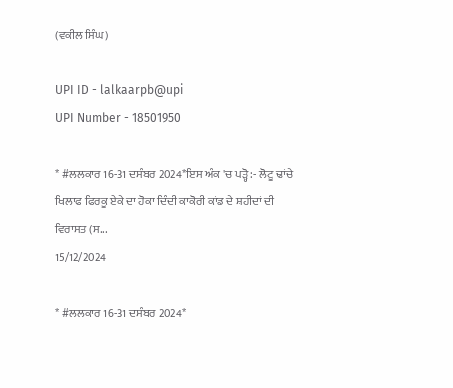(ਵਕੀਲ ਸਿੰਘ)

UPI ID - lalkaarpb@upi
UPI Number - 18501950

* #ਲਲਕਾਰ 16-31 ਦਸੰਬਰ 2024*ਇਸ ਅੰਕ 'ਚ ਪੜ੍ਹੋ :- ਲੋਟੂ ਢਾਂਚੇ ਖਿਲਾਫ ਫਿਰਕੂ ਏਕੇ ਦਾ ਹੋਕਾ ਦਿੰਦੀ ਕਾਕੋਰੀ ਕਾਂਡ ਦੇ ਸ਼ਹੀਦਾਂ ਦੀ ਵਿਰਾਸਤ (ਸ...
15/12/2024

* #ਲਲਕਾਰ 16-31 ਦਸੰਬਰ 2024*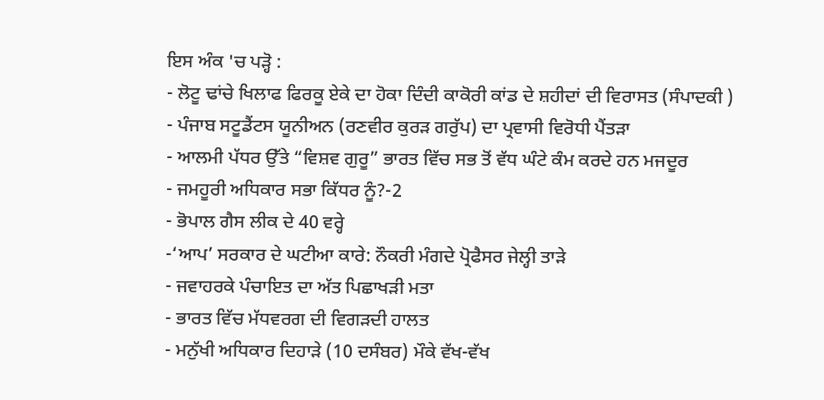ਇਸ ਅੰਕ 'ਚ ਪੜ੍ਹੋ :
- ਲੋਟੂ ਢਾਂਚੇ ਖਿਲਾਫ ਫਿਰਕੂ ਏਕੇ ਦਾ ਹੋਕਾ ਦਿੰਦੀ ਕਾਕੋਰੀ ਕਾਂਡ ਦੇ ਸ਼ਹੀਦਾਂ ਦੀ ਵਿਰਾਸਤ (ਸੰਪਾਦਕੀ )
- ਪੰਜਾਬ ਸਟੂਡੈਂਟਸ ਯੂਨੀਅਨ (ਰਣਵੀਰ ਕੁਰੜ ਗਰੁੱਪ) ਦਾ ਪ੍ਰਵਾਸੀ ਵਿਰੋਧੀ ਪੈਂਤੜਾ
- ਆਲਮੀ ਪੱਧਰ ਉੱਤੇ “ਵਿਸ਼ਵ ਗੁਰੂ” ਭਾਰਤ ਵਿੱਚ ਸਭ ਤੋਂ ਵੱਧ ਘੰਟੇ ਕੰਮ ਕਰਦੇ ਹਨ ਮਜਦੂਰ
- ਜਮਹੂਰੀ ਅਧਿਕਾਰ ਸਭਾ ਕਿੱਧਰ ਨੂੰ?-2
- ਭੋਪਾਲ ਗੈਸ ਲੀਕ ਦੇ 40 ਵਰ੍ਹੇ
-‘ਆਪ’ ਸਰਕਾਰ ਦੇ ਘਟੀਆ ਕਾਰੇ: ਨੌਕਰੀ ਮੰਗਦੇ ਪ੍ਰੋਫੈਸਰ ਜੇਲ੍ਹੀ ਤਾੜੇ
- ਜਵਾਹਰਕੇ ਪੰਚਾਇਤ ਦਾ ਅੱਤ ਪਿਛਾਖੜੀ ਮਤਾ
- ਭਾਰਤ ਵਿੱਚ ਮੱਧਵਰਗ ਦੀ ਵਿਗੜਦੀ ਹਾਲਤ
- ਮਨੁੱਖੀ ਅਧਿਕਾਰ ਦਿਹਾੜੇ (10 ਦਸੰਬਰ) ਮੌਕੇ ਵੱਖ-ਵੱਖ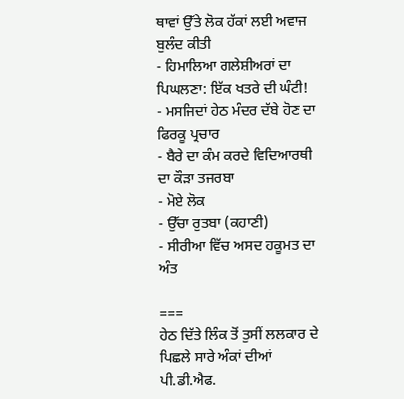ਥਾਵਾਂ ਉੱਤੇ ਲੋਕ ਹੱਕਾਂ ਲਈ ਅਵਾਜ ਬੁਲੰਦ ਕੀਤੀ
- ਹਿਮਾਲਿਆ ਗਲੇਸ਼ੀਅਰਾਂ ਦਾ ਪਿਘਲਣਾ: ਇੱਕ ਖਤਰੇ ਦੀ ਘੰਟੀ!
- ਮਸਜਿਦਾਂ ਹੇਠ ਮੰਦਰ ਦੱਬੇ ਹੋਣ ਦਾ ਫਿਰਕੂ ਪ੍ਰਚਾਰ
- ਬੈਰੇ ਦਾ ਕੰਮ ਕਰਦੇ ਵਿਦਿਆਰਥੀ ਦਾ ਕੌੜਾ ਤਜਰਬਾ
- ਮੋਏ ਲੋਕ
- ਉੱਚਾ ਰੁਤਬਾ (ਕਹਾਣੀ)
- ਸੀਰੀਆ ਵਿੱਚ ਅਸਦ ਹਕੂਮਤ ਦਾ ਅੰਤ

===
ਹੇਠ ਦਿੱਤੇ ਲਿੰਕ ਤੋਂ ਤੁਸੀਂ ਲਲਕਾਰ ਦੇ ਪਿਛਲੇ ਸਾਰੇ ਅੰਕਾਂ ਦੀਆਂ ਪੀ.ਡੀ.ਐਫ.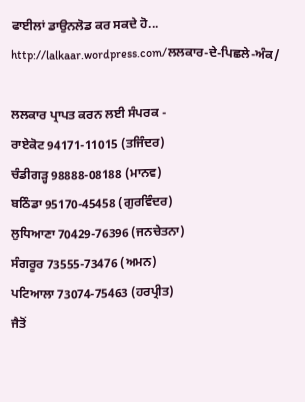ਫਾਈਲਾਂ ਡਾਉਨਲੋਡ ਕਰ ਸਕਦੇ ਹੋ...
http://lalkaar.wordpress.com/ਲਲਕਾਰ-ਦੇ-ਪਿਛਲੇ-ਅੰਕ/

ਲਲਕਾਰ ਪ੍ਰਾਪਤ ਕਰਨ ਲਈ ਸੰਪਰਕ -
ਰਾਏਕੋਟ 94171-11015 (ਤਜਿੰਦਰ)
ਚੰਡੀਗੜ੍ਹ 98888-08188 (ਮਾਨਵ)
ਬਠਿੰਡਾ 95170-45458 (ਗੁਰਵਿੰਦਰ)
ਲੁਧਿਆਣਾ 70429-76396 (ਜਨਚੇਤਨਾ)
ਸੰਗਰੂਰ 73555-73476 (ਅਮਨ)
ਪਟਿਆਲਾ 73074-75463 (ਹਰਪ੍ਰੀਤ)
ਜੈਤੋਂ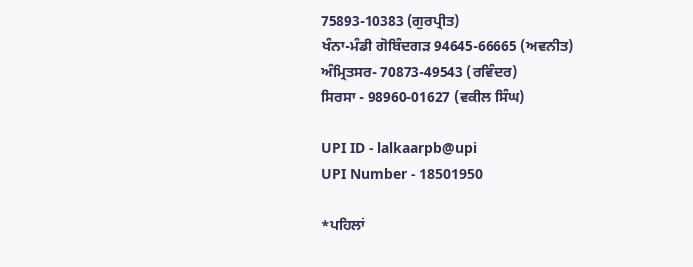75893-10383 (ਗੁਰਪ੍ਰੀਤ)
ਖੰਨਾ-ਮੰਡੀ ਗੋਬਿੰਦਗੜ 94645-66665 (ਅਵਨੀਤ)
ਅੰਮ੍ਰਿਤਸਰ- 70873-49543 (ਰਵਿੰਦਰ)
ਸਿਰਸਾ - 98960-01627 (ਵਕੀਲ ਸਿੰਘ)

UPI ID - lalkaarpb@upi
UPI Number - 18501950

*ਪਹਿਲਾਂ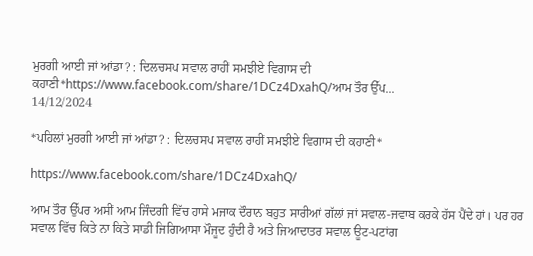ਮੁਰਗੀ ਆਈ ਜਾਂ ਆਂਡਾ? : ਦਿਲਚਸਪ ਸਵਾਲ ਰਾਹੀਂ ਸਮਝੀਏ ਵਿਗਾਸ ਦੀ ਕਹਾਣੀ*https://www.facebook.com/share/1DCz4DxahQ/ਆਮ ਤੌਰ ਉੱਪ...
14/12/2024

*ਪਹਿਲਾਂ ਮੁਰਗੀ ਆਈ ਜਾਂ ਆਂਡਾ? : ਦਿਲਚਸਪ ਸਵਾਲ ਰਾਹੀਂ ਸਮਝੀਏ ਵਿਗਾਸ ਦੀ ਕਹਾਣੀ*

https://www.facebook.com/share/1DCz4DxahQ/

ਆਮ ਤੌਰ ਉੱਪਰ ਅਸੀਂ ਆਮ ਜਿੰਦਗੀ ਵਿੱਚ ਹਾਸੇ ਮਜਾਕ ਦੌਰਾਨ ਬਹੁਤ ਸਾਰੀਆਂ ਗੱਲਾਂ ਜਾਂ ਸਵਾਲ-ਜਵਾਬ ਕਰਕੇ ਹੱਸ ਪੈਂਦੇ ਹਾਂ। ਪਰ ਹਰ ਸਵਾਲ ਵਿੱਚ ਕਿਤੇ ਨਾ ਕਿਤੇ ਸਾਡੀ ਜਿਗਿਆਸਾ ਮੌਜੂਦ ਹੁੰਦੀ ਹੈ ਅਤੇ ਜਿਆਦਾਤਰ ਸਵਾਲ ਊਟ-ਪਟਾਂਗ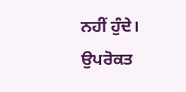ਨਹੀਂ ਹੁੰਦੇ। ਉਪਰੋਕਤ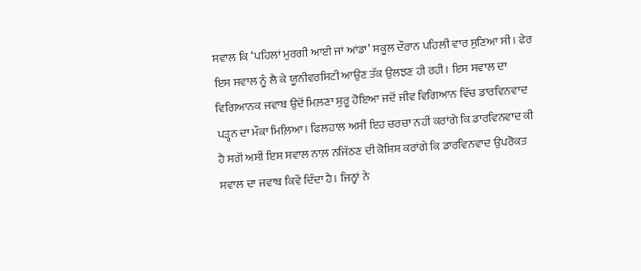ਸਵਾਲ ਕਿ ‘ਪਹਿਲਾਂ ਮੁਰਗੀ ਆਈ ਜਾਂ ਆਂਡਾ’ ਸਕੂਲ ਦੌਰਾਨ ਪਹਿਲੀ ਵਾਰ ਸੁਣਿਆ ਸੀ। ਫੇਰ ਇਸ ਸਵਾਲ ਨੂੰ ਲੈ ਕੇ ਯੂਨੀਵਰਸਿਟੀ ਆਉਣ ਤੱਕ ਉਲਝਣ ਹੀ ਰਹੀ। ਇਸ ਸਵਾਲ ਦਾ ਵਿਗਿਆਨਕ ਜਵਾਬ ਉਦੋਂ ਮਿਲ਼ਣਾ ਸ਼ੁਰੂ ਹੋਇਆ ਜਦੋਂ ਜੀਵ ਵਿਗਿਆਨ ਵਿੱਚ ਡਾਰਵਿਨਵਾਦ ਪੜ੍ਹਨ ਦਾ ਮੌਕਾ ਮਿਲ਼ਿਆ। ਫਿਲਹਾਲ ਅਸੀਂ ਇਹ ਚਰਚਾ ਨਹੀਂ ਕਰਾਂਗੇ ਕਿ ਡਾਰਵਿਨਵਾਦ ਕੀ ਹੈ ਸਗੋਂ ਅਸੀਂ ਇਸ ਸਵਾਲ ਨਾਲ਼ ਨਜਿੱਠਣ ਦੀ ਕੋਸ਼ਿਸ਼ ਕਰਾਂਗੇ ਕਿ ਡਾਰਵਿਨਵਾਦ ਉਪਰੋਕਤ ਸਵਾਲ ਦਾ ਜਵਾਬ ਕਿਵੇਂ ਦਿੰਦਾ ਹੈ। ਜਿਨ੍ਹਾਂ ਨੇ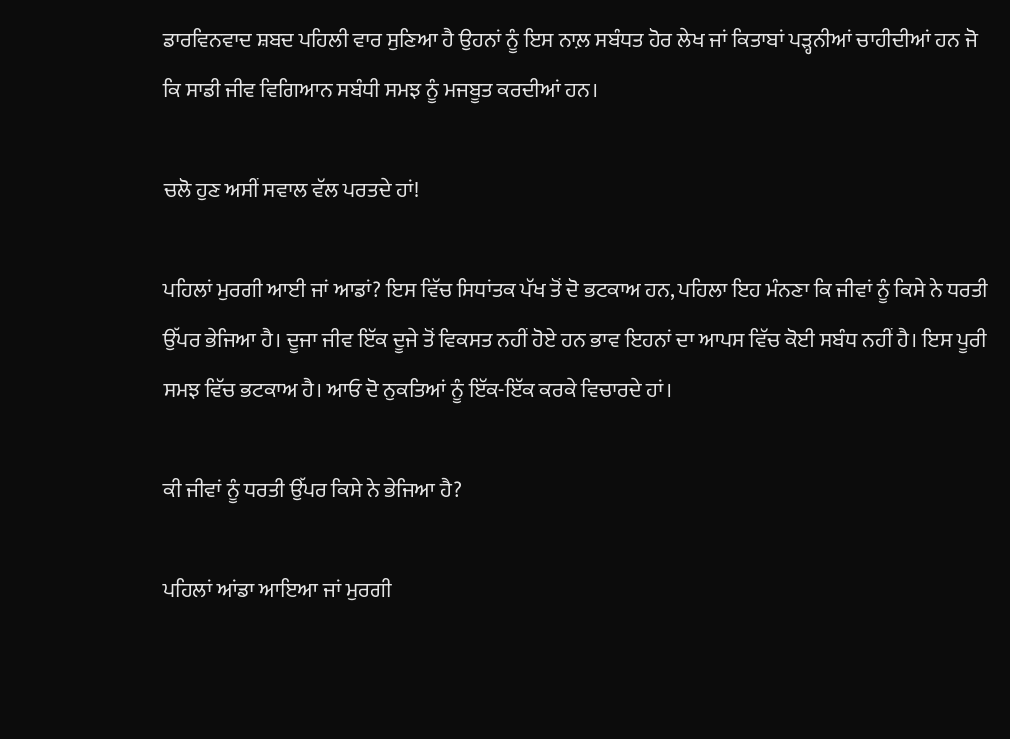ਡਾਰਵਿਨਵਾਦ ਸ਼ਬਦ ਪਹਿਲੀ ਵਾਰ ਸੁਣਿਆ ਹੈ ਉਹਨਾਂ ਨੂੰ ਇਸ ਨਾਲ਼ ਸਬੰਧਤ ਹੋਰ ਲੇਖ ਜਾਂ ਕਿਤਾਬਾਂ ਪੜ੍ਹਨੀਆਂ ਚਾਹੀਦੀਆਂ ਹਨ ਜੋ ਕਿ ਸਾਡੀ ਜੀਵ ਵਿਗਿਆਨ ਸਬੰਧੀ ਸਮਝ ਨੂੰ ਮਜਬੂਤ ਕਰਦੀਆਂ ਹਨ।

ਚਲੋ ਹੁਣ ਅਸੀਂ ਸਵਾਲ ਵੱਲ ਪਰਤਦੇ ਹਾਂ!

ਪਹਿਲਾਂ ਮੁਰਗੀ ਆਈ ਜਾਂ ਆਡਾਂ? ਇਸ ਵਿੱਚ ਸਿਧਾਂਤਕ ਪੱਖ ਤੋਂ ਦੋ ਭਟਕਾਅ ਹਨ, ਪਹਿਲਾ ਇਹ ਮੰਨਣਾ ਕਿ ਜੀਵਾਂ ਨੂੰ ਕਿਸੇ ਨੇ ਧਰਤੀ ਉੱਪਰ ਭੇਜਿਆ ਹੈ। ਦੂਜਾ ਜੀਵ ਇੱਕ ਦੂਜੇ ਤੋਂ ਵਿਕਸਤ ਨਹੀਂ ਹੋਏ ਹਨ ਭਾਵ ਇਹਨਾਂ ਦਾ ਆਪਸ ਵਿੱਚ ਕੋਈ ਸਬੰਧ ਨਹੀਂ ਹੈ। ਇਸ ਪੂਰੀ ਸਮਝ ਵਿੱਚ ਭਟਕਾਅ ਹੈ। ਆਓ ਦੋ ਨੁਕਤਿਆਂ ਨੂੰ ਇੱਕ-ਇੱਕ ਕਰਕੇ ਵਿਚਾਰਦੇ ਹਾਂ।

ਕੀ ਜੀਵਾਂ ਨੂੰ ਧਰਤੀ ਉੱਪਰ ਕਿਸੇ ਨੇ ਭੇਜਿਆ ਹੈ?

ਪਹਿਲਾਂ ਆਂਡਾ ਆਇਆ ਜਾਂ ਮੁਰਗੀ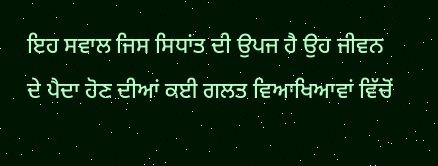ਇਹ ਸਵਾਲ ਜਿਸ ਸਿਧਾਂਤ ਦੀ ਉਪਜ ਹੈ ਉਹ ਜੀਵਨ ਦੇ ਪੈਦਾ ਹੋਣ ਦੀਆਂ ਕਈ ਗਲਤ ਵਿਆਖਿਆਵਾਂ ਵਿੱਚੋਂ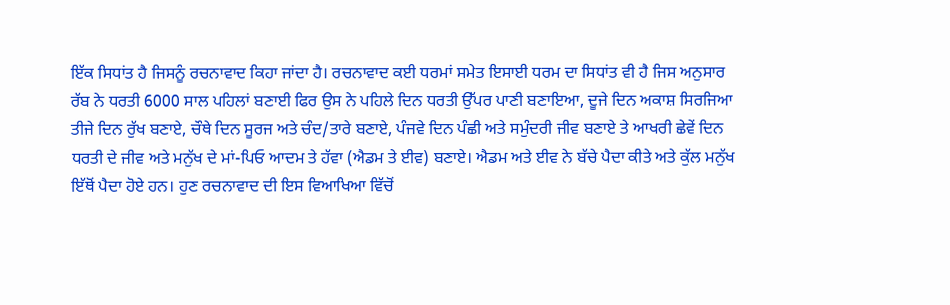ਇੱਕ ਸਿਧਾਂਤ ਹੈ ਜਿਸਨੂੰ ਰਚਨਾਵਾਦ ਕਿਹਾ ਜਾਂਦਾ ਹੈ। ਰਚਨਾਵਾਦ ਕਈ ਧਰਮਾਂ ਸਮੇਤ ਇਸਾਈ ਧਰਮ ਦਾ ਸਿਧਾਂਤ ਵੀ ਹੈ ਜਿਸ ਅਨੁਸਾਰ ਰੱਬ ਨੇ ਧਰਤੀ 6000 ਸਾਲ ਪਹਿਲਾਂ ਬਣਾਈ ਫਿਰ ਉਸ ਨੇ ਪਹਿਲੇ ਦਿਨ ਧਰਤੀ ਉੱਪਰ ਪਾਣੀ ਬਣਾਇਆ, ਦੂਜੇ ਦਿਨ ਅਕਾਸ਼ ਸਿਰਜਿਆ ਤੀਜੇ ਦਿਨ ਰੁੱਖ ਬਣਾਏ, ਚੌਥੇ ਦਿਨ ਸੂਰਜ ਅਤੇ ਚੰਦ/ਤਾਰੇ ਬਣਾਏ, ਪੰਜਵੇ ਦਿਨ ਪੰਛੀ ਅਤੇ ਸਮੁੰਦਰੀ ਜੀਵ ਬਣਾਏ ਤੇ ਆਖਰੀ ਛੇਵੇਂ ਦਿਨ ਧਰਤੀ ਦੇ ਜੀਵ ਅਤੇ ਮਨੁੱਖ ਦੇ ਮਾਂ-ਪਿਓ ਆਦਮ ਤੇ ਹੱਵਾ (ਐਡਮ ਤੇ ਈਵ) ਬਣਾਏ। ਐਡਮ ਅਤੇ ਈਵ ਨੇ ਬੱਚੇ ਪੈਦਾ ਕੀਤੇ ਅਤੇ ਕੁੱਲ ਮਨੁੱਖ ਇੱਥੋਂ ਪੈਦਾ ਹੋਏ ਹਨ। ਹੁਣ ਰਚਨਾਵਾਦ ਦੀ ਇਸ ਵਿਆਖਿਆ ਵਿੱਚੋਂ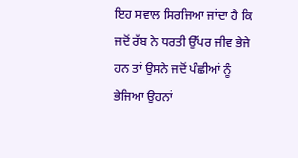ਇਹ ਸਵਾਲ ਸਿਰਜਿਆ ਜਾਂਦਾ ਹੈ ਕਿ ਜਦੋਂ ਰੱਬ ਨੇ ਧਰਤੀ ਉੱਪਰ ਜੀਵ ਭੇਜੇ ਹਨ ਤਾਂ ਉਸਨੇ ਜਦੋਂ ਪੰਛੀਆਂ ਨੂੰ ਭੇਜਿਆ ਉਹਨਾਂ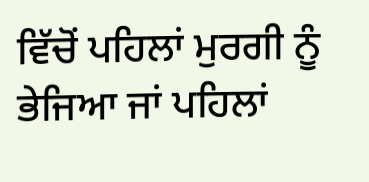ਵਿੱਚੋਂ ਪਹਿਲਾਂ ਮੁਰਗੀ ਨੂੰ ਭੇਜਿਆ ਜਾਂ ਪਹਿਲਾਂ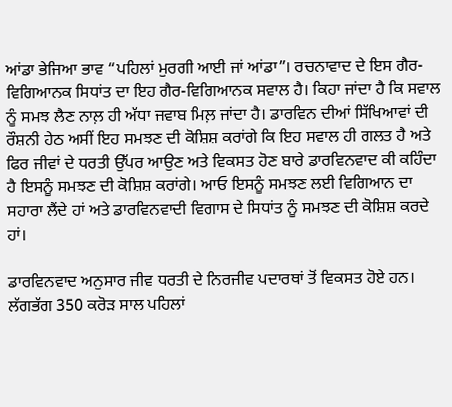ਆਂਡਾ ਭੇਜਿਆ ਭਾਵ “ਪਹਿਲਾਂ ਮੁਰਗੀ ਆਈ ਜਾਂ ਆਂਡਾ”। ਰਚਨਾਵਾਦ ਦੇ ਇਸ ਗੈਰ-ਵਿਗਿਆਨਕ ਸਿਧਾਂਤ ਦਾ ਇਹ ਗੈਰ-ਵਿਗਿਆਨਕ ਸਵਾਲ ਹੈ। ਕਿਹਾ ਜਾਂਦਾ ਹੈ ਕਿ ਸਵਾਲ ਨੂੰ ਸਮਝ ਲੈਣ ਨਾਲ਼ ਹੀ ਅੱਧਾ ਜਵਾਬ ਮਿਲ਼ ਜਾਂਦਾ ਹੈ। ਡਾਰਵਿਨ ਦੀਆਂ ਸਿੱਖਿਆਵਾਂ ਦੀ ਰੌਸ਼ਨੀ ਹੇਠ ਅਸੀਂ ਇਹ ਸਮਝਣ ਦੀ ਕੋਸ਼ਿਸ਼ ਕਰਾਂਗੇ ਕਿ ਇਹ ਸਵਾਲ ਹੀ ਗਲਤ ਹੈ ਅਤੇ ਫਿਰ ਜੀਵਾਂ ਦੇ ਧਰਤੀ ਉੱਪਰ ਆਉਣ ਅਤੇ ਵਿਕਸਤ ਹੋਣ ਬਾਰੇ ਡਾਰਵਿਨਵਾਦ ਕੀ ਕਹਿੰਦਾ ਹੈ ਇਸਨੂੰ ਸਮਝਣ ਦੀ ਕੋਸ਼ਿਸ਼ ਕਰਾਂਗੇ। ਆਓ ਇਸਨੂੰ ਸਮਝਣ ਲਈ ਵਿਗਿਆਨ ਦਾ ਸਹਾਰਾ ਲੈਂਦੇ ਹਾਂ ਅਤੇ ਡਾਰਵਿਨਵਾਦੀ ਵਿਗਾਸ ਦੇ ਸਿਧਾਂਤ ਨੂੰ ਸਮਝਣ ਦੀ ਕੋਸ਼ਿਸ਼ ਕਰਦੇ ਹਾਂ।

ਡਾਰਵਿਨਵਾਦ ਅਨੁਸਾਰ ਜੀਵ ਧਰਤੀ ਦੇ ਨਿਰਜੀਵ ਪਦਾਰਥਾਂ ਤੋਂ ਵਿਕਸਤ ਹੋਏ ਹਨ। ਲੱਗਭੱਗ 350 ਕਰੋੜ ਸਾਲ ਪਹਿਲਾਂ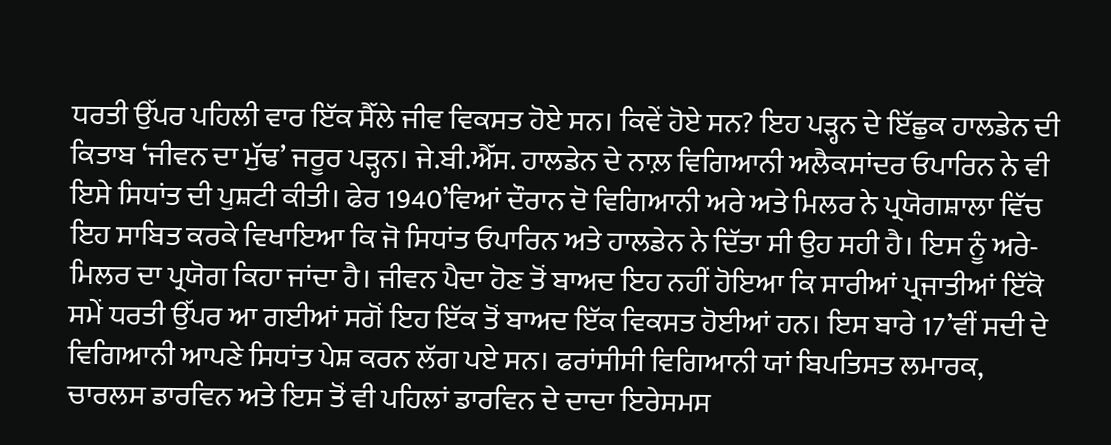ਧਰਤੀ ਉੱਪਰ ਪਹਿਲੀ ਵਾਰ ਇੱਕ ਸੈੱਲੇ ਜੀਵ ਵਿਕਸਤ ਹੋਏ ਸਨ। ਕਿਵੇਂ ਹੋਏ ਸਨ? ਇਹ ਪੜ੍ਹਨ ਦੇ ਇੱਛੁਕ ਹਾਲਡੇਨ ਦੀ ਕਿਤਾਬ ‘ਜੀਵਨ ਦਾ ਮੁੱਢ’ ਜਰੂਰ ਪੜ੍ਹਨ। ਜੇ.ਬੀ.ਐੱਸ. ਹਾਲਡੇਨ ਦੇ ਨਾਲ਼ ਵਿਗਿਆਨੀ ਅਲੈਕਸਾਂਦਰ ਓਪਾਰਿਨ ਨੇ ਵੀ ਇਸੇ ਸਿਧਾਂਤ ਦੀ ਪੁਸ਼ਟੀ ਕੀਤੀ। ਫੇਰ 1940’ਵਿਆਂ ਦੌਰਾਨ ਦੋ ਵਿਗਿਆਨੀ ਅਰੇ ਅਤੇ ਮਿਲਰ ਨੇ ਪ੍ਰਯੋਗਸ਼ਾਲਾ ਵਿੱਚ ਇਹ ਸਾਬਿਤ ਕਰਕੇ ਵਿਖਾਇਆ ਕਿ ਜੋ ਸਿਧਾਂਤ ਓਪਾਰਿਨ ਅਤੇ ਹਾਲਡੇਨ ਨੇ ਦਿੱਤਾ ਸੀ ਉਹ ਸਹੀ ਹੈ। ਇਸ ਨੂੰ ਅਰੇ-ਮਿਲਰ ਦਾ ਪ੍ਰਯੋਗ ਕਿਹਾ ਜਾਂਦਾ ਹੈ। ਜੀਵਨ ਪੈਦਾ ਹੋਣ ਤੋਂ ਬਾਅਦ ਇਹ ਨਹੀਂ ਹੋਇਆ ਕਿ ਸਾਰੀਆਂ ਪ੍ਰਜਾਤੀਆਂ ਇੱਕੋ ਸਮੇਂ ਧਰਤੀ ਉੱਪਰ ਆ ਗਈਆਂ ਸਗੋਂ ਇਹ ਇੱਕ ਤੋਂ ਬਾਅਦ ਇੱਕ ਵਿਕਸਤ ਹੋਈਆਂ ਹਨ। ਇਸ ਬਾਰੇ 17’ਵੀਂ ਸਦੀ ਦੇ ਵਿਗਿਆਨੀ ਆਪਣੇ ਸਿਧਾਂਤ ਪੇਸ਼ ਕਰਨ ਲੱਗ ਪਏ ਸਨ। ਫਰਾਂਸੀਸੀ ਵਿਗਿਆਨੀ ਯਾਂ ਬਿਪਤਿਸਤ ਲਮਾਰਕ, ਚਾਰਲਸ ਡਾਰਵਿਨ ਅਤੇ ਇਸ ਤੋਂ ਵੀ ਪਹਿਲਾਂ ਡਾਰਵਿਨ ਦੇ ਦਾਦਾ ਇਰੇਸਮਸ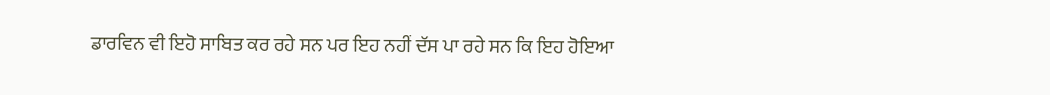ਡਾਰਵਿਨ ਵੀ ਇਹੋ ਸਾਬਿਤ ਕਰ ਰਹੇ ਸਨ ਪਰ ਇਹ ਨਹੀਂ ਦੱਸ ਪਾ ਰਹੇ ਸਨ ਕਿ ਇਹ ਹੋਇਆ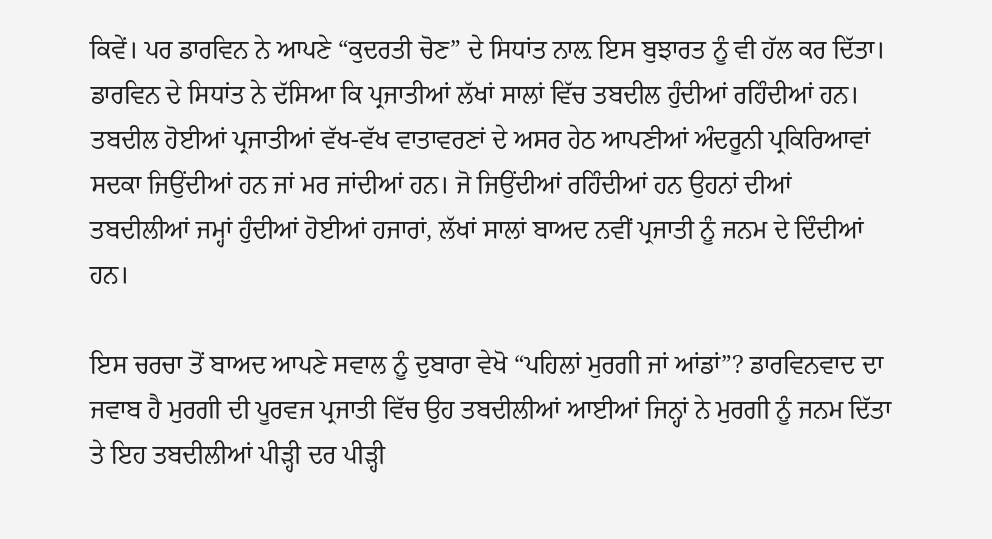ਕਿਵੇਂ। ਪਰ ਡਾਰਵਿਨ ਨੇ ਆਪਣੇ “ਕੁਦਰਤੀ ਚੋਣ” ਦੇ ਸਿਧਾਂਤ ਨਾਲ਼ ਇਸ ਬੁਝਾਰਤ ਨੂੰ ਵੀ ਹੱਲ ਕਰ ਦਿੱਤਾ। ਡਾਰਵਿਨ ਦੇ ਸਿਧਾਂਤ ਨੇ ਦੱਸਿਆ ਕਿ ਪ੍ਰਜਾਤੀਆਂ ਲੱਖਾਂ ਸਾਲਾਂ ਵਿੱਚ ਤਬਦੀਲ ਹੁੰਦੀਆਂ ਰਹਿੰਦੀਆਂ ਹਨ। ਤਬਦੀਲ ਹੋਈਆਂ ਪ੍ਰਜਾਤੀਆਂ ਵੱਖ-ਵੱਖ ਵਾਤਾਵਰਣਾਂ ਦੇ ਅਸਰ ਹੇਠ ਆਪਣੀਆਂ ਅੰਦਰੂਨੀ ਪ੍ਰਕਿਰਿਆਵਾਂ ਸਦਕਾ ਜਿਉਂਦੀਆਂ ਹਨ ਜਾਂ ਮਰ ਜਾਂਦੀਆਂ ਹਨ। ਜੋ ਜਿਉਂਦੀਆਂ ਰਹਿੰਦੀਆਂ ਹਨ ਉਹਨਾਂ ਦੀਆਂ ਤਬਦੀਲੀਆਂ ਜਮ੍ਹਾਂ ਹੁੰਦੀਆਂ ਹੋਈਆਂ ਹਜਾਰਾਂ, ਲੱਖਾਂ ਸਾਲਾਂ ਬਾਅਦ ਨਵੀਂ ਪ੍ਰਜਾਤੀ ਨੂੰ ਜਨਮ ਦੇ ਦਿੰਦੀਆਂ ਹਨ।

ਇਸ ਚਰਚਾ ਤੋਂ ਬਾਅਦ ਆਪਣੇ ਸਵਾਲ ਨੂੰ ਦੁਬਾਰਾ ਵੇਖੋ “ਪਹਿਲਾਂ ਮੁਰਗੀ ਜਾਂ ਆਂਡਾਂ”? ਡਾਰਵਿਨਵਾਦ ਦਾ ਜਵਾਬ ਹੈ ਮੁਰਗੀ ਦੀ ਪੂਰਵਜ ਪ੍ਰਜਾਤੀ ਵਿੱਚ ਉਹ ਤਬਦੀਲੀਆਂ ਆਈਆਂ ਜਿਨ੍ਹਾਂ ਨੇ ਮੁਰਗੀ ਨੂੰ ਜਨਮ ਦਿੱਤਾ ਤੇ ਇਹ ਤਬਦੀਲੀਆਂ ਪੀੜ੍ਹੀ ਦਰ ਪੀੜ੍ਹੀ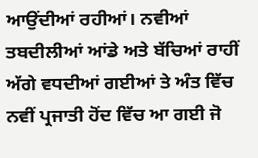ਆਉਂਦੀਆਂ ਰਹੀਆਂ। ਨਵੀਆਂ ਤਬਦੀਲੀਆਂ ਆਂਡੇ ਅਤੇ ਬੱਚਿਆਂ ਰਾਹੀਂ ਅੱਗੇ ਵਧਦੀਆਂ ਗਈਆਂ ਤੇ ਅੰਤ ਵਿੱਚ ਨਵੀਂ ਪ੍ਰਜਾਤੀ ਹੋਂਦ ਵਿੱਚ ਆ ਗਈ ਜੋ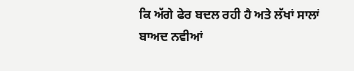ਕਿ ਅੱਗੇ ਫੇਰ ਬਦਲ ਰਹੀ ਹੈ ਅਤੇ ਲੱਖਾਂ ਸਾਲਾਂ ਬਾਅਦ ਨਵੀਆਂ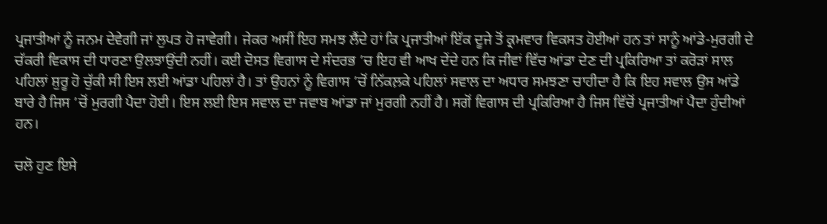ਪ੍ਰਜਾਤੀਆਂ ਨੂੰ ਜਨਮ ਦੇਵੇਗੀ ਜਾਂ ਲੁਪਤ ਹੋ ਜਾਵੇਗੀ। ਜੇਕਰ ਅਸੀਂ ਇਹ ਸਮਝ ਲੈਂਦੇ ਹਾਂ ਕਿ ਪ੍ਰਜਾਤੀਆਂ ਇੱਕ ਦੂਜੇ ਤੋਂ ਕ੍ਰਮਵਾਰ ਵਿਕਸਤ ਹੋਈਆਂ ਹਨ ਤਾਂ ਸਾਨੂੰ ਆਂਡੇ-ਮੁਰਗੀ ਦੇ ਚੱਕਰੀ ਵਿਕਾਸ ਦੀ ਧਾਰਣਾ ਉਲਝਾਉਂਦੀ ਨਹੀਂ। ਕਈ ਦੋਸਤ ਵਿਗਾਸ ਦੇ ਸੰਦਰਭ ’ਚ ਇਹ ਵੀ ਆਖ ਦੇਂਦੇ ਹਨ ਕਿ ਜੀਵਾਂ ਵਿੱਚ ਆਂਡਾ ਦੇਣ ਦੀ ਪ੍ਰਕਿਰਿਆ ਤਾਂ ਕਰੋੜਾਂ ਸਾਲ ਪਹਿਲਾਂ ਸ਼ੁਰੂ ਹੋ ਚੁੱਕੀ ਸੀ ਇਸ ਲਈ ਆਂਡਾ ਪਹਿਲਾਂ ਹੈ। ਤਾਂ ਉਹਨਾਂ ਨੂੰ ਵਿਗਾਸ ’ਚੋਂ ਨਿੱਕਲ਼ਕੇ ਪਹਿਲਾਂ ਸਵਾਲ ਦਾ ਅਧਾਰ ਸਮਝਣਾ ਚਾਹੀਦਾ ਹੈ ਕਿ ਇਹ ਸਵਾਲ ਉਸ ਆਂਡੇ ਬਾਰੇ ਹੈ ਜਿਸ ’ਚੋਂ ਮੁਰਗੀ ਪੈਦਾ ਹੋਈ। ਇਸ ਲਈ ਇਸ ਸਵਾਲ ਦਾ ਜਵਾਬ ਆਂਡਾ ਜਾਂ ਮੁਰਗੀ ਨਹੀਂ ਹੈ। ਸਗੋਂ ਵਿਗਾਸ ਦੀ ਪ੍ਰਕਿਰਿਆ ਹੈ ਜਿਸ ਵਿੱਚੋਂ ਪ੍ਰਜਾਤੀਆਂ ਪੈਦਾ ਹੁੰਦੀਆਂ ਹਨ।

ਚਲੋ ਹੁਣ ਇਸੇ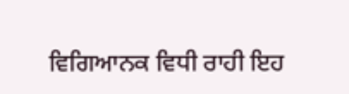ਵਿਗਿਆਨਕ ਵਿਧੀ ਰਾਹੀ ਇਹ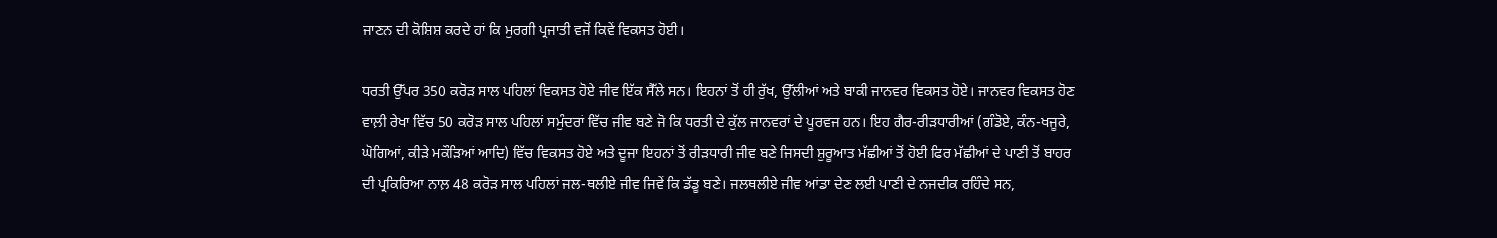ਜਾਣਨ ਦੀ ਕੋਸ਼ਿਸ਼ ਕਰਦੇ ਹਾਂ ਕਿ ਮੁਰਗੀ ਪ੍ਰਜਾਤੀ ਵਜੋਂ ਕਿਵੇਂ ਵਿਕਸਤ ਹੋਈ।

ਧਰਤੀ ਉੱਪਰ 350 ਕਰੋੜ ਸਾਲ ਪਹਿਲਾਂ ਵਿਕਸਤ ਹੋਏ ਜੀਵ ਇੱਕ ਸੈੱਲੇ ਸਨ। ਇਹਨਾਂ ਤੋਂ ਹੀ ਰੁੱਖ, ਉੱਲੀਆਂ ਅਤੇ ਬਾਕੀ ਜਾਨਵਰ ਵਿਕਸਤ ਹੋਏ। ਜਾਨਵਰ ਵਿਕਸਤ ਹੋਣ ਵਾਲ਼ੀ ਰੇਖਾ ਵਿੱਚ 50 ਕਰੋੜ ਸਾਲ ਪਹਿਲਾਂ ਸਮੁੰਦਰਾਂ ਵਿੱਚ ਜੀਵ ਬਣੇ ਜੋ ਕਿ ਧਰਤੀ ਦੇ ਕੁੱਲ ਜਾਨਵਰਾਂ ਦੇ ਪੂਰਵਜ ਹਨ। ਇਹ ਗੈਰ-ਰੀੜਧਾਰੀਆਂ (ਗੰਡੋਏ, ਕੰਨ-ਖਜੂਰੇ, ਘੋਗਿਆਂ, ਕੀੜੇ ਮਕੌੜਿਆਂ ਆਦਿ) ਵਿੱਚ ਵਿਕਸਤ ਹੋਏ ਅਤੇ ਦੂਜਾ ਇਹਨਾਂ ਤੋਂ ਰੀੜਧਾਰੀ ਜੀਵ ਬਣੇ ਜਿਸਦੀ ਸ਼ੁਰੂਆਤ ਮੱਛੀਆਂ ਤੋਂ ਹੋਈ ਫਿਰ ਮੱਛੀਆਂ ਦੇ ਪਾਣੀ ਤੋਂ ਬਾਹਰ ਦੀ ਪ੍ਰਕਿਰਿਆ ਨਾਲ਼ 48 ਕਰੋੜ ਸਾਲ ਪਹਿਲਾਂ ਜਲ-ਥਲੀਏ ਜੀਵ ਜਿਵੇਂ ਕਿ ਡੱਡੂ ਬਣੇ। ਜਲਥਲੀਏ ਜੀਵ ਆਂਡਾ ਦੇਣ ਲਈ ਪਾਣੀ ਦੇ ਨਜਦੀਕ ਰਹਿੰਦੇ ਸਨ,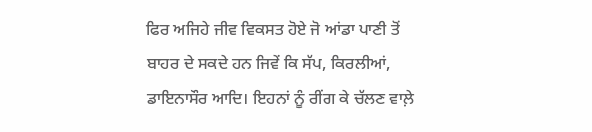ਫਿਰ ਅਜਿਹੇ ਜੀਵ ਵਿਕਸਤ ਹੋਏ ਜੋ ਆਂਡਾ ਪਾਣੀ ਤੋਂ ਬਾਹਰ ਦੇ ਸਕਦੇ ਹਨ ਜਿਵੇਂ ਕਿ ਸੱਪ, ਕਿਰਲੀਆਂ, ਡਾਇਨਾਸੌਰ ਆਦਿ। ਇਹਨਾਂ ਨੂੰ ਰੀਂਗ ਕੇ ਚੱਲਣ ਵਾਲ਼ੇ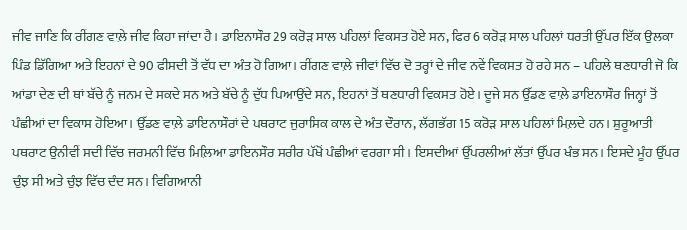ਜੀਵ ਜਾਣਿ ਕਿ ਰੀਂਗਣ ਵਾਲ਼ੇ ਜੀਵ ਕਿਹਾ ਜਾਂਦਾ ਹੈ। ਡਾਇਨਾਸੌਰ 29 ਕਰੋੜ ਸਾਲ ਪਹਿਲਾਂ ਵਿਕਸਤ ਹੋਏ ਸਨ, ਫਿਰ 6 ਕਰੋੜ ਸਾਲ ਪਹਿਲਾਂ ਧਰਤੀ ਉੱਪਰ ਇੱਕ ਉਲਕਾ ਪਿੰਡ ਡਿੱਗਿਆ ਅਤੇ ਇਹਨਾਂ ਦੇ 90 ਫੀਸਦੀ ਤੋਂ ਵੱਧ ਦਾ ਅੰਤ ਹੋ ਗਿਆ। ਰੀਂਗਣ ਵਾਲ਼ੇ ਜੀਵਾਂ ਵਿੱਚ ਦੋ ਤਰ੍ਹਾਂ ਦੇ ਜੀਵ ਨਵੇਂ ਵਿਕਸਤ ਹੋ ਰਹੇ ਸਨ – ਪਹਿਲੇ ਥਣਧਾਰੀ ਜੋ ਕਿ ਆਂਡਾ ਦੇਣ ਦੀ ਥਾਂ ਬੱਚੇ ਨੂੰ ਜਨਮ ਦੇ ਸਕਦੇ ਸਨ ਅਤੇ ਬੱਚੇ ਨੂੰ ਦੁੱਧ ਪਿਆਉਂਦੇ ਸਨ, ਇਹਨਾਂ ਤੋਂ ਥਣਧਾਰੀ ਵਿਕਸਤ ਹੋਏ। ਦੂਜੇ ਸਨ ਉੱਡਣ ਵਾਲ਼ੇ ਡਾਇਨਾਸੌਰ ਜਿਨ੍ਹਾਂ ਤੋਂ ਪੰਛੀਆਂ ਦਾ ਵਿਕਾਸ ਹੋਇਆ। ਉੱਡਣ ਵਾਲ਼ੇ ਡਾਇਨਾਸੌਰਾਂ ਦੇ ਪਥਰਾਟ ਜੁਰਾਸਿਕ ਕਾਲ ਦੇ ਅੰਤ ਦੌਰਾਨ, ਲੱਗਭੱਗ 15 ਕਰੋੜ ਸਾਲ ਪਹਿਲਾਂ ਮਿਲ਼ਦੇ ਹਨ। ਸ਼ੁਰੂਆਤੀ ਪਥਰਾਟ ਉਨੀਵੀਂ ਸਦੀ ਵਿੱਚ ਜਰਮਨੀ ਵਿੱਚ ਮਿਲ਼ਿਆ ਡਾਇਨਸੌਰ ਸਰੀਰ ਪੱਖੋਂ ਪੰਛੀਆਂ ਵਰਗਾ ਸੀ। ਇਸਦੀਆਂ ਉੱਪਰਲੀਆਂ ਲੱਤਾਂ ਉੱਪਰ ਖੰਭ ਸਨ। ਇਸਦੇ ਮੂੰਹ ਉੱਪਰ ਚੁੰਝ ਸੀ ਅਤੇ ਚੁੰਝ ਵਿੱਚ ਦੰਦ ਸਨ। ਵਿਗਿਆਨੀ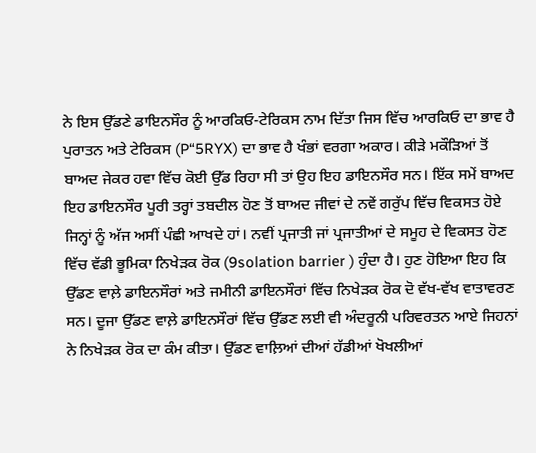ਨੇ ਇਸ ਉੱਡਣੇ ਡਾਇਨਸੌਰ ਨੂੰ ਆਰਕਿਓ-ਟੇਰਿਕਸ ਨਾਮ ਦਿੱਤਾ ਜਿਸ ਵਿੱਚ ਆਰਕਿਓ ਦਾ ਭਾਵ ਹੈ ਪੁਰਾਤਨ ਅਤੇ ਟੇਰਿਕਸ (P“5RYX) ਦਾ ਭਾਵ ਹੈ ਖੰਭਾਂ ਵਰਗਾ ਅਕਾਰ। ਕੀੜੇ ਮਕੌੜਿਆਂ ਤੋਂ ਬਾਅਦ ਜੇਕਰ ਹਵਾ ਵਿੱਚ ਕੋਈ ਉੱਡ ਰਿਹਾ ਸੀ ਤਾਂ ਉਹ ਇਹ ਡਾਇਨਸੌਰ ਸਨ। ਇੱਕ ਸਮੇਂ ਬਾਅਦ ਇਹ ਡਾਇਨਸੌਰ ਪੂਰੀ ਤਰ੍ਹਾਂ ਤਬਦੀਲ ਹੋਣ ਤੋਂ ਬਾਅਦ ਜੀਵਾਂ ਦੇ ਨਵੇਂ ਗਰੁੱਪ ਵਿੱਚ ਵਿਕਸਤ ਹੋਏ ਜਿਨ੍ਹਾਂ ਨੂੰ ਅੱਜ ਅਸੀਂ ਪੰਛੀ ਆਖਦੇ ਹਾਂ। ਨਵੀਂ ਪ੍ਰਜਾਤੀ ਜਾਂ ਪ੍ਰਜਾਤੀਆਂ ਦੇ ਸਮੂਹ ਦੇ ਵਿਕਸਤ ਹੋਣ ਵਿੱਚ ਵੱਡੀ ਭੂਮਿਕਾ ਨਿਖੇੜਕ ਰੋਕ (9solation barrier ) ਹੁੰਦਾ ਹੈ। ਹੁਣ ਹੋਇਆ ਇਹ ਕਿ ਉੱਡਣ ਵਾਲ਼ੇ ਡਾਇਨਸੌਰਾਂ ਅਤੇ ਜਮੀਨੀ ਡਾਇਨਸੌਰਾਂ ਵਿੱਚ ਨਿਖੇੜਕ ਰੋਕ ਦੋ ਵੱਖ-ਵੱਖ ਵਾਤਾਵਰਣ ਸਨ। ਦੂਜਾ ਉੱਡਣ ਵਾਲ਼ੇ ਡਾਇਨਸੌਰਾਂ ਵਿੱਚ ਉੱਡਣ ਲਈ ਵੀ ਅੰਦਰੂਨੀ ਪਰਿਵਰਤਨ ਆਏ ਜਿਹਨਾਂ ਨੇ ਨਿਖੇੜਕ ਰੋਕ ਦਾ ਕੰਮ ਕੀਤਾ। ਉੱਡਣ ਵਾਲ਼ਿਆਂ ਦੀਆਂ ਹੱਡੀਆਂ ਖੋਖਲੀਆਂ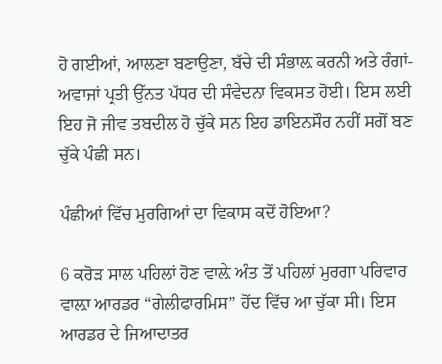ਹੋ ਗਈਆਂ, ਆਲਣਾ ਬਣਾਉਣਾ, ਬੱਚੇ ਦੀ ਸੰਭਾਲ਼ ਕਰਨੀ ਅਤੇ ਰੰਗਾਂ-ਅਵਾਜਾਂ ਪ੍ਰਤੀ ਉੱਨਤ ਪੱਧਰ ਦੀ ਸੰਵੇਦਨਾ ਵਿਕਸਤ ਹੋਈ। ਇਸ ਲਈ ਇਹ ਜੋ ਜੀਵ ਤਬਦੀਲ ਹੋ ਚੁੱਕੇ ਸਨ ਇਹ ਡਾਇਨਸੌਰ ਨਹੀਂ ਸਗੋਂ ਬਣ ਚੁੱਕੇ ਪੰਛੀ ਸਨ।

ਪੰਛੀਆਂ ਵਿੱਚ ਮੁਰਗਿਆਂ ਦਾ ਵਿਕਾਸ ਕਦੋਂ ਹੋਇਆ?

6 ਕਰੋੜ ਸਾਲ ਪਹਿਲਾਂ ਹੋਣ ਵਾਲ਼ੇ ਅੰਤ ਤੋਂ ਪਹਿਲਾਂ ਮੁਰਗਾ ਪਰਿਵਾਰ ਵਾਲ਼ਾ ਆਰਡਰ “ਗੇਲੀਫਾਰਮਿਸ” ਹੋਂਦ ਵਿੱਚ ਆ ਚੁੱਕਾ ਸੀ। ਇਸ ਆਰਡਰ ਦੇ ਜਿਆਦਾਤਰ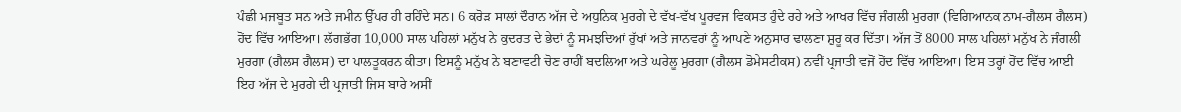ਪੰਛੀ ਮਜਬੂਤ ਸਨ ਅਤੇ ਜਮੀਨ ਉੱਪਰ ਹੀ ਰਹਿੰਦੇ ਸਨ। 6 ਕਰੋੜ ਸਾਲਾਂ ਦੌਰਾਨ ਅੱਜ ਦੇ ਅਧੁਨਿਕ ਮੁਰਗੇ ਦੇ ਵੱਖ-ਵੱਖ ਪੂਰਵਜ ਵਿਕਸਤ ਹੁੰਦੇ ਰਹੇ ਅਤੇ ਆਖਰ ਵਿੱਚ ਜੰਗਲੀ ਮੁਰਗਾ (ਵਿਗਿਆਨਕ ਨਾਮ-ਗੈਲਸ ਗੈਲਸ) ਹੋਂਦ ਵਿੱਚ ਆਇਆ। ਲੱਗਭੱਗ 10,000 ਸਾਲ ਪਹਿਲਾਂ ਮਨੁੱਖ ਨੇ ਕੁਦਰਤ ਦੇ ਭੇਦਾਂ ਨੂੰ ਸਮਝਦਿਆਂ ਰੁੱਖਾਂ ਅਤੇ ਜਾਨਵਰਾਂ ਨੂੰ ਆਪਣੇ ਅਨੁਸਾਰ ਢਾਲਣਾ ਸ਼ੁਰੂ ਕਰ ਦਿੱਤਾ। ਅੱਜ ਤੋਂ 8000 ਸਾਲ ਪਹਿਲਾਂ ਮਨੁੱਖ ਨੇ ਜੰਗਲੀ ਮੁਰਗਾ (ਗੈਲਸ ਗੈਲਸ) ਦਾ ਪਾਲਤੂਕਰਨ ਕੀਤਾ। ਇਸਨੂੰ ਮਨੁੱਖ ਨੇ ਬਣਾਵਟੀ ਚੋਣ ਰਾਹੀਂ ਬਦਲਿਆ ਅਤੇ ਘਰੇਲੂ ਮੁਰਗਾ (ਗੈਲਸ ਡੋਮੇਸਟੀਕਸ) ਨਵੀਂ ਪ੍ਰਜਾਤੀ ਵਜੋਂ ਹੋਂਦ ਵਿੱਚ ਆਇਆ। ਇਸ ਤਰ੍ਹਾਂ ਹੋਂਦ ਵਿੱਚ ਆਈ ਇਹ ਅੱਜ ਦੇ ਮੁਰਗੇ ਦੀ ਪ੍ਰਜਾਤੀ ਜਿਸ ਬਾਰੇ ਅਸੀਂ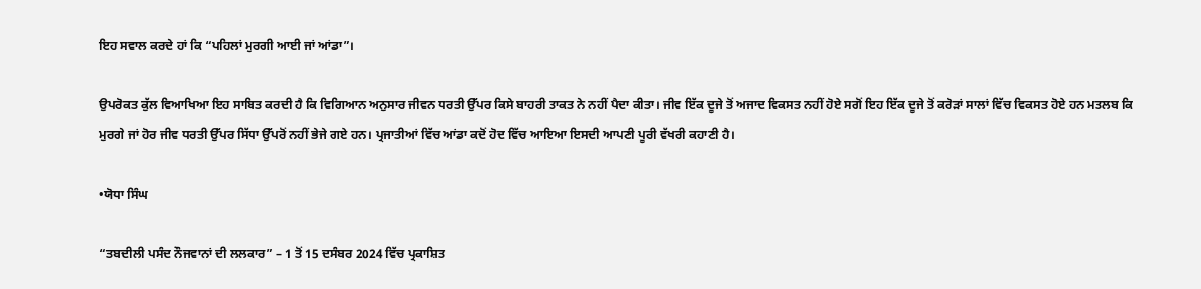ਇਹ ਸਵਾਲ ਕਰਦੇ ਹਾਂ ਕਿ “ਪਹਿਲਾਂ ਮੁਰਗੀ ਆਈ ਜਾਂ ਆਂਡਾ”।

ਉਪਰੋਕਤ ਕੁੱਲ ਵਿਆਖਿਆ ਇਹ ਸਾਬਿਤ ਕਰਦੀ ਹੈ ਕਿ ਵਿਗਿਆਨ ਅਨੁਸਾਰ ਜੀਵਨ ਧਰਤੀ ਉੱਪਰ ਕਿਸੇ ਬਾਹਰੀ ਤਾਕਤ ਨੇ ਨਹੀਂ ਪੈਦਾ ਕੀਤਾ। ਜੀਵ ਇੱਕ ਦੂਜੇ ਤੋਂ ਅਜਾਦ ਵਿਕਸਤ ਨਹੀਂ ਹੋਏ ਸਗੋਂ ਇਹ ਇੱਕ ਦੂਜੇ ਤੋਂ ਕਰੋੜਾਂ ਸਾਲਾਂ ਵਿੱਚ ਵਿਕਸਤ ਹੋਏ ਹਨ ਮਤਲਬ ਕਿ ਮੁਰਗੇ ਜਾਂ ਹੋਰ ਜੀਵ ਧਰਤੀ ਉੱਪਰ ਸਿੱਧਾ ਉੱਪਰੋਂ ਨਹੀਂ ਭੇਜੇ ਗਏ ਹਨ। ਪ੍ਰਜਾਤੀਆਂ ਵਿੱਚ ਆਂਡਾ ਕਦੋਂ ਹੋਦ ਵਿੱਚ ਆਇਆ ਇਸਦੀ ਆਪਣੀ ਪੂਰੀ ਵੱਖਰੀ ਕਹਾਣੀ ਹੈ।

•ਯੋਧਾ ਸਿੰਘ

“ਤਬਦੀਲੀ ਪਸੰਦ ਨੌਜਵਾਨਾਂ ਦੀ ਲਲਕਾਰ” – 1 ਤੋਂ 15 ਦਸੰਬਰ 2024 ਵਿੱਚ ਪ੍ਰਕਾਸ਼ਿਤ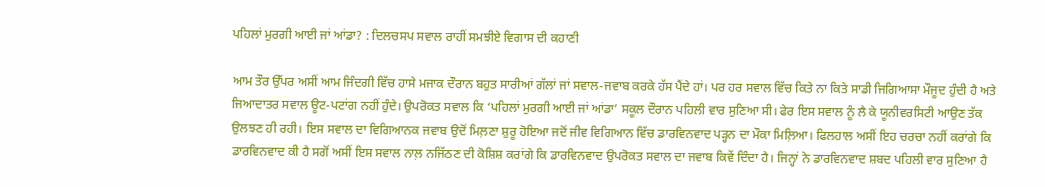ਪਹਿਲਾਂ ਮੁਰਗੀ ਆਈ ਜਾਂ ਆਂਡਾ? : ਦਿਲਚਸਪ ਸਵਾਲ ਰਾਹੀਂ ਸਮਝੀਏ ਵਿਗਾਸ ਦੀ ਕਹਾਣੀ

ਆਮ ਤੌਰ ਉੱਪਰ ਅਸੀਂ ਆਮ ਜਿੰਦਗੀ ਵਿੱਚ ਹਾਸੇ ਮਜਾਕ ਦੌਰਾਨ ਬਹੁਤ ਸਾਰੀਆਂ ਗੱਲਾਂ ਜਾਂ ਸਵਾਲ-ਜਵਾਬ ਕਰਕੇ ਹੱਸ ਪੈਂਦੇ ਹਾਂ। ਪਰ ਹਰ ਸਵਾਲ ਵਿੱਚ ਕਿਤੇ ਨਾ ਕਿਤੇ ਸਾਡੀ ਜਿਗਿਆਸਾ ਮੌਜੂਦ ਹੁੰਦੀ ਹੈ ਅਤੇ ਜਿਆਦਾਤਰ ਸਵਾਲ ਊਟ-ਪਟਾਂਗ ਨਹੀਂ ਹੁੰਦੇ। ਉਪਰੋਕਤ ਸਵਾਲ ਕਿ ‘ਪਹਿਲਾਂ ਮੁਰਗੀ ਆਈ ਜਾਂ ਆਂਡਾ’ ਸਕੂਲ ਦੌਰਾਨ ਪਹਿਲੀ ਵਾਰ ਸੁਣਿਆ ਸੀ। ਫੇਰ ਇਸ ਸਵਾਲ ਨੂੰ ਲੈ ਕੇ ਯੂਨੀਵਰਸਿਟੀ ਆਉਣ ਤੱਕ ਉਲਝਣ ਹੀ ਰਹੀ। ਇਸ ਸਵਾਲ ਦਾ ਵਿਗਿਆਨਕ ਜਵਾਬ ਉਦੋਂ ਮਿਲ਼ਣਾ ਸ਼ੁਰੂ ਹੋਇਆ ਜਦੋਂ ਜੀਵ ਵਿਗਿਆਨ ਵਿੱਚ ਡਾਰਵਿਨਵਾਦ ਪੜ੍ਹਨ ਦਾ ਮੌਕਾ ਮਿਲ਼ਿਆ। ਫਿਲਹਾਲ ਅਸੀਂ ਇਹ ਚਰਚਾ ਨਹੀਂ ਕਰਾਂਗੇ ਕਿ ਡਾਰਵਿਨਵਾਦ ਕੀ ਹੈ ਸਗੋਂ ਅਸੀਂ ਇਸ ਸਵਾਲ ਨਾਲ਼ ਨਜਿੱਠਣ ਦੀ ਕੋਸ਼ਿਸ਼ ਕਰਾਂਗੇ ਕਿ ਡਾਰਵਿਨਵਾਦ ਉਪਰੋਕਤ ਸਵਾਲ ਦਾ ਜਵਾਬ ਕਿਵੇਂ ਦਿੰਦਾ ਹੈ। ਜਿਨ੍ਹਾਂ ਨੇ ਡਾਰਵਿਨਵਾਦ ਸ਼ਬਦ ਪਹਿਲੀ ਵਾਰ ਸੁਣਿਆ ਹੈ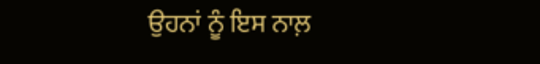ਉਹਨਾਂ ਨੂੰ ਇਸ ਨਾਲ਼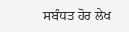ਸਬੰਧਤ ਹੋਰ ਲੇਖ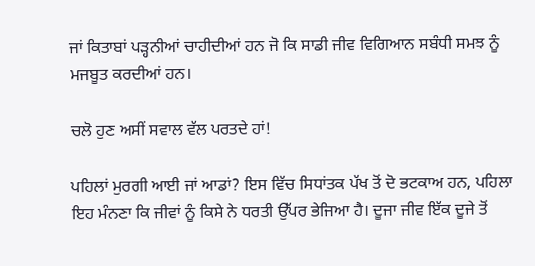ਜਾਂ ਕਿਤਾਬਾਂ ਪੜ੍ਹਨੀਆਂ ਚਾਹੀਦੀਆਂ ਹਨ ਜੋ ਕਿ ਸਾਡੀ ਜੀਵ ਵਿਗਿਆਨ ਸਬੰਧੀ ਸਮਝ ਨੂੰ ਮਜਬੂਤ ਕਰਦੀਆਂ ਹਨ।

ਚਲੋ ਹੁਣ ਅਸੀਂ ਸਵਾਲ ਵੱਲ ਪਰਤਦੇ ਹਾਂ!

ਪਹਿਲਾਂ ਮੁਰਗੀ ਆਈ ਜਾਂ ਆਡਾਂ? ਇਸ ਵਿੱਚ ਸਿਧਾਂਤਕ ਪੱਖ ਤੋਂ ਦੋ ਭਟਕਾਅ ਹਨ, ਪਹਿਲਾ ਇਹ ਮੰਨਣਾ ਕਿ ਜੀਵਾਂ ਨੂੰ ਕਿਸੇ ਨੇ ਧਰਤੀ ਉੱਪਰ ਭੇਜਿਆ ਹੈ। ਦੂਜਾ ਜੀਵ ਇੱਕ ਦੂਜੇ ਤੋਂ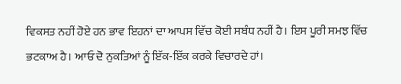ਵਿਕਸਤ ਨਹੀਂ ਹੋਏ ਹਨ ਭਾਵ ਇਹਨਾਂ ਦਾ ਆਪਸ ਵਿੱਚ ਕੋਈ ਸਬੰਧ ਨਹੀਂ ਹੈ। ਇਸ ਪੂਰੀ ਸਮਝ ਵਿੱਚ ਭਟਕਾਅ ਹੈ। ਆਓ ਦੋ ਨੁਕਤਿਆਂ ਨੂੰ ਇੱਕ-ਇੱਕ ਕਰਕੇ ਵਿਚਾਰਦੇ ਹਾਂ।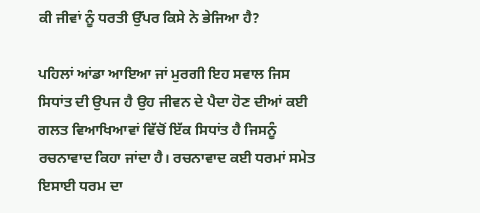ਕੀ ਜੀਵਾਂ ਨੂੰ ਧਰਤੀ ਉੱਪਰ ਕਿਸੇ ਨੇ ਭੇਜਿਆ ਹੈ?

ਪਹਿਲਾਂ ਆਂਡਾ ਆਇਆ ਜਾਂ ਮੁਰਗੀ ਇਹ ਸਵਾਲ ਜਿਸ ਸਿਧਾਂਤ ਦੀ ਉਪਜ ਹੈ ਉਹ ਜੀਵਨ ਦੇ ਪੈਦਾ ਹੋਣ ਦੀਆਂ ਕਈ ਗਲਤ ਵਿਆਖਿਆਵਾਂ ਵਿੱਚੋਂ ਇੱਕ ਸਿਧਾਂਤ ਹੈ ਜਿਸਨੂੰ ਰਚਨਾਵਾਦ ਕਿਹਾ ਜਾਂਦਾ ਹੈ। ਰਚਨਾਵਾਦ ਕਈ ਧਰਮਾਂ ਸਮੇਤ ਇਸਾਈ ਧਰਮ ਦਾ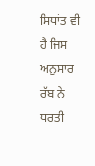ਸਿਧਾਂਤ ਵੀ ਹੈ ਜਿਸ ਅਨੁਸਾਰ ਰੱਬ ਨੇ ਧਰਤੀ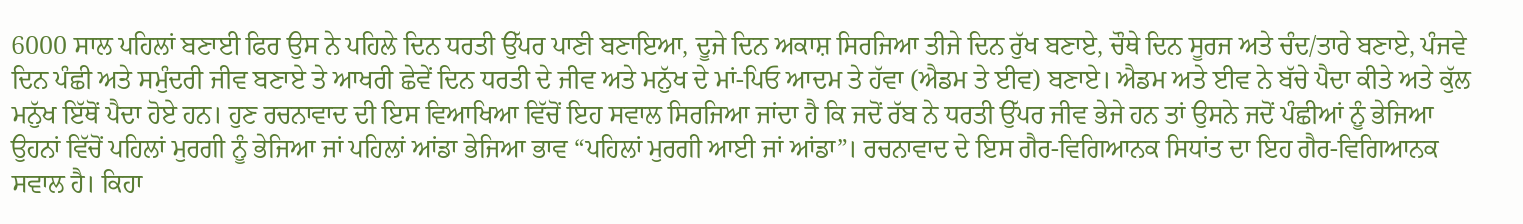6000 ਸਾਲ ਪਹਿਲਾਂ ਬਣਾਈ ਫਿਰ ਉਸ ਨੇ ਪਹਿਲੇ ਦਿਨ ਧਰਤੀ ਉੱਪਰ ਪਾਣੀ ਬਣਾਇਆ, ਦੂਜੇ ਦਿਨ ਅਕਾਸ਼ ਸਿਰਜਿਆ ਤੀਜੇ ਦਿਨ ਰੁੱਖ ਬਣਾਏ, ਚੌਥੇ ਦਿਨ ਸੂਰਜ ਅਤੇ ਚੰਦ/ਤਾਰੇ ਬਣਾਏ, ਪੰਜਵੇ ਦਿਨ ਪੰਛੀ ਅਤੇ ਸਮੁੰਦਰੀ ਜੀਵ ਬਣਾਏ ਤੇ ਆਖਰੀ ਛੇਵੇਂ ਦਿਨ ਧਰਤੀ ਦੇ ਜੀਵ ਅਤੇ ਮਨੁੱਖ ਦੇ ਮਾਂ-ਪਿਓ ਆਦਮ ਤੇ ਹੱਵਾ (ਐਡਮ ਤੇ ਈਵ) ਬਣਾਏ। ਐਡਮ ਅਤੇ ਈਵ ਨੇ ਬੱਚੇ ਪੈਦਾ ਕੀਤੇ ਅਤੇ ਕੁੱਲ ਮਨੁੱਖ ਇੱਥੋਂ ਪੈਦਾ ਹੋਏ ਹਨ। ਹੁਣ ਰਚਨਾਵਾਦ ਦੀ ਇਸ ਵਿਆਖਿਆ ਵਿੱਚੋਂ ਇਹ ਸਵਾਲ ਸਿਰਜਿਆ ਜਾਂਦਾ ਹੈ ਕਿ ਜਦੋਂ ਰੱਬ ਨੇ ਧਰਤੀ ਉੱਪਰ ਜੀਵ ਭੇਜੇ ਹਨ ਤਾਂ ਉਸਨੇ ਜਦੋਂ ਪੰਛੀਆਂ ਨੂੰ ਭੇਜਿਆ ਉਹਨਾਂ ਵਿੱਚੋਂ ਪਹਿਲਾਂ ਮੁਰਗੀ ਨੂੰ ਭੇਜਿਆ ਜਾਂ ਪਹਿਲਾਂ ਆਂਡਾ ਭੇਜਿਆ ਭਾਵ “ਪਹਿਲਾਂ ਮੁਰਗੀ ਆਈ ਜਾਂ ਆਂਡਾ”। ਰਚਨਾਵਾਦ ਦੇ ਇਸ ਗੈਰ-ਵਿਗਿਆਨਕ ਸਿਧਾਂਤ ਦਾ ਇਹ ਗੈਰ-ਵਿਗਿਆਨਕ ਸਵਾਲ ਹੈ। ਕਿਹਾ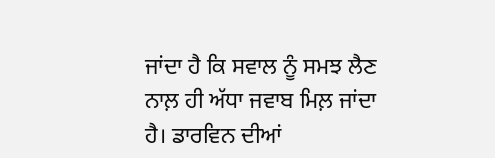ਜਾਂਦਾ ਹੈ ਕਿ ਸਵਾਲ ਨੂੰ ਸਮਝ ਲੈਣ ਨਾਲ਼ ਹੀ ਅੱਧਾ ਜਵਾਬ ਮਿਲ਼ ਜਾਂਦਾ ਹੈ। ਡਾਰਵਿਨ ਦੀਆਂ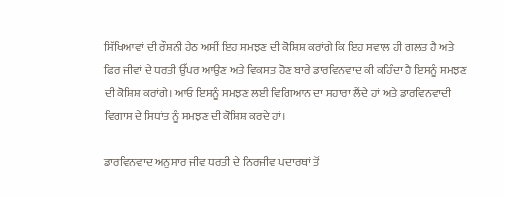ਸਿੱਖਿਆਵਾਂ ਦੀ ਰੌਸ਼ਨੀ ਹੇਠ ਅਸੀਂ ਇਹ ਸਮਝਣ ਦੀ ਕੋਸ਼ਿਸ਼ ਕਰਾਂਗੇ ਕਿ ਇਹ ਸਵਾਲ ਹੀ ਗਲਤ ਹੈ ਅਤੇ ਫਿਰ ਜੀਵਾਂ ਦੇ ਧਰਤੀ ਉੱਪਰ ਆਉਣ ਅਤੇ ਵਿਕਸਤ ਹੋਣ ਬਾਰੇ ਡਾਰਵਿਨਵਾਦ ਕੀ ਕਹਿੰਦਾ ਹੈ ਇਸਨੂੰ ਸਮਝਣ ਦੀ ਕੋਸ਼ਿਸ਼ ਕਰਾਂਗੇ। ਆਓ ਇਸਨੂੰ ਸਮਝਣ ਲਈ ਵਿਗਿਆਨ ਦਾ ਸਹਾਰਾ ਲੈਂਦੇ ਹਾਂ ਅਤੇ ਡਾਰਵਿਨਵਾਦੀ ਵਿਗਾਸ ਦੇ ਸਿਧਾਂਤ ਨੂੰ ਸਮਝਣ ਦੀ ਕੋਸ਼ਿਸ਼ ਕਰਦੇ ਹਾਂ।

ਡਾਰਵਿਨਵਾਦ ਅਨੁਸਾਰ ਜੀਵ ਧਰਤੀ ਦੇ ਨਿਰਜੀਵ ਪਦਾਰਥਾਂ ਤੋਂ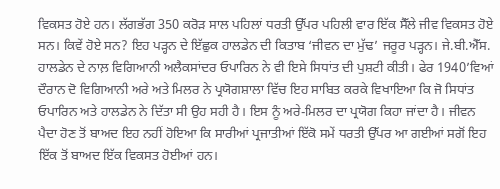ਵਿਕਸਤ ਹੋਏ ਹਨ। ਲੱਗਭੱਗ 350 ਕਰੋੜ ਸਾਲ ਪਹਿਲਾਂ ਧਰਤੀ ਉੱਪਰ ਪਹਿਲੀ ਵਾਰ ਇੱਕ ਸੈੱਲੇ ਜੀਵ ਵਿਕਸਤ ਹੋਏ ਸਨ। ਕਿਵੇਂ ਹੋਏ ਸਨ? ਇਹ ਪੜ੍ਹਨ ਦੇ ਇੱਛੁਕ ਹਾਲਡੇਨ ਦੀ ਕਿਤਾਬ ‘ਜੀਵਨ ਦਾ ਮੁੱਢ’ ਜਰੂਰ ਪੜ੍ਹਨ। ਜੇ.ਬੀ.ਐੱਸ. ਹਾਲਡੇਨ ਦੇ ਨਾਲ਼ ਵਿਗਿਆਨੀ ਅਲੈਕਸਾਂਦਰ ਓਪਾਰਿਨ ਨੇ ਵੀ ਇਸੇ ਸਿਧਾਂਤ ਦੀ ਪੁਸ਼ਟੀ ਕੀਤੀ। ਫੇਰ 1940’ਵਿਆਂ ਦੌਰਾਨ ਦੋ ਵਿਗਿਆਨੀ ਅਰੇ ਅਤੇ ਮਿਲਰ ਨੇ ਪ੍ਰਯੋਗਸ਼ਾਲਾ ਵਿੱਚ ਇਹ ਸਾਬਿਤ ਕਰਕੇ ਵਿਖਾਇਆ ਕਿ ਜੋ ਸਿਧਾਂਤ ਓਪਾਰਿਨ ਅਤੇ ਹਾਲਡੇਨ ਨੇ ਦਿੱਤਾ ਸੀ ਉਹ ਸਹੀ ਹੈ। ਇਸ ਨੂੰ ਅਰੇ-ਮਿਲਰ ਦਾ ਪ੍ਰਯੋਗ ਕਿਹਾ ਜਾਂਦਾ ਹੈ। ਜੀਵਨ ਪੈਦਾ ਹੋਣ ਤੋਂ ਬਾਅਦ ਇਹ ਨਹੀਂ ਹੋਇਆ ਕਿ ਸਾਰੀਆਂ ਪ੍ਰਜਾਤੀਆਂ ਇੱਕੋ ਸਮੇਂ ਧਰਤੀ ਉੱਪਰ ਆ ਗਈਆਂ ਸਗੋਂ ਇਹ ਇੱਕ ਤੋਂ ਬਾਅਦ ਇੱਕ ਵਿਕਸਤ ਹੋਈਆਂ ਹਨ।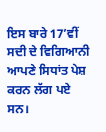ਇਸ ਬਾਰੇ 17’ਵੀਂ ਸਦੀ ਦੇ ਵਿਗਿਆਨੀ ਆਪਣੇ ਸਿਧਾਂਤ ਪੇਸ਼ ਕਰਨ ਲੱਗ ਪਏ ਸਨ।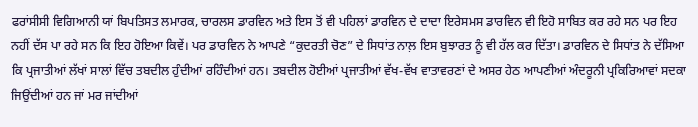ਫਰਾਂਸੀਸੀ ਵਿਗਿਆਨੀ ਯਾਂ ਬਿਪਤਿਸਤ ਲਮਾਰਕ, ਚਾਰਲਸ ਡਾਰਵਿਨ ਅਤੇ ਇਸ ਤੋਂ ਵੀ ਪਹਿਲਾਂ ਡਾਰਵਿਨ ਦੇ ਦਾਦਾ ਇਰੇਸਮਸ ਡਾਰਵਿਨ ਵੀ ਇਹੋ ਸਾਬਿਤ ਕਰ ਰਹੇ ਸਨ ਪਰ ਇਹ ਨਹੀਂ ਦੱਸ ਪਾ ਰਹੇ ਸਨ ਕਿ ਇਹ ਹੋਇਆ ਕਿਵੇਂ। ਪਰ ਡਾਰਵਿਨ ਨੇ ਆਪਣੇ “ਕੁਦਰਤੀ ਚੋਣ” ਦੇ ਸਿਧਾਂਤ ਨਾਲ਼ ਇਸ ਬੁਝਾਰਤ ਨੂੰ ਵੀ ਹੱਲ ਕਰ ਦਿੱਤਾ। ਡਾਰਵਿਨ ਦੇ ਸਿਧਾਂਤ ਨੇ ਦੱਸਿਆ ਕਿ ਪ੍ਰਜਾਤੀਆਂ ਲੱਖਾਂ ਸਾਲਾਂ ਵਿੱਚ ਤਬਦੀਲ ਹੁੰਦੀਆਂ ਰਹਿੰਦੀਆਂ ਹਨ। ਤਬਦੀਲ ਹੋਈਆਂ ਪ੍ਰਜਾਤੀਆਂ ਵੱਖ-ਵੱਖ ਵਾਤਾਵਰਣਾਂ ਦੇ ਅਸਰ ਹੇਠ ਆਪਣੀਆਂ ਅੰਦਰੂਨੀ ਪ੍ਰਕਿਰਿਆਵਾਂ ਸਦਕਾ ਜਿਉਂਦੀਆਂ ਹਨ ਜਾਂ ਮਰ ਜਾਂਦੀਆਂ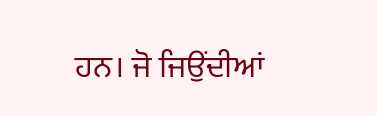ਹਨ। ਜੋ ਜਿਉਂਦੀਆਂ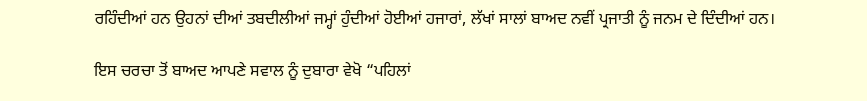ਰਹਿੰਦੀਆਂ ਹਨ ਉਹਨਾਂ ਦੀਆਂ ਤਬਦੀਲੀਆਂ ਜਮ੍ਹਾਂ ਹੁੰਦੀਆਂ ਹੋਈਆਂ ਹਜਾਰਾਂ, ਲੱਖਾਂ ਸਾਲਾਂ ਬਾਅਦ ਨਵੀਂ ਪ੍ਰਜਾਤੀ ਨੂੰ ਜਨਮ ਦੇ ਦਿੰਦੀਆਂ ਹਨ।

ਇਸ ਚਰਚਾ ਤੋਂ ਬਾਅਦ ਆਪਣੇ ਸਵਾਲ ਨੂੰ ਦੁਬਾਰਾ ਵੇਖੋ “ਪਹਿਲਾਂ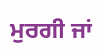ਮੁਰਗੀ ਜਾਂ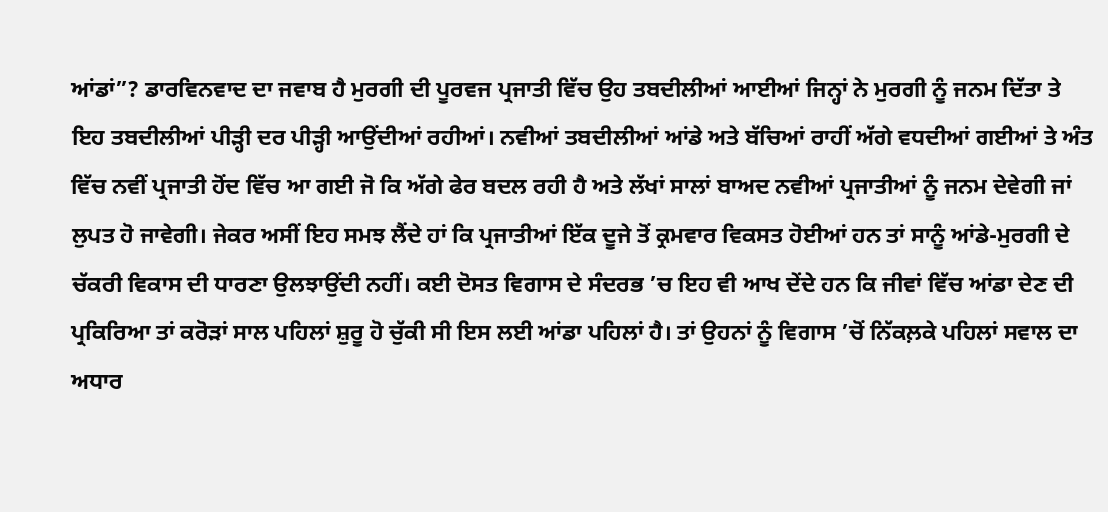ਆਂਡਾਂ”? ਡਾਰਵਿਨਵਾਦ ਦਾ ਜਵਾਬ ਹੈ ਮੁਰਗੀ ਦੀ ਪੂਰਵਜ ਪ੍ਰਜਾਤੀ ਵਿੱਚ ਉਹ ਤਬਦੀਲੀਆਂ ਆਈਆਂ ਜਿਨ੍ਹਾਂ ਨੇ ਮੁਰਗੀ ਨੂੰ ਜਨਮ ਦਿੱਤਾ ਤੇ ਇਹ ਤਬਦੀਲੀਆਂ ਪੀੜ੍ਹੀ ਦਰ ਪੀੜ੍ਹੀ ਆਉਂਦੀਆਂ ਰਹੀਆਂ। ਨਵੀਆਂ ਤਬਦੀਲੀਆਂ ਆਂਡੇ ਅਤੇ ਬੱਚਿਆਂ ਰਾਹੀਂ ਅੱਗੇ ਵਧਦੀਆਂ ਗਈਆਂ ਤੇ ਅੰਤ ਵਿੱਚ ਨਵੀਂ ਪ੍ਰਜਾਤੀ ਹੋਂਦ ਵਿੱਚ ਆ ਗਈ ਜੋ ਕਿ ਅੱਗੇ ਫੇਰ ਬਦਲ ਰਹੀ ਹੈ ਅਤੇ ਲੱਖਾਂ ਸਾਲਾਂ ਬਾਅਦ ਨਵੀਆਂ ਪ੍ਰਜਾਤੀਆਂ ਨੂੰ ਜਨਮ ਦੇਵੇਗੀ ਜਾਂ ਲੁਪਤ ਹੋ ਜਾਵੇਗੀ। ਜੇਕਰ ਅਸੀਂ ਇਹ ਸਮਝ ਲੈਂਦੇ ਹਾਂ ਕਿ ਪ੍ਰਜਾਤੀਆਂ ਇੱਕ ਦੂਜੇ ਤੋਂ ਕ੍ਰਮਵਾਰ ਵਿਕਸਤ ਹੋਈਆਂ ਹਨ ਤਾਂ ਸਾਨੂੰ ਆਂਡੇ-ਮੁਰਗੀ ਦੇ ਚੱਕਰੀ ਵਿਕਾਸ ਦੀ ਧਾਰਣਾ ਉਲਝਾਉਂਦੀ ਨਹੀਂ। ਕਈ ਦੋਸਤ ਵਿਗਾਸ ਦੇ ਸੰਦਰਭ ’ਚ ਇਹ ਵੀ ਆਖ ਦੇਂਦੇ ਹਨ ਕਿ ਜੀਵਾਂ ਵਿੱਚ ਆਂਡਾ ਦੇਣ ਦੀ ਪ੍ਰਕਿਰਿਆ ਤਾਂ ਕਰੋੜਾਂ ਸਾਲ ਪਹਿਲਾਂ ਸ਼ੁਰੂ ਹੋ ਚੁੱਕੀ ਸੀ ਇਸ ਲਈ ਆਂਡਾ ਪਹਿਲਾਂ ਹੈ। ਤਾਂ ਉਹਨਾਂ ਨੂੰ ਵਿਗਾਸ ’ਚੋਂ ਨਿੱਕਲ਼ਕੇ ਪਹਿਲਾਂ ਸਵਾਲ ਦਾ ਅਧਾਰ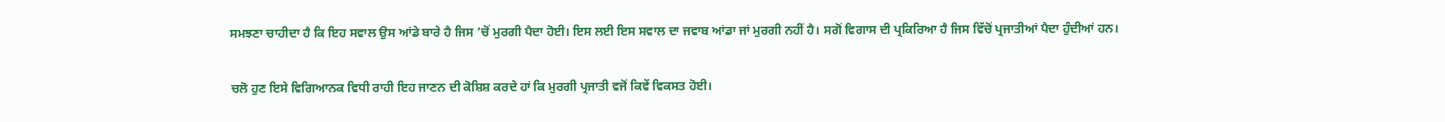ਸਮਝਣਾ ਚਾਹੀਦਾ ਹੈ ਕਿ ਇਹ ਸਵਾਲ ਉਸ ਆਂਡੇ ਬਾਰੇ ਹੈ ਜਿਸ ’ਚੋਂ ਮੁਰਗੀ ਪੈਦਾ ਹੋਈ। ਇਸ ਲਈ ਇਸ ਸਵਾਲ ਦਾ ਜਵਾਬ ਆਂਡਾ ਜਾਂ ਮੁਰਗੀ ਨਹੀਂ ਹੈ। ਸਗੋਂ ਵਿਗਾਸ ਦੀ ਪ੍ਰਕਿਰਿਆ ਹੈ ਜਿਸ ਵਿੱਚੋਂ ਪ੍ਰਜਾਤੀਆਂ ਪੈਦਾ ਹੁੰਦੀਆਂ ਹਨ।

ਚਲੋ ਹੁਣ ਇਸੇ ਵਿਗਿਆਨਕ ਵਿਧੀ ਰਾਹੀ ਇਹ ਜਾਣਨ ਦੀ ਕੋਸ਼ਿਸ਼ ਕਰਦੇ ਹਾਂ ਕਿ ਮੁਰਗੀ ਪ੍ਰਜਾਤੀ ਵਜੋਂ ਕਿਵੇਂ ਵਿਕਸਤ ਹੋਈ।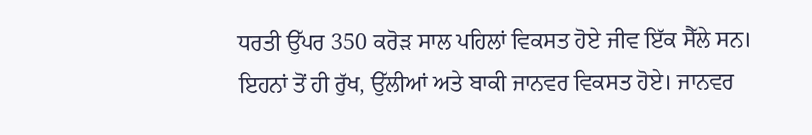ਧਰਤੀ ਉੱਪਰ 350 ਕਰੋੜ ਸਾਲ ਪਹਿਲਾਂ ਵਿਕਸਤ ਹੋਏ ਜੀਵ ਇੱਕ ਸੈੱਲੇ ਸਨ। ਇਹਨਾਂ ਤੋਂ ਹੀ ਰੁੱਖ, ਉੱਲੀਆਂ ਅਤੇ ਬਾਕੀ ਜਾਨਵਰ ਵਿਕਸਤ ਹੋਏ। ਜਾਨਵਰ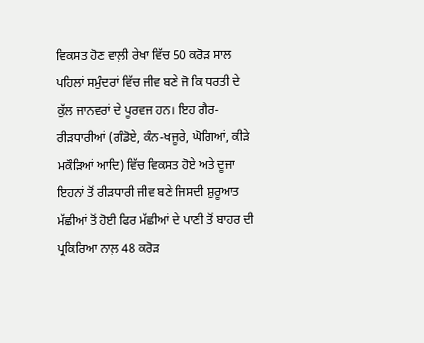ਵਿਕਸਤ ਹੋਣ ਵਾਲ਼ੀ ਰੇਖਾ ਵਿੱਚ 50 ਕਰੋੜ ਸਾਲ ਪਹਿਲਾਂ ਸਮੁੰਦਰਾਂ ਵਿੱਚ ਜੀਵ ਬਣੇ ਜੋ ਕਿ ਧਰਤੀ ਦੇ ਕੁੱਲ ਜਾਨਵਰਾਂ ਦੇ ਪੂਰਵਜ ਹਨ। ਇਹ ਗੈਰ-ਰੀੜਧਾਰੀਆਂ (ਗੰਡੋਏ, ਕੰਨ-ਖਜੂਰੇ, ਘੋਗਿਆਂ, ਕੀੜੇ ਮਕੌੜਿਆਂ ਆਦਿ) ਵਿੱਚ ਵਿਕਸਤ ਹੋਏ ਅਤੇ ਦੂਜਾ ਇਹਨਾਂ ਤੋਂ ਰੀੜਧਾਰੀ ਜੀਵ ਬਣੇ ਜਿਸਦੀ ਸ਼ੁਰੂਆਤ ਮੱਛੀਆਂ ਤੋਂ ਹੋਈ ਫਿਰ ਮੱਛੀਆਂ ਦੇ ਪਾਣੀ ਤੋਂ ਬਾਹਰ ਦੀ ਪ੍ਰਕਿਰਿਆ ਨਾਲ਼ 48 ਕਰੋੜ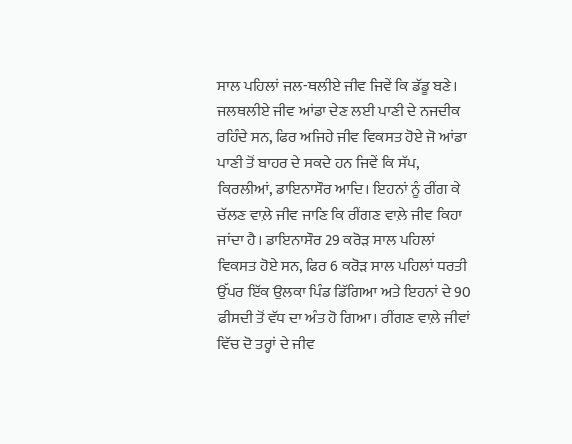ਸਾਲ ਪਹਿਲਾਂ ਜਲ-ਥਲੀਏ ਜੀਵ ਜਿਵੇਂ ਕਿ ਡੱਡੂ ਬਣੇ। ਜਲਥਲੀਏ ਜੀਵ ਆਂਡਾ ਦੇਣ ਲਈ ਪਾਣੀ ਦੇ ਨਜਦੀਕ ਰਹਿੰਦੇ ਸਨ, ਫਿਰ ਅਜਿਹੇ ਜੀਵ ਵਿਕਸਤ ਹੋਏ ਜੋ ਆਂਡਾ ਪਾਣੀ ਤੋਂ ਬਾਹਰ ਦੇ ਸਕਦੇ ਹਨ ਜਿਵੇਂ ਕਿ ਸੱਪ, ਕਿਰਲੀਆਂ, ਡਾਇਨਾਸੌਰ ਆਦਿ। ਇਹਨਾਂ ਨੂੰ ਰੀਂਗ ਕੇ ਚੱਲਣ ਵਾਲ਼ੇ ਜੀਵ ਜਾਣਿ ਕਿ ਰੀਂਗਣ ਵਾਲ਼ੇ ਜੀਵ ਕਿਹਾ ਜਾਂਦਾ ਹੈ। ਡਾਇਨਾਸੌਰ 29 ਕਰੋੜ ਸਾਲ ਪਹਿਲਾਂ ਵਿਕਸਤ ਹੋਏ ਸਨ, ਫਿਰ 6 ਕਰੋੜ ਸਾਲ ਪਹਿਲਾਂ ਧਰਤੀ ਉੱਪਰ ਇੱਕ ਉਲਕਾ ਪਿੰਡ ਡਿੱਗਿਆ ਅਤੇ ਇਹਨਾਂ ਦੇ 90 ਫੀਸਦੀ ਤੋਂ ਵੱਧ ਦਾ ਅੰਤ ਹੋ ਗਿਆ। ਰੀਂਗਣ ਵਾਲ਼ੇ ਜੀਵਾਂ ਵਿੱਚ ਦੋ ਤਰ੍ਹਾਂ ਦੇ ਜੀਵ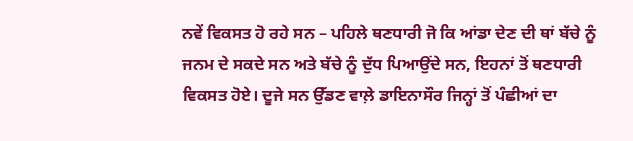ਨਵੇਂ ਵਿਕਸਤ ਹੋ ਰਹੇ ਸਨ – ਪਹਿਲੇ ਥਣਧਾਰੀ ਜੋ ਕਿ ਆਂਡਾ ਦੇਣ ਦੀ ਥਾਂ ਬੱਚੇ ਨੂੰ ਜਨਮ ਦੇ ਸਕਦੇ ਸਨ ਅਤੇ ਬੱਚੇ ਨੂੰ ਦੁੱਧ ਪਿਆਉਂਦੇ ਸਨ, ਇਹਨਾਂ ਤੋਂ ਥਣਧਾਰੀ ਵਿਕਸਤ ਹੋਏ। ਦੂਜੇ ਸਨ ਉੱਡਣ ਵਾਲ਼ੇ ਡਾਇਨਾਸੌਰ ਜਿਨ੍ਹਾਂ ਤੋਂ ਪੰਛੀਆਂ ਦਾ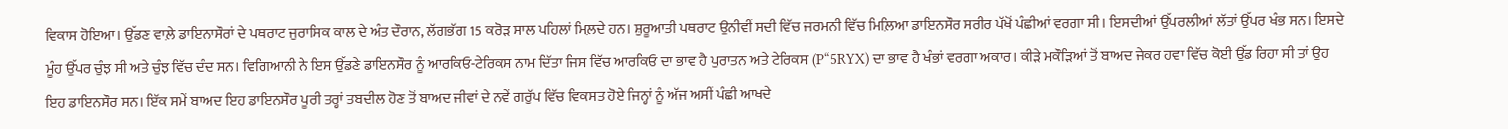ਵਿਕਾਸ ਹੋਇਆ। ਉੱਡਣ ਵਾਲ਼ੇ ਡਾਇਨਾਸੌਰਾਂ ਦੇ ਪਥਰਾਟ ਜੁਰਾਸਿਕ ਕਾਲ ਦੇ ਅੰਤ ਦੌਰਾਨ, ਲੱਗਭੱਗ 15 ਕਰੋੜ ਸਾਲ ਪਹਿਲਾਂ ਮਿਲ਼ਦੇ ਹਨ। ਸ਼ੁਰੂਆਤੀ ਪਥਰਾਟ ਉਨੀਵੀਂ ਸਦੀ ਵਿੱਚ ਜਰਮਨੀ ਵਿੱਚ ਮਿਲ਼ਿਆ ਡਾਇਨਸੌਰ ਸਰੀਰ ਪੱਖੋਂ ਪੰਛੀਆਂ ਵਰਗਾ ਸੀ। ਇਸਦੀਆਂ ਉੱਪਰਲੀਆਂ ਲੱਤਾਂ ਉੱਪਰ ਖੰਭ ਸਨ। ਇਸਦੇ ਮੂੰਹ ਉੱਪਰ ਚੁੰਝ ਸੀ ਅਤੇ ਚੁੰਝ ਵਿੱਚ ਦੰਦ ਸਨ। ਵਿਗਿਆਨੀ ਨੇ ਇਸ ਉੱਡਣੇ ਡਾਇਨਸੌਰ ਨੂੰ ਆਰਕਿਓ-ਟੇਰਿਕਸ ਨਾਮ ਦਿੱਤਾ ਜਿਸ ਵਿੱਚ ਆਰਕਿਓ ਦਾ ਭਾਵ ਹੈ ਪੁਰਾਤਨ ਅਤੇ ਟੇਰਿਕਸ (P“5RYX) ਦਾ ਭਾਵ ਹੈ ਖੰਭਾਂ ਵਰਗਾ ਅਕਾਰ। ਕੀੜੇ ਮਕੌੜਿਆਂ ਤੋਂ ਬਾਅਦ ਜੇਕਰ ਹਵਾ ਵਿੱਚ ਕੋਈ ਉੱਡ ਰਿਹਾ ਸੀ ਤਾਂ ਉਹ ਇਹ ਡਾਇਨਸੌਰ ਸਨ। ਇੱਕ ਸਮੇਂ ਬਾਅਦ ਇਹ ਡਾਇਨਸੌਰ ਪੂਰੀ ਤਰ੍ਹਾਂ ਤਬਦੀਲ ਹੋਣ ਤੋਂ ਬਾਅਦ ਜੀਵਾਂ ਦੇ ਨਵੇਂ ਗਰੁੱਪ ਵਿੱਚ ਵਿਕਸਤ ਹੋਏ ਜਿਨ੍ਹਾਂ ਨੂੰ ਅੱਜ ਅਸੀਂ ਪੰਛੀ ਆਖਦੇ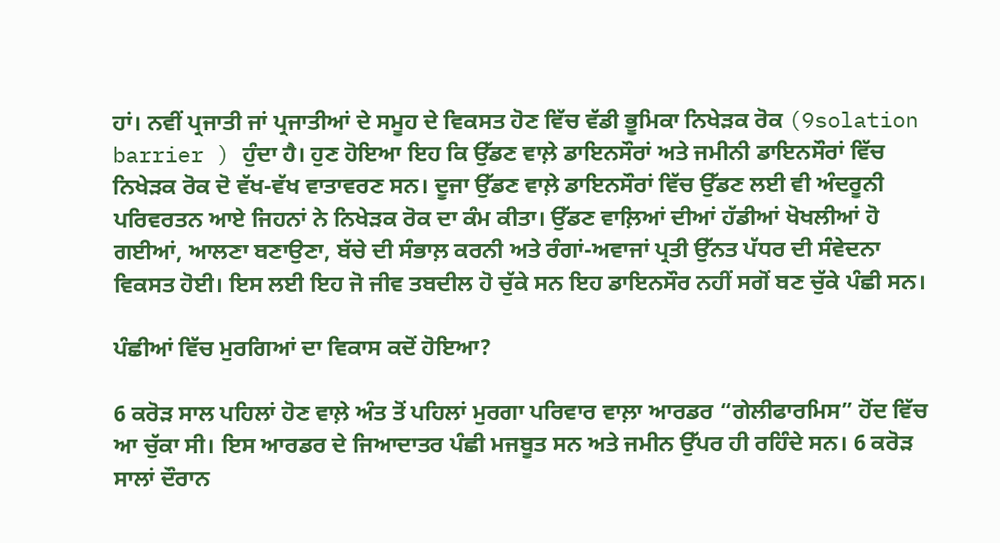ਹਾਂ। ਨਵੀਂ ਪ੍ਰਜਾਤੀ ਜਾਂ ਪ੍ਰਜਾਤੀਆਂ ਦੇ ਸਮੂਹ ਦੇ ਵਿਕਸਤ ਹੋਣ ਵਿੱਚ ਵੱਡੀ ਭੂਮਿਕਾ ਨਿਖੇੜਕ ਰੋਕ (9solation barrier ) ਹੁੰਦਾ ਹੈ। ਹੁਣ ਹੋਇਆ ਇਹ ਕਿ ਉੱਡਣ ਵਾਲ਼ੇ ਡਾਇਨਸੌਰਾਂ ਅਤੇ ਜਮੀਨੀ ਡਾਇਨਸੌਰਾਂ ਵਿੱਚ ਨਿਖੇੜਕ ਰੋਕ ਦੋ ਵੱਖ-ਵੱਖ ਵਾਤਾਵਰਣ ਸਨ। ਦੂਜਾ ਉੱਡਣ ਵਾਲ਼ੇ ਡਾਇਨਸੌਰਾਂ ਵਿੱਚ ਉੱਡਣ ਲਈ ਵੀ ਅੰਦਰੂਨੀ ਪਰਿਵਰਤਨ ਆਏ ਜਿਹਨਾਂ ਨੇ ਨਿਖੇੜਕ ਰੋਕ ਦਾ ਕੰਮ ਕੀਤਾ। ਉੱਡਣ ਵਾਲ਼ਿਆਂ ਦੀਆਂ ਹੱਡੀਆਂ ਖੋਖਲੀਆਂ ਹੋ ਗਈਆਂ, ਆਲਣਾ ਬਣਾਉਣਾ, ਬੱਚੇ ਦੀ ਸੰਭਾਲ਼ ਕਰਨੀ ਅਤੇ ਰੰਗਾਂ-ਅਵਾਜਾਂ ਪ੍ਰਤੀ ਉੱਨਤ ਪੱਧਰ ਦੀ ਸੰਵੇਦਨਾ ਵਿਕਸਤ ਹੋਈ। ਇਸ ਲਈ ਇਹ ਜੋ ਜੀਵ ਤਬਦੀਲ ਹੋ ਚੁੱਕੇ ਸਨ ਇਹ ਡਾਇਨਸੌਰ ਨਹੀਂ ਸਗੋਂ ਬਣ ਚੁੱਕੇ ਪੰਛੀ ਸਨ।

ਪੰਛੀਆਂ ਵਿੱਚ ਮੁਰਗਿਆਂ ਦਾ ਵਿਕਾਸ ਕਦੋਂ ਹੋਇਆ?

6 ਕਰੋੜ ਸਾਲ ਪਹਿਲਾਂ ਹੋਣ ਵਾਲ਼ੇ ਅੰਤ ਤੋਂ ਪਹਿਲਾਂ ਮੁਰਗਾ ਪਰਿਵਾਰ ਵਾਲ਼ਾ ਆਰਡਰ “ਗੇਲੀਫਾਰਮਿਸ” ਹੋਂਦ ਵਿੱਚ ਆ ਚੁੱਕਾ ਸੀ। ਇਸ ਆਰਡਰ ਦੇ ਜਿਆਦਾਤਰ ਪੰਛੀ ਮਜਬੂਤ ਸਨ ਅਤੇ ਜਮੀਨ ਉੱਪਰ ਹੀ ਰਹਿੰਦੇ ਸਨ। 6 ਕਰੋੜ ਸਾਲਾਂ ਦੌਰਾਨ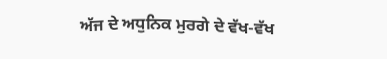ਅੱਜ ਦੇ ਅਧੁਨਿਕ ਮੁਰਗੇ ਦੇ ਵੱਖ-ਵੱਖ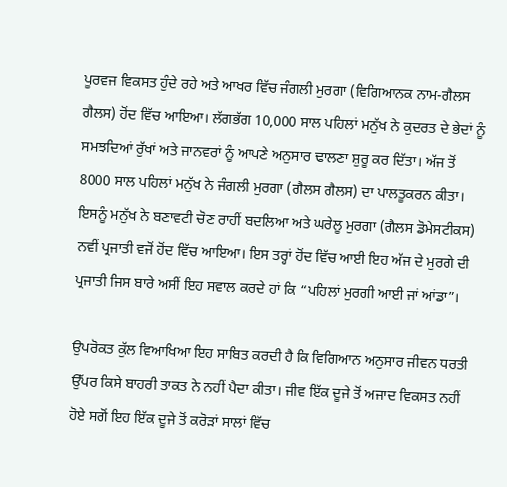ਪੂਰਵਜ ਵਿਕਸਤ ਹੁੰਦੇ ਰਹੇ ਅਤੇ ਆਖਰ ਵਿੱਚ ਜੰਗਲੀ ਮੁਰਗਾ (ਵਿਗਿਆਨਕ ਨਾਮ-ਗੈਲਸ ਗੈਲਸ) ਹੋਂਦ ਵਿੱਚ ਆਇਆ। ਲੱਗਭੱਗ 10,000 ਸਾਲ ਪਹਿਲਾਂ ਮਨੁੱਖ ਨੇ ਕੁਦਰਤ ਦੇ ਭੇਦਾਂ ਨੂੰ ਸਮਝਦਿਆਂ ਰੁੱਖਾਂ ਅਤੇ ਜਾਨਵਰਾਂ ਨੂੰ ਆਪਣੇ ਅਨੁਸਾਰ ਢਾਲਣਾ ਸ਼ੁਰੂ ਕਰ ਦਿੱਤਾ। ਅੱਜ ਤੋਂ 8000 ਸਾਲ ਪਹਿਲਾਂ ਮਨੁੱਖ ਨੇ ਜੰਗਲੀ ਮੁਰਗਾ (ਗੈਲਸ ਗੈਲਸ) ਦਾ ਪਾਲਤੂਕਰਨ ਕੀਤਾ। ਇਸਨੂੰ ਮਨੁੱਖ ਨੇ ਬਣਾਵਟੀ ਚੋਣ ਰਾਹੀਂ ਬਦਲਿਆ ਅਤੇ ਘਰੇਲੂ ਮੁਰਗਾ (ਗੈਲਸ ਡੋਮੇਸਟੀਕਸ) ਨਵੀਂ ਪ੍ਰਜਾਤੀ ਵਜੋਂ ਹੋਂਦ ਵਿੱਚ ਆਇਆ। ਇਸ ਤਰ੍ਹਾਂ ਹੋਂਦ ਵਿੱਚ ਆਈ ਇਹ ਅੱਜ ਦੇ ਮੁਰਗੇ ਦੀ ਪ੍ਰਜਾਤੀ ਜਿਸ ਬਾਰੇ ਅਸੀਂ ਇਹ ਸਵਾਲ ਕਰਦੇ ਹਾਂ ਕਿ “ਪਹਿਲਾਂ ਮੁਰਗੀ ਆਈ ਜਾਂ ਆਂਡਾ”।

ਉਪਰੋਕਤ ਕੁੱਲ ਵਿਆਖਿਆ ਇਹ ਸਾਬਿਤ ਕਰਦੀ ਹੈ ਕਿ ਵਿਗਿਆਨ ਅਨੁਸਾਰ ਜੀਵਨ ਧਰਤੀ ਉੱਪਰ ਕਿਸੇ ਬਾਹਰੀ ਤਾਕਤ ਨੇ ਨਹੀਂ ਪੈਦਾ ਕੀਤਾ। ਜੀਵ ਇੱਕ ਦੂਜੇ ਤੋਂ ਅਜਾਦ ਵਿਕਸਤ ਨਹੀਂ ਹੋਏ ਸਗੋਂ ਇਹ ਇੱਕ ਦੂਜੇ ਤੋਂ ਕਰੋੜਾਂ ਸਾਲਾਂ ਵਿੱਚ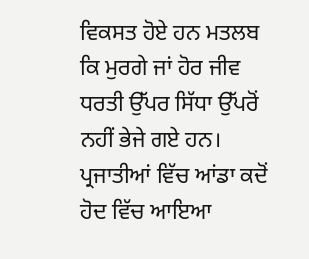ਵਿਕਸਤ ਹੋਏ ਹਨ ਮਤਲਬ ਕਿ ਮੁਰਗੇ ਜਾਂ ਹੋਰ ਜੀਵ ਧਰਤੀ ਉੱਪਰ ਸਿੱਧਾ ਉੱਪਰੋਂ ਨਹੀਂ ਭੇਜੇ ਗਏ ਹਨ। ਪ੍ਰਜਾਤੀਆਂ ਵਿੱਚ ਆਂਡਾ ਕਦੋਂ ਹੋਦ ਵਿੱਚ ਆਇਆ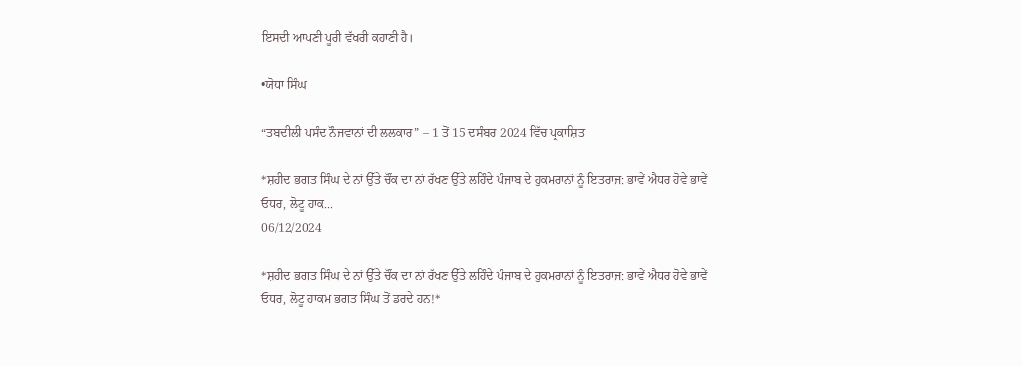ਇਸਦੀ ਆਪਣੀ ਪੂਰੀ ਵੱਖਰੀ ਕਹਾਣੀ ਹੈ।

•ਯੋਧਾ ਸਿੰਘ

“ਤਬਦੀਲੀ ਪਸੰਦ ਨੌਜਵਾਨਾਂ ਦੀ ਲਲਕਾਰ” – 1 ਤੋਂ 15 ਦਸੰਬਰ 2024 ਵਿੱਚ ਪ੍ਰਕਾਸ਼ਿਤ

*ਸ਼ਹੀਦ ਭਗਤ ਸਿੰਘ ਦੇ ਨਾਂ ਉੱਤੇ ਚੌਂਕ ਦਾ ਨਾਂ ਰੱਖਣ ਉੱਤੇ ਲਹਿੰਦੇ ਪੰਜਾਬ ਦੇ ਹੁਕਮਰਾਨਾਂ ਨੂੰ ਇਤਰਾਜ: ਭਾਵੇਂ ਐਧਰ ਹੋਵੇ ਭਾਵੇਂ ਓਧਰ, ਲੋਟੂ ਹਾਕ...
06/12/2024

*ਸ਼ਹੀਦ ਭਗਤ ਸਿੰਘ ਦੇ ਨਾਂ ਉੱਤੇ ਚੌਂਕ ਦਾ ਨਾਂ ਰੱਖਣ ਉੱਤੇ ਲਹਿੰਦੇ ਪੰਜਾਬ ਦੇ ਹੁਕਮਰਾਨਾਂ ਨੂੰ ਇਤਰਾਜ: ਭਾਵੇਂ ਐਧਰ ਹੋਵੇ ਭਾਵੇਂ ਓਧਰ, ਲੋਟੂ ਹਾਕਮ ਭਗਤ ਸਿੰਘ ਤੋਂ ਡਰਦੇ ਹਨ!*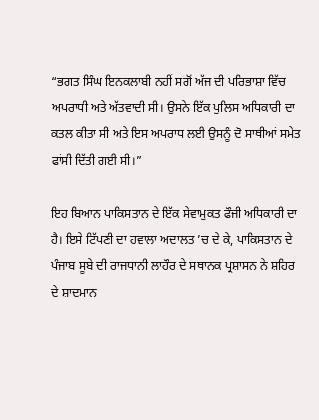“ਭਗਤ ਸਿੰਘ ਇਨਕਲਾਬੀ ਨਹੀਂ ਸਗੋਂ ਅੱਜ ਦੀ ਪਰਿਭਾਸ਼ਾ ਵਿੱਚ ਅਪਰਾਧੀ ਅਤੇ ਅੱਤਵਾਦੀ ਸੀ। ਉਸਨੇ ਇੱਕ ਪੁਲਿਸ ਅਧਿਕਾਰੀ ਦਾ ਕਤਲ ਕੀਤਾ ਸੀ ਅਤੇ ਇਸ ਅਪਰਾਧ ਲਈ ਉਸਨੂੰ ਦੋ ਸਾਥੀਆਂ ਸਮੇਤ ਫਾਂਸੀ ਦਿੱਤੀ ਗਈ ਸੀ।”

ਇਹ ਬਿਆਨ ਪਾਕਿਸਤਾਨ ਦੇ ਇੱਕ ਸੇਵਾਮੁਕਤ ਫੌਜੀ ਅਧਿਕਾਰੀ ਦਾ ਹੈ। ਇਸੇ ਟਿੱਪਣੀ ਦਾ ਹਵਾਲਾ ਅਦਾਲਤ ’ਚ ਦੇ ਕੇ, ਪਾਕਿਸਤਾਨ ਦੇ ਪੰਜਾਬ ਸੂਬੇ ਦੀ ਰਾਜਧਾਨੀ ਲਾਹੌਰ ਦੇ ਸਥਾਨਕ ਪ੍ਰਸ਼ਾਸਨ ਨੇ ਸ਼ਹਿਰ ਦੇ ਸ਼ਾਦਮਾਨ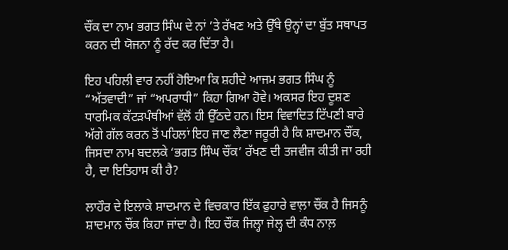ਚੌਂਕ ਦਾ ਨਾਮ ਭਗਤ ਸਿੰਘ ਦੇ ਨਾਂ ’ਤੇ ਰੱਖਣ ਅਤੇ ਉੱਥੇ ਉਨ੍ਹਾਂ ਦਾ ਬੁੱਤ ਸਥਾਪਤ ਕਰਨ ਦੀ ਯੋਜਨਾ ਨੂੰ ਰੱਦ ਕਰ ਦਿੱਤਾ ਹੈ।

ਇਹ ਪਹਿਲੀ ਵਾਰ ਨਹੀਂ ਹੋਇਆ ਕਿ ਸ਼ਹੀਦੇ ਆਜਮ ਭਗਤ ਸਿੰਘ ਨੂੰ “ਅੱਤਵਾਦੀ” ਜਾਂ “ਅਪਰਾਧੀ” ਕਿਹਾ ਗਿਆ ਹੋਵੇ। ਅਕਸਰ ਇਹ ਦੂਸ਼ਣ ਧਾਰਮਿਕ ਕੱਟੜਪੰਥੀਆਂ ਵੱਲੋਂ ਹੀ ਉੱਠਦੇ ਹਨ। ਇਸ ਵਿਵਾਦਿਤ ਟਿੱਪਣੀ ਬਾਰੇ ਅੱਗੇ ਗੱਲ ਕਰਨ ਤੋਂ ਪਹਿਲਾਂ ਇਹ ਜਾਣ ਲੈਣਾ ਜਰੂਰੀ ਹੈ ਕਿ ਸ਼ਾਦਮਾਨ ਚੌਂਕ, ਜਿਸਦਾ ਨਾਮ ਬਦਲਕੇ ‘ਭਗਤ ਸਿੰਘ ਚੌਂਕ’ ਰੱਖਣ ਦੀ ਤਜਵੀਜ ਕੀਤੀ ਜਾ ਰਹੀ ਹੈ, ਦਾ ਇਤਿਹਾਸ ਕੀ ਹੈ?

ਲਾਹੌਰ ਦੇ ਇਲਾਕੇ ਸ਼ਾਦਮਾਨ ਦੇ ਵਿਚਕਾਰ ਇੱਕ ਫੁਹਾਰੇ ਵਾਲ਼ਾ ਚੌਂਕ ਹੈ ਜਿਸਨੂੰ ਸ਼ਾਦਮਾਨ ਚੌਂਕ ਕਿਹਾ ਜਾਂਦਾ ਹੈ। ਇਹ ਚੌਂਕ ਜਿਲ੍ਹਾ ਜੇਲ੍ਹ ਦੀ ਕੰਧ ਨਾਲ਼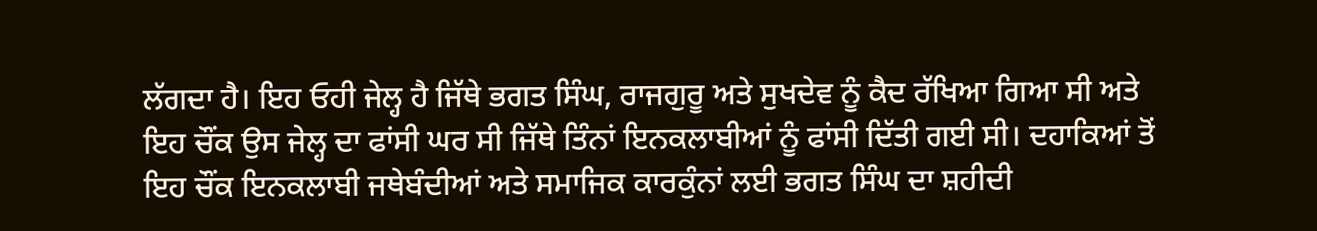ਲੱਗਦਾ ਹੈ। ਇਹ ਓਹੀ ਜੇਲ੍ਹ ਹੈ ਜਿੱਥੇ ਭਗਤ ਸਿੰਘ, ਰਾਜਗੁਰੂ ਅਤੇ ਸੁਖਦੇਵ ਨੂੰ ਕੈਦ ਰੱਖਿਆ ਗਿਆ ਸੀ ਅਤੇ ਇਹ ਚੌਂਕ ਉਸ ਜੇਲ੍ਹ ਦਾ ਫਾਂਸੀ ਘਰ ਸੀ ਜਿੱਥੇ ਤਿੰਨਾਂ ਇਨਕਲਾਬੀਆਂ ਨੂੰ ਫਾਂਸੀ ਦਿੱਤੀ ਗਈ ਸੀ। ਦਹਾਕਿਆਂ ਤੋਂ ਇਹ ਚੌਂਕ ਇਨਕਲਾਬੀ ਜਥੇਬੰਦੀਆਂ ਅਤੇ ਸਮਾਜਿਕ ਕਾਰਕੁੰਨਾਂ ਲਈ ਭਗਤ ਸਿੰਘ ਦਾ ਸ਼ਹੀਦੀ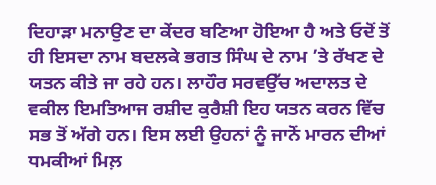ਦਿਹਾੜਾ ਮਨਾਉਣ ਦਾ ਕੇਂਦਰ ਬਣਿਆ ਹੋਇਆ ਹੈ ਅਤੇ ਓਦੋਂ ਤੋਂ ਹੀ ਇਸਦਾ ਨਾਮ ਬਦਲਕੇ ਭਗਤ ਸਿੰਘ ਦੇ ਨਾਮ ’ਤੇ ਰੱਖਣ ਦੇ ਯਤਨ ਕੀਤੇ ਜਾ ਰਹੇ ਹਨ। ਲਾਹੌਰ ਸਰਵਉੱਚ ਅਦਾਲਤ ਦੇ ਵਕੀਲ ਇਮਤਿਆਜ ਰਸ਼ੀਦ ਕੁਰੈਸ਼ੀ ਇਹ ਯਤਨ ਕਰਨ ਵਿੱਚ ਸਭ ਤੋਂ ਅੱਗੇ ਹਨ। ਇਸ ਲਈ ਉਹਨਾਂ ਨੂੰ ਜਾਨੋਂ ਮਾਰਨ ਦੀਆਂ ਧਮਕੀਆਂ ਮਿਲ਼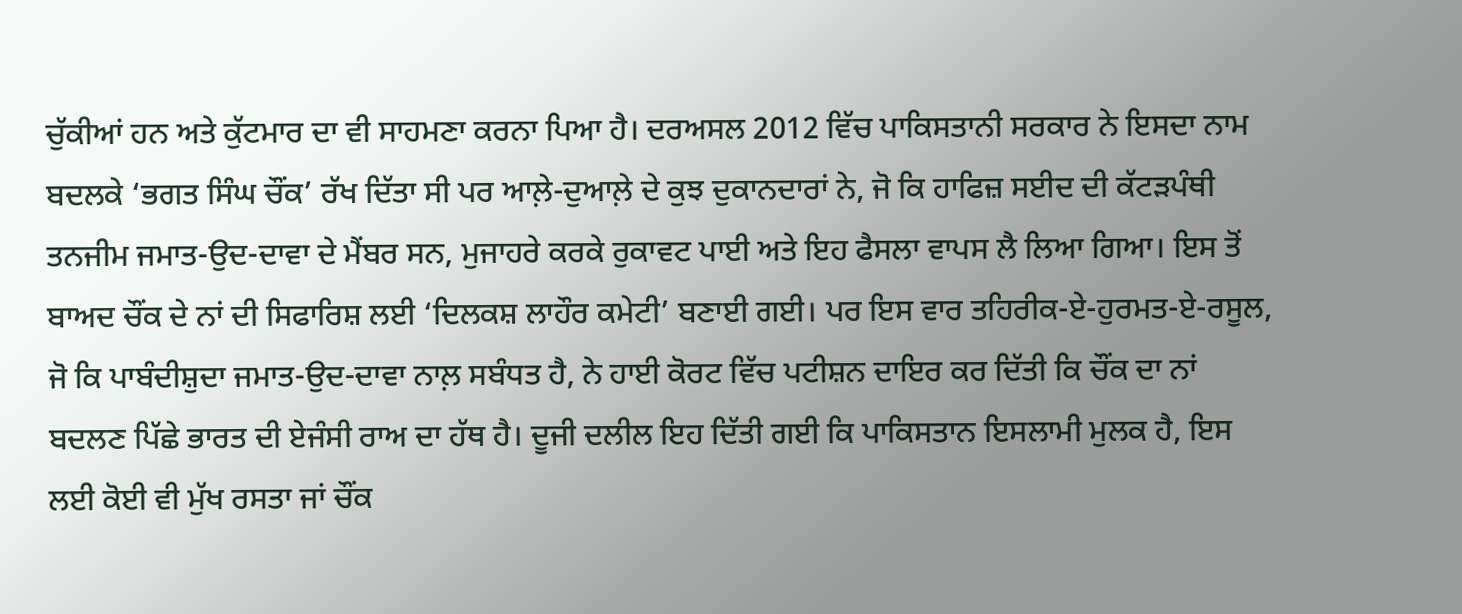ਚੁੱਕੀਆਂ ਹਨ ਅਤੇ ਕੁੱਟਮਾਰ ਦਾ ਵੀ ਸਾਹਮਣਾ ਕਰਨਾ ਪਿਆ ਹੈ। ਦਰਅਸਲ 2012 ਵਿੱਚ ਪਾਕਿਸਤਾਨੀ ਸਰਕਾਰ ਨੇ ਇਸਦਾ ਨਾਮ ਬਦਲਕੇ ‘ਭਗਤ ਸਿੰਘ ਚੌਂਕ’ ਰੱਖ ਦਿੱਤਾ ਸੀ ਪਰ ਆਲ਼ੇ-ਦੁਆਲ਼ੇ ਦੇ ਕੁਝ ਦੁਕਾਨਦਾਰਾਂ ਨੇ, ਜੋ ਕਿ ਹਾਫਿਜ਼ ਸਈਦ ਦੀ ਕੱਟੜਪੰਥੀ ਤਨਜੀਮ ਜਮਾਤ-ਉਦ-ਦਾਵਾ ਦੇ ਮੈਂਬਰ ਸਨ, ਮੁਜਾਹਰੇ ਕਰਕੇ ਰੁਕਾਵਟ ਪਾਈ ਅਤੇ ਇਹ ਫੈਸਲਾ ਵਾਪਸ ਲੈ ਲਿਆ ਗਿਆ। ਇਸ ਤੋਂ ਬਾਅਦ ਚੌਂਕ ਦੇ ਨਾਂ ਦੀ ਸਿਫਾਰਿਸ਼ ਲਈ ‘ਦਿਲਕਸ਼ ਲਾਹੌਰ ਕਮੇਟੀ’ ਬਣਾਈ ਗਈ। ਪਰ ਇਸ ਵਾਰ ਤਹਿਰੀਕ-ਏ-ਹੁਰਮਤ-ਏ-ਰਸੂਲ, ਜੋ ਕਿ ਪਾਬੰਦੀਸ਼ੁਦਾ ਜਮਾਤ-ਉਦ-ਦਾਵਾ ਨਾਲ਼ ਸਬੰਧਤ ਹੈ, ਨੇ ਹਾਈ ਕੋਰਟ ਵਿੱਚ ਪਟੀਸ਼ਨ ਦਾਇਰ ਕਰ ਦਿੱਤੀ ਕਿ ਚੌਂਕ ਦਾ ਨਾਂ ਬਦਲਣ ਪਿੱਛੇ ਭਾਰਤ ਦੀ ਏਜੰਸੀ ਰਾਅ ਦਾ ਹੱਥ ਹੈ। ਦੂਜੀ ਦਲੀਲ ਇਹ ਦਿੱਤੀ ਗਈ ਕਿ ਪਾਕਿਸਤਾਨ ਇਸਲਾਮੀ ਮੁਲਕ ਹੈ, ਇਸ ਲਈ ਕੋਈ ਵੀ ਮੁੱਖ ਰਸਤਾ ਜਾਂ ਚੌਂਕ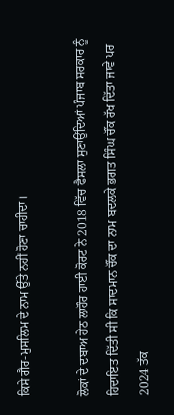ਕਿਸੇ ਗੈਰ-ਮੁਸਲਿਮ ਦੇ ਨਾਮ ਉੱਤੇ ਨਹੀਂ ਹੋਣਾ ਚਾਹੀਦਾ।

ਲੋਕਾਂ ਦੇ ਦਬਾਅ ਹੇਠ ਲਾਹੌਰ ਹਾਈ ਕੋਰਟ ਨੇ 2018 ਵਿੱਚ ਫੈਸਲਾ ਸੁਣਾਉਂਦਿਆਂ ਪੰਜਾਬ ਸਰਕਾਰ ਨੂੰ ਹਿਦਾਇਤ ਦਿੱਤੀ ਸੀ ਕਿ ਸਾਦਮਾਨ ਚੌਂਕ ਦਾ ਨਾਮ ਬਦਲਕੇ ਭਗਤ ਸਿੰਘ ਚੌਂਕ ਰੱਖ ਦਿੱਤਾ ਜਾਵੇ ਪਰ 2024 ਤੱਕ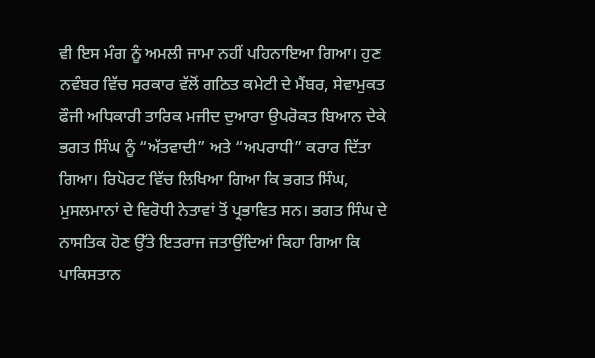ਵੀ ਇਸ ਮੰਗ ਨੂੰ ਅਮਲੀ ਜਾਮਾ ਨਹੀਂ ਪਹਿਨਾਇਆ ਗਿਆ। ਹੁਣ ਨਵੰਬਰ ਵਿੱਚ ਸਰਕਾਰ ਵੱਲੋਂ ਗਠਿਤ ਕਮੇਟੀ ਦੇ ਮੈਂਬਰ, ਸੇਵਾਮੁਕਤ ਫੌਜੀ ਅਧਿਕਾਰੀ ਤਾਰਿਕ ਮਜੀਦ ਦੁਆਰਾ ਉਪਰੋਕਤ ਬਿਆਨ ਦੇਕੇ ਭਗਤ ਸਿੰਘ ਨੂੰ “ਅੱਤਵਾਦੀ” ਅਤੇ “ਅਪਰਾਧੀ” ਕਰਾਰ ਦਿੱਤਾ ਗਿਆ। ਰਿਪੋਰਟ ਵਿੱਚ ਲਿਖਿਆ ਗਿਆ ਕਿ ਭਗਤ ਸਿੰਘ, ਮੁਸਲਮਾਨਾਂ ਦੇ ਵਿਰੋਧੀ ਨੇਤਾਵਾਂ ਤੋਂ ਪ੍ਰਭਾਵਿਤ ਸਨ। ਭਗਤ ਸਿੰਘ ਦੇ ਨਾਸਤਿਕ ਹੋਣ ਉੱਤੇ ਇਤਰਾਜ ਜਤਾਉਂਦਿਆਂ ਕਿਹਾ ਗਿਆ ਕਿ ਪਾਕਿਸਤਾਨ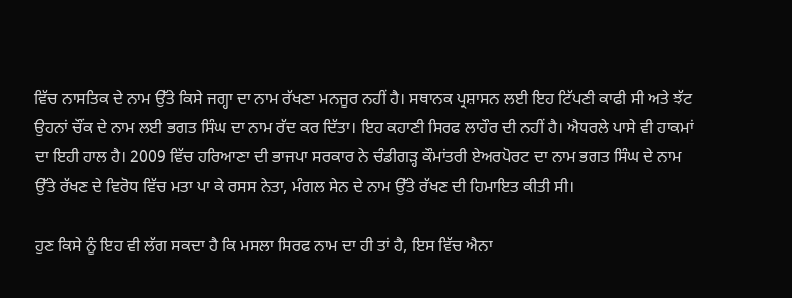ਵਿੱਚ ਨਾਸਤਿਕ ਦੇ ਨਾਮ ਉੱਤੇ ਕਿਸੇ ਜਗ੍ਹਾ ਦਾ ਨਾਮ ਰੱਖਣਾ ਮਨਜੂਰ ਨਹੀਂ ਹੈ। ਸਥਾਨਕ ਪ੍ਰਸ਼ਾਸਨ ਲਈ ਇਹ ਟਿੱਪਣੀ ਕਾਫੀ ਸੀ ਅਤੇ ਝੱਟ ਉਹਨਾਂ ਚੌਂਕ ਦੇ ਨਾਮ ਲਈ ਭਗਤ ਸਿੰਘ ਦਾ ਨਾਮ ਰੱਦ ਕਰ ਦਿੱਤਾ। ਇਹ ਕਹਾਣੀ ਸਿਰਫ ਲਾਹੌਰ ਦੀ ਨਹੀਂ ਹੈ। ਐਧਰਲੇ ਪਾਸੇ ਵੀ ਹਾਕਮਾਂ ਦਾ ਇਹੀ ਹਾਲ ਹੈ। 2009 ਵਿੱਚ ਹਰਿਆਣਾ ਦੀ ਭਾਜਪਾ ਸਰਕਾਰ ਨੇ ਚੰਡੀਗੜ੍ਹ ਕੌਮਾਂਤਰੀ ਏਅਰਪੋਰਟ ਦਾ ਨਾਮ ਭਗਤ ਸਿੰਘ ਦੇ ਨਾਮ ਉੱਤੇ ਰੱਖਣ ਦੇ ਵਿਰੋਧ ਵਿੱਚ ਮਤਾ ਪਾ ਕੇ ਰਸਸ ਨੇਤਾ, ਮੰਗਲ ਸੇਨ ਦੇ ਨਾਮ ਉੱਤੇ ਰੱਖਣ ਦੀ ਹਿਮਾਇਤ ਕੀਤੀ ਸੀ।

ਹੁਣ ਕਿਸੇ ਨੂੰ ਇਹ ਵੀ ਲੱਗ ਸਕਦਾ ਹੈ ਕਿ ਮਸਲਾ ਸਿਰਫ ਨਾਮ ਦਾ ਹੀ ਤਾਂ ਹੈ, ਇਸ ਵਿੱਚ ਐਨਾ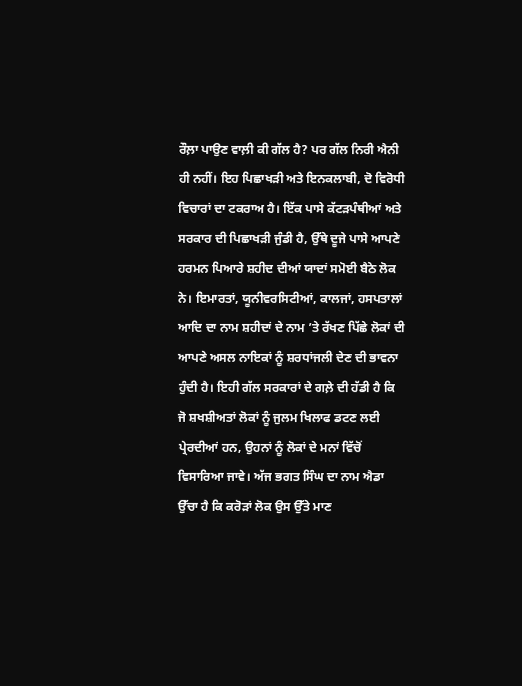ਰੌਲ਼ਾ ਪਾਉਣ ਵਾਲ਼ੀ ਕੀ ਗੱਲ ਹੈ? ਪਰ ਗੱਲ ਨਿਰੀ ਐਨੀ ਹੀ ਨਹੀਂ। ਇਹ ਪਿਛਾਖੜੀ ਅਤੇ ਇਨਕਲਾਬੀ, ਦੋ ਵਿਰੋਧੀ ਵਿਚਾਰਾਂ ਦਾ ਟਕਰਾਅ ਹੈ। ਇੱਕ ਪਾਸੇ ਕੱਟੜਪੰਥੀਆਂ ਅਤੇ ਸਰਕਾਰ ਦੀ ਪਿਛਾਖੜੀ ਜੁੰਡੀ ਹੈ, ਉੱਥੇ ਦੂਜੇ ਪਾਸੇ ਆਪਣੇ ਹਰਮਨ ਪਿਆਰੇ ਸ਼ਹੀਦ ਦੀਆਂ ਯਾਦਾਂ ਸਮੋਈ ਬੈਠੇ ਲੋਕ ਨੇ। ਇਮਾਰਤਾਂ, ਯੂਨੀਵਰਸਿਟੀਆਂ, ਕਾਲਜਾਂ, ਹਸਪਤਾਲਾਂ ਆਦਿ ਦਾ ਨਾਮ ਸ਼ਹੀਦਾਂ ਦੇ ਨਾਮ ’ਤੇ ਰੱਖਣ ਪਿੱਛੇ ਲੋਕਾਂ ਦੀ ਆਪਣੇ ਅਸਲ ਨਾਇਕਾਂ ਨੂੰ ਸ਼ਰਧਾਂਜਲੀ ਦੇਣ ਦੀ ਭਾਵਨਾ ਹੁੰਦੀ ਹੈ। ਇਹੀ ਗੱਲ ਸਰਕਾਰਾਂ ਦੇ ਗਲ਼ੇ ਦੀ ਹੱਡੀ ਹੈ ਕਿ ਜੋ ਸ਼ਖਸ਼ੀਅਤਾਂ ਲੋਕਾਂ ਨੂੰ ਜੁਲਮ ਖਿਲਾਫ ਡਟਣ ਲਈ ਪ੍ਰੇਰਦੀਆਂ ਹਨ, ਉਹਨਾਂ ਨੂੰ ਲੋਕਾਂ ਦੇ ਮਨਾਂ ਵਿੱਚੋਂ ਵਿਸਾਰਿਆ ਜਾਵੇ। ਅੱਜ ਭਗਤ ਸਿੰਘ ਦਾ ਨਾਮ ਐਡਾ ਉੱਚਾ ਹੈ ਕਿ ਕਰੋੜਾਂ ਲੋਕ ਉਸ ਉੱਤੇ ਮਾਣ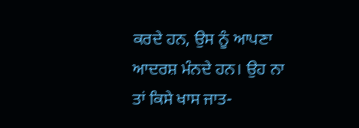ਕਰਦੇ ਹਨ, ਉਸ ਨੂੰ ਆਪਣਾ ਆਦਰਸ਼ ਮੰਨਦੇ ਹਨ। ਉਹ ਨਾ ਤਾਂ ਕਿਸੇ ਖਾਸ ਜਾਤ-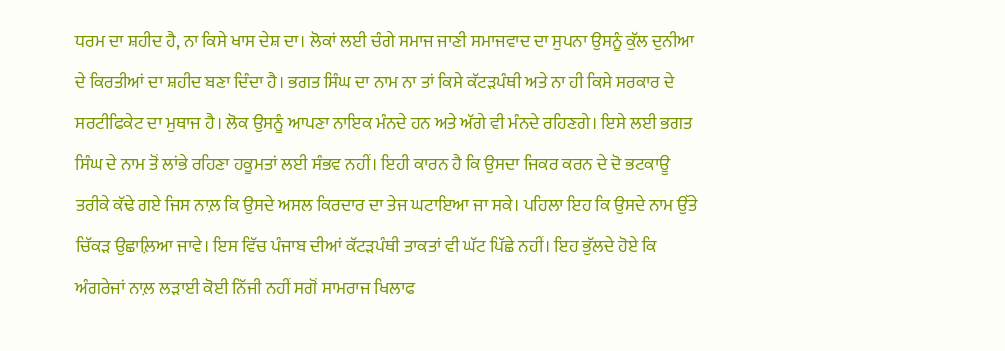ਧਰਮ ਦਾ ਸ਼ਹੀਦ ਹੈ, ਨਾ ਕਿਸੇ ਖਾਸ ਦੇਸ਼ ਦਾ। ਲੋਕਾਂ ਲਈ ਚੰਗੇ ਸਮਾਜ ਜਾਣੀ ਸਮਾਜਵਾਦ ਦਾ ਸੁਪਨਾ ਉਸਨੂੰ ਕੁੱਲ ਦੁਨੀਆ ਦੇ ਕਿਰਤੀਆਂ ਦਾ ਸ਼ਹੀਦ ਬਣਾ ਦਿੰਦਾ ਹੈ। ਭਗਤ ਸਿੰਘ ਦਾ ਨਾਮ ਨਾ ਤਾਂ ਕਿਸੇ ਕੱਟੜਪੰਥੀ ਅਤੇ ਨਾ ਹੀ ਕਿਸੇ ਸਰਕਾਰ ਦੇ ਸਰਟੀਫਿਕੇਟ ਦਾ ਮੁਥਾਜ ਹੈ। ਲੋਕ ਉਸਨੂੰ ਆਪਣਾ ਨਾਇਕ ਮੰਨਦੇ ਹਨ ਅਤੇ ਅੱਗੇ ਵੀ ਮੰਨਦੇ ਰਹਿਣਗੇ। ਇਸੇ ਲਈ ਭਗਤ ਸਿੰਘ ਦੇ ਨਾਮ ਤੋਂ ਲਾਂਭੇ ਰਹਿਣਾ ਹਕੂਮਤਾਂ ਲਈ ਸੰਭਵ ਨਹੀਂ। ਇਹੀ ਕਾਰਨ ਹੈ ਕਿ ਉਸਦਾ ਜਿਕਰ ਕਰਨ ਦੇ ਦੋ ਭਟਕਾਊ ਤਰੀਕੇ ਕੱਢੇ ਗਏ ਜਿਸ ਨਾਲ਼ ਕਿ ਉਸਦੇ ਅਸਲ ਕਿਰਦਾਰ ਦਾ ਤੇਜ ਘਟਾਇਆ ਜਾ ਸਕੇ। ਪਹਿਲਾ ਇਹ ਕਿ ਉਸਦੇ ਨਾਮ ਉੱਤੇ ਚਿੱਕੜ ਉਛਾਲ਼ਿਆ ਜਾਵੇ। ਇਸ ਵਿੱਚ ਪੰਜਾਬ ਦੀਆਂ ਕੱਟੜਪੰਥੀ ਤਾਕਤਾਂ ਵੀ ਘੱਟ ਪਿੱਛੇ ਨਹੀਂ। ਇਹ ਭੁੱਲਦੇ ਹੋਏ ਕਿ ਅੰਗਰੇਜਾਂ ਨਾਲ਼ ਲੜਾਈ ਕੋਈ ਨਿੱਜੀ ਨਹੀਂ ਸਗੋਂ ਸਾਮਰਾਜ ਖਿਲਾਫ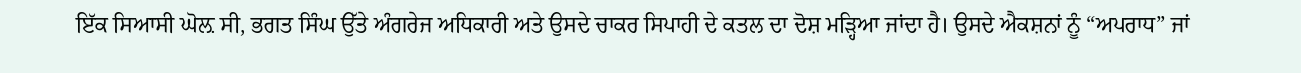ਇੱਕ ਸਿਆਸੀ ਘੋਲ਼ ਸੀ, ਭਗਤ ਸਿੰਘ ਉੱਤੇ ਅੰਗਰੇਜ ਅਧਿਕਾਰੀ ਅਤੇ ਉਸਦੇ ਚਾਕਰ ਸਿਪਾਹੀ ਦੇ ਕਤਲ ਦਾ ਦੋਸ਼ ਮੜ੍ਹਿਆ ਜਾਂਦਾ ਹੈ। ਉਸਦੇ ਐਕਸ਼ਨਾਂ ਨੂੰ “ਅਪਰਾਧ” ਜਾਂ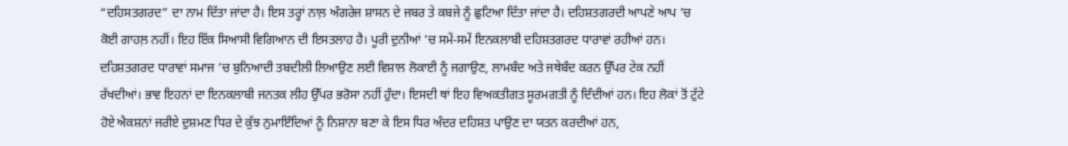“ਦਹਿਸਤਗਰਦ” ਦਾ ਨਾਮ ਦਿੱਤਾ ਜਾਂਦਾ ਹੈ। ਇਸ ਤਰ੍ਹਾਂ ਨਾਲ਼ ਅੰਗਰੇਜ ਸ਼ਾਸਨ ਦੇ ਜਬਰ ਤੇ ਕਬਜੇ ਨੂੰ ਛੁਟਿਆ ਦਿੱਤਾ ਜਾਂਦਾ ਹੈ। ਦਹਿਸ਼ਤਗਰਦੀ ਆਪਣੇ ਆਪ ’ਚ ਕੋਈ ਗਾਹਲ਼ ਨਹੀਂ। ਇਹ ਇੱਕ ਸਿਆਸੀ ਵਿਗਿਆਨ ਦੀ ਇਸਤਲਾਹ ਹੈ। ਪੂਰੀ ਦੁਨੀਆਂ ’ਚ ਸਮੇਂ-ਸਮੇਂ ਇਨਕਲਾਬੀ ਦਹਿਸ਼ਤਗਰਦ ਧਾਰਾਵਾਂ ਰਹੀਆਂ ਹਨ। ਦਹਿਸ਼ਤਗਰਦ ਧਾਰਾਵਾਂ ਸਮਾਜ ’ਚ ਬੁਨਿਆਦੀ ਤਬਦੀਲੀ ਲਿਆਉਣ ਲਈ ਵਿਸ਼ਾਲ ਲੋਕਾਈ ਨੂੰ ਜਗਾਉਣ, ਲਾਮਬੰਦ ਅਤੇ ਜਥੇਬੰਦ ਕਰਨ ਉੱਪਰ ਟੇਕ ਨਹੀਂ ਰੱਖਦੀਆਂ। ਭਾਵ ਇਹਨਾਂ ਦਾ ਇਨਕਲਾਬੀ ਜਨਤਕ ਲੀਹ ਉੱਪਰ ਭਰੋਸਾ ਨਹੀਂ ਹੁੰਦਾ। ਇਸਦੀ ਥਾਂ ਇਹ ਵਿਅਕਤੀਗਤ ਸੂਰਮਗਤੀ ਨੂੰ ਦਿੰਦੀਆਂ ਹਨ। ਇਹ ਲੋਕਾਂ ਤੋਂ ਟੁੱਟੇ ਹੋਏ ਐਕਸ਼ਨਾਂ ਜਰੀਏ ਦੁਸ਼ਮਣ ਧਿਰ ਦੇ ਕੁੱਝ ਨੁਮਾਇੰਦਿਆਂ ਨੂੰ ਨਿਸ਼ਾਨਾ ਬਣਾ ਕੇ ਇਸ ਧਿਰ ਅੰਦਰ ਦਹਿਸ਼ਤ ਪਾਉਣ ਦਾ ਯਤਨ ਕਰਦੀਆਂ ਹਨ,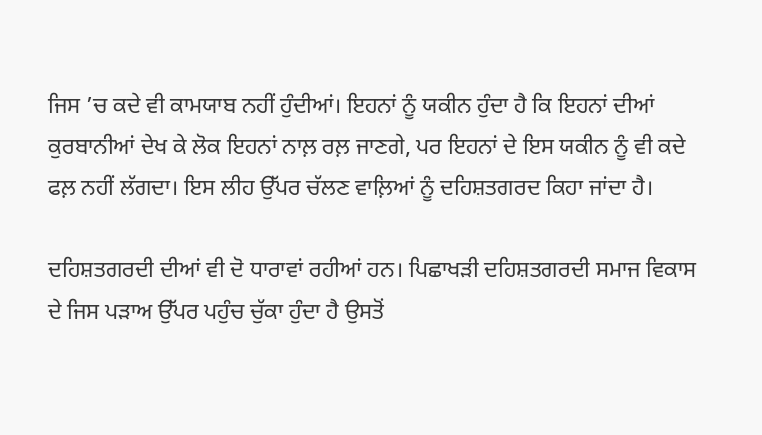ਜਿਸ ’ਚ ਕਦੇ ਵੀ ਕਾਮਯਾਬ ਨਹੀਂ ਹੁੰਦੀਆਂ। ਇਹਨਾਂ ਨੂੰ ਯਕੀਨ ਹੁੰਦਾ ਹੈ ਕਿ ਇਹਨਾਂ ਦੀਆਂ ਕੁਰਬਾਨੀਆਂ ਦੇਖ ਕੇ ਲੋਕ ਇਹਨਾਂ ਨਾਲ਼ ਰਲ਼ ਜਾਣਗੇ, ਪਰ ਇਹਨਾਂ ਦੇ ਇਸ ਯਕੀਨ ਨੂੰ ਵੀ ਕਦੇ ਫਲ਼ ਨਹੀਂ ਲੱਗਦਾ। ਇਸ ਲੀਹ ਉੱਪਰ ਚੱਲਣ ਵਾਲ਼ਿਆਂ ਨੂੰ ਦਹਿਸ਼ਤਗਰਦ ਕਿਹਾ ਜਾਂਦਾ ਹੈ।

ਦਹਿਸ਼ਤਗਰਦੀ ਦੀਆਂ ਵੀ ਦੋ ਧਾਰਾਵਾਂ ਰਹੀਆਂ ਹਨ। ਪਿਛਾਖੜੀ ਦਹਿਸ਼ਤਗਰਦੀ ਸਮਾਜ ਵਿਕਾਸ ਦੇ ਜਿਸ ਪੜਾਅ ਉੱਪਰ ਪਹੁੰਚ ਚੁੱਕਾ ਹੁੰਦਾ ਹੈ ਉਸਤੋਂ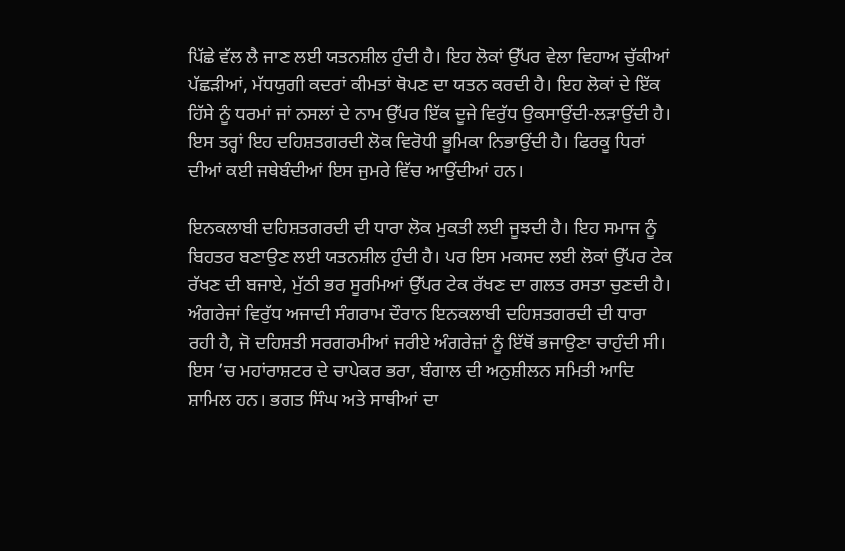ਪਿੱਛੇ ਵੱਲ ਲੈ ਜਾਣ ਲਈ ਯਤਨਸ਼ੀਲ ਹੁੰਦੀ ਹੈ। ਇਹ ਲੋਕਾਂ ਉੱਪਰ ਵੇਲਾ ਵਿਹਾਅ ਚੁੱਕੀਆਂ ਪੱਛੜੀਆਂ, ਮੱਧਯੁਗੀ ਕਦਰਾਂ ਕੀਮਤਾਂ ਥੋਪਣ ਦਾ ਯਤਨ ਕਰਦੀ ਹੈ। ਇਹ ਲੋਕਾਂ ਦੇ ਇੱਕ ਹਿੱਸੇ ਨੂੰ ਧਰਮਾਂ ਜਾਂ ਨਸਲਾਂ ਦੇ ਨਾਮ ਉੱਪਰ ਇੱਕ ਦੂਜੇ ਵਿਰੁੱਧ ਉਕਸਾਉਂਦੀ-ਲੜਾਉਂਦੀ ਹੈ। ਇਸ ਤਰ੍ਹਾਂ ਇਹ ਦਹਿਸ਼ਤਗਰਦੀ ਲੋਕ ਵਿਰੋਧੀ ਭੂਮਿਕਾ ਨਿਭਾਉਂਦੀ ਹੈ। ਫਿਰਕੂ ਧਿਰਾਂ ਦੀਆਂ ਕਈ ਜਥੇਬੰਦੀਆਂ ਇਸ ਜੁਮਰੇ ਵਿੱਚ ਆਉਂਦੀਆਂ ਹਨ।

ਇਨਕਲਾਬੀ ਦਹਿਸ਼ਤਗਰਦੀ ਦੀ ਧਾਰਾ ਲੋਕ ਮੁਕਤੀ ਲਈ ਜੂਝਦੀ ਹੈ। ਇਹ ਸਮਾਜ ਨੂੰ ਬਿਹਤਰ ਬਣਾਉਣ ਲਈ ਯਤਨਸ਼ੀਲ ਹੁੰਦੀ ਹੈ। ਪਰ ਇਸ ਮਕਸਦ ਲਈ ਲੋਕਾਂ ਉੱਪਰ ਟੇਕ ਰੱਖਣ ਦੀ ਬਜਾਏ, ਮੁੱਠੀ ਭਰ ਸੂਰਮਿਆਂ ਉੱਪਰ ਟੇਕ ਰੱਖਣ ਦਾ ਗਲਤ ਰਸਤਾ ਚੁਣਦੀ ਹੈ। ਅੰਗਰੇਜਾਂ ਵਿਰੁੱਧ ਅਜਾਦੀ ਸੰਗਰਾਮ ਦੌਰਾਨ ਇਨਕਲਾਬੀ ਦਹਿਸ਼ਤਗਰਦੀ ਦੀ ਧਾਰਾ ਰਹੀ ਹੈ, ਜੋ ਦਹਿਸ਼ਤੀ ਸਰਗਰਮੀਆਂ ਜਰੀਏ ਅੰਗਰੇਜ਼ਾਂ ਨੂੰ ਇੱਥੋਂ ਭਜਾਉਣਾ ਚਾਹੁੰਦੀ ਸੀ। ਇਸ ’ਚ ਮਹਾਂਰਾਸ਼ਟਰ ਦੇ ਚਾਪੇਕਰ ਭਰਾ, ਬੰਗਾਲ ਦੀ ਅਨੁਸ਼ੀਲਨ ਸਮਿਤੀ ਆਦਿ ਸ਼ਾਮਿਲ ਹਨ। ਭਗਤ ਸਿੰਘ ਅਤੇ ਸਾਥੀਆਂ ਦਾ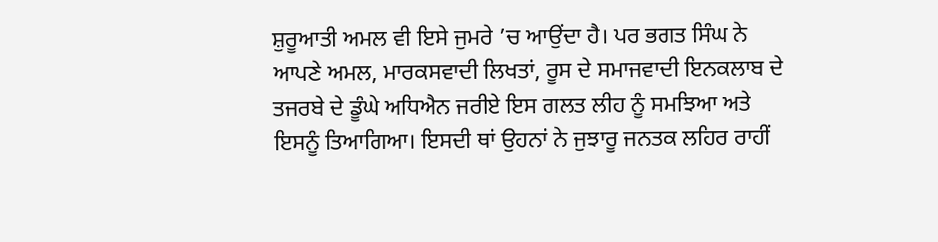ਸ਼ੁਰੂਆਤੀ ਅਮਲ ਵੀ ਇਸੇ ਜੁਮਰੇ ’ਚ ਆਉਂਦਾ ਹੈ। ਪਰ ਭਗਤ ਸਿੰਘ ਨੇ ਆਪਣੇ ਅਮਲ, ਮਾਰਕਸਵਾਦੀ ਲਿਖਤਾਂ, ਰੂਸ ਦੇ ਸਮਾਜਵਾਦੀ ਇਨਕਲਾਬ ਦੇ ਤਜਰਬੇ ਦੇ ਡੂੰਘੇ ਅਧਿਐਨ ਜਰੀਏ ਇਸ ਗਲਤ ਲੀਹ ਨੂੰ ਸਮਝਿਆ ਅਤੇ ਇਸਨੂੰ ਤਿਆਗਿਆ। ਇਸਦੀ ਥਾਂ ਉਹਨਾਂ ਨੇ ਜੁਝਾਰੂ ਜਨਤਕ ਲਹਿਰ ਰਾਹੀਂ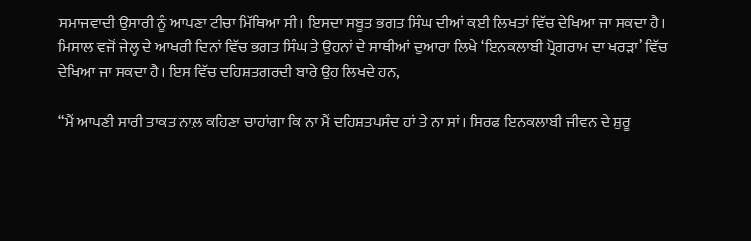ਸਮਾਜਵਾਦੀ ਉਸਾਰੀ ਨੂੰ ਆਪਣਾ ਟੀਚਾ ਮਿੱਥਿਆ ਸੀ। ਇਸਦਾ ਸਬੂਤ ਭਗਤ ਸਿੰਘ ਦੀਆਂ ਕਈ ਲਿਖਤਾਂ ਵਿੱਚ ਦੇਖਿਆ ਜਾ ਸਕਦਾ ਹੈ। ਮਿਸਾਲ ਵਜੋਂ ਜੇਲ੍ਹ ਦੇ ਆਖਰੀ ਦਿਨਾਂ ਵਿੱਚ ਭਗਤ ਸਿੰਘ ਤੇ ਉਹਨਾਂ ਦੇ ਸਾਥੀਆਂ ਦੁਆਰਾ ਲਿਖੇ ‘ਇਨਕਲਾਬੀ ਪ੍ਰੋਗਰਾਮ ਦਾ ਖਰੜਾ’ ਵਿੱਚ ਦੇਖਿਆ ਜਾ ਸਕਦਾ ਹੈ। ਇਸ ਵਿੱਚ ਦਹਿਸ਼ਤਗਰਦੀ ਬਾਰੇ ਉਹ ਲਿਖਦੇ ਹਨ,

“ਮੈਂ ਆਪਣੀ ਸਾਰੀ ਤਾਕਤ ਨਾਲ਼ ਕਹਿਣਾ ਚਾਹਾਂਗਾ ਕਿ ਨਾ ਮੈਂ ਦਹਿਸ਼ਤਪਸੰਦ ਹਾਂ ਤੇ ਨਾ ਸਾਂ। ਸਿਰਫ ਇਨਕਲਾਬੀ ਜੀਵਨ ਦੇ ਸ਼ੁਰੂ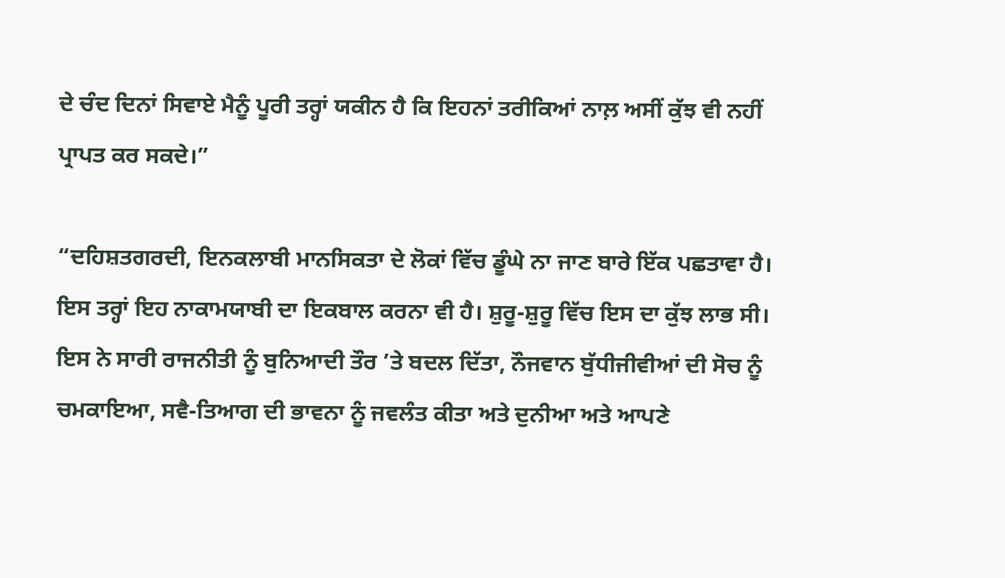ਦੇ ਚੰਦ ਦਿਨਾਂ ਸਿਵਾਏ ਮੈਨੂੰ ਪੂਰੀ ਤਰ੍ਹਾਂ ਯਕੀਨ ਹੈ ਕਿ ਇਹਨਾਂ ਤਰੀਕਿਆਂ ਨਾਲ਼ ਅਸੀਂ ਕੁੱਝ ਵੀ ਨਹੀਂ ਪ੍ਰਾਪਤ ਕਰ ਸਕਦੇ।”

“ਦਹਿਸ਼ਤਗਰਦੀ, ਇਨਕਲਾਬੀ ਮਾਨਸਿਕਤਾ ਦੇ ਲੋਕਾਂ ਵਿੱਚ ਡੂੰਘੇ ਨਾ ਜਾਣ ਬਾਰੇ ਇੱਕ ਪਛਤਾਵਾ ਹੈ। ਇਸ ਤਰ੍ਹਾਂ ਇਹ ਨਾਕਾਮਯਾਬੀ ਦਾ ਇਕਬਾਲ ਕਰਨਾ ਵੀ ਹੈ। ਸ਼ੁਰੂ-ਸ਼ੁਰੂ ਵਿੱਚ ਇਸ ਦਾ ਕੁੱਝ ਲਾਭ ਸੀ। ਇਸ ਨੇ ਸਾਰੀ ਰਾਜਨੀਤੀ ਨੂੰ ਬੁਨਿਆਦੀ ਤੌਰ ’ਤੇ ਬਦਲ ਦਿੱਤਾ, ਨੌਜਵਾਨ ਬੁੱਧੀਜੀਵੀਆਂ ਦੀ ਸੋਚ ਨੂੰ ਚਮਕਾਇਆ, ਸਵੈ-ਤਿਆਗ ਦੀ ਭਾਵਨਾ ਨੂੰ ਜਵਲੰਤ ਕੀਤਾ ਅਤੇ ਦੁਨੀਆ ਅਤੇ ਆਪਣੇ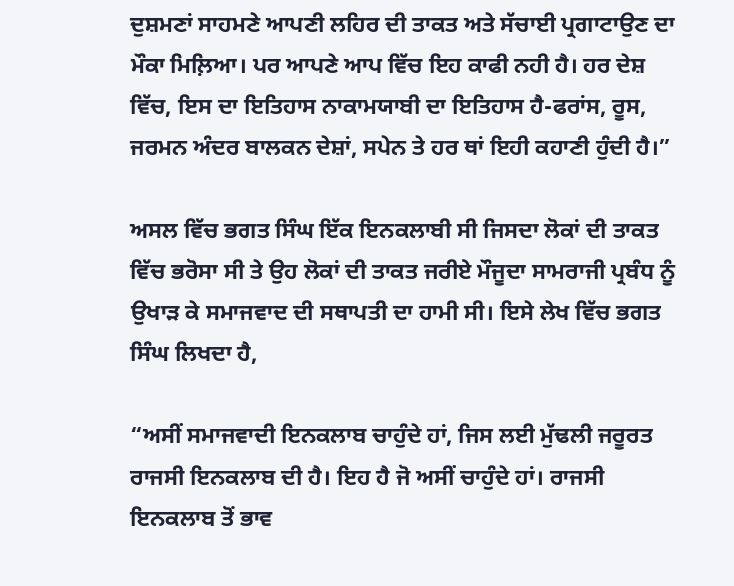ਦੁਸ਼ਮਣਾਂ ਸਾਹਮਣੇ ਆਪਣੀ ਲਹਿਰ ਦੀ ਤਾਕਤ ਅਤੇ ਸੱਚਾਈ ਪ੍ਰਗਾਟਾਉਣ ਦਾ ਮੌਕਾ ਮਿਲ਼ਿਆ। ਪਰ ਆਪਣੇ ਆਪ ਵਿੱਚ ਇਹ ਕਾਫੀ ਨਹੀ ਹੈ। ਹਰ ਦੇਸ਼ ਵਿੱਚ, ਇਸ ਦਾ ਇਤਿਹਾਸ ਨਾਕਾਮਯਾਬੀ ਦਾ ਇਤਿਹਾਸ ਹੈ-ਫਰਾਂਸ, ਰੂਸ, ਜਰਮਨ ਅੰਦਰ ਬਾਲਕਨ ਦੇਸ਼ਾਂ, ਸਪੇਨ ਤੇ ਹਰ ਥਾਂ ਇਹੀ ਕਹਾਣੀ ਹੁੰਦੀ ਹੈ।”

ਅਸਲ ਵਿੱਚ ਭਗਤ ਸਿੰਘ ਇੱਕ ਇਨਕਲਾਬੀ ਸੀ ਜਿਸਦਾ ਲੋਕਾਂ ਦੀ ਤਾਕਤ ਵਿੱਚ ਭਰੋਸਾ ਸੀ ਤੇ ਉਹ ਲੋਕਾਂ ਦੀ ਤਾਕਤ ਜਰੀਏ ਮੌਜੂਦਾ ਸਾਮਰਾਜੀ ਪ੍ਰਬੰਧ ਨੂੰ ਉਖਾੜ ਕੇ ਸਮਾਜਵਾਦ ਦੀ ਸਥਾਪਤੀ ਦਾ ਹਾਮੀ ਸੀ। ਇਸੇ ਲੇਖ ਵਿੱਚ ਭਗਤ ਸਿੰਘ ਲਿਖਦਾ ਹੈ,

“ਅਸੀਂ ਸਮਾਜਵਾਦੀ ਇਨਕਲਾਬ ਚਾਹੁੰਦੇ ਹਾਂ, ਜਿਸ ਲਈ ਮੁੱਢਲੀ ਜਰੂਰਤ ਰਾਜਸੀ ਇਨਕਲਾਬ ਦੀ ਹੈ। ਇਹ ਹੈ ਜੋ ਅਸੀਂ ਚਾਹੁੰਦੇ ਹਾਂ। ਰਾਜਸੀ ਇਨਕਲਾਬ ਤੋਂ ਭਾਵ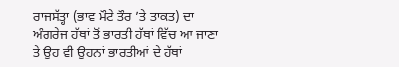ਰਾਜਸੱਤ੍ਹਾ (ਭਾਵ ਮੌਟੇ ਤੌਰ ’ਤੇ ਤਾਕਤ) ਦਾ ਅੰਗਰੇਜ ਹੱਥਾਂ ਤੋਂ ਭਾਰਤੀ ਹੱਥਾਂ ਵਿੱਚ ਆ ਜਾਣਾ ਤੇ ਉਹ ਵੀ ਉਹਨਾਂ ਭਾਰਤੀਆਂ ਦੇ ਹੱਥਾਂ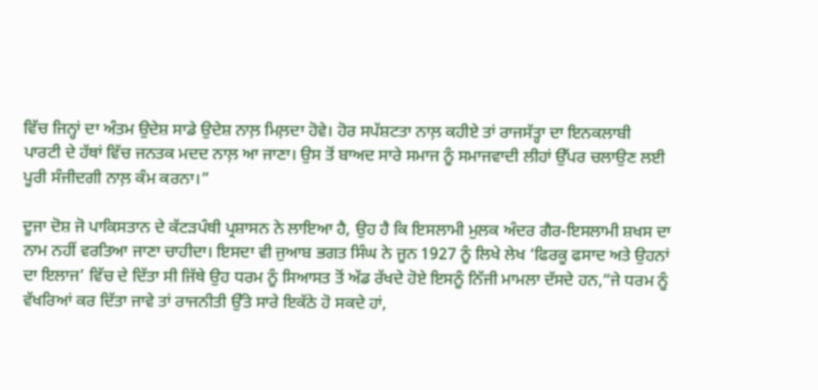ਵਿੱਚ ਜਿਨ੍ਹਾਂ ਦਾ ਅੰਤਮ ਉਦੇਸ਼ ਸਾਡੇ ਉਦੇਸ਼ ਨਾਲ਼ ਮਿਲ਼ਦਾ ਹੋਵੇ। ਹੋਰ ਸਪੱਸ਼ਟਤਾ ਨਾਲ਼ ਕਹੀਏ ਤਾਂ ਰਾਜਸੱਤ੍ਹਾ ਦਾ ਇਨਕਲਾਬੀ ਪਾਰਟੀ ਦੇ ਹੱਥਾਂ ਵਿੱਚ ਜਨਤਕ ਮਦਦ ਨਾਲ਼ ਆ ਜਾਣਾ। ਉਸ ਤੋਂ ਬਾਅਦ ਸਾਰੇ ਸਮਾਜ ਨੂੰ ਸਮਾਜਵਾਦੀ ਲੀਹਾਂ ਉੱਪਰ ਚਲਾਉਣ ਲਈ ਪੂਰੀ ਸੰਜੀਦਗੀ ਨਾਲ਼ ਕੰਮ ਕਰਨਾ।”

ਦੂਜਾ ਦੋਸ਼ ਜੋ ਪਾਕਿਸਤਾਨ ਦੇ ਕੱਟੜਪੰਥੀ ਪ੍ਰਸ਼ਾਸਨ ਨੇ ਲਾਇਆ ਹੈ, ਉਹ ਹੈ ਕਿ ਇਸਲਾਮੀ ਮੁਲਕ ਅੰਦਰ ਗੈਰ-ਇਸਲਾਮੀ ਸ਼ਖਸ ਦਾ ਨਾਮ ਨਹੀਂ ਵਰਤਿਆ ਜਾਣਾ ਚਾਹੀਦਾ। ਇਸਦਾ ਵੀ ਜੁਆਬ ਭਗਤ ਸਿੰਘ ਨੇ ਜੂਨ 1927 ਨੂੰ ਲਿਖੇ ਲੇਖ ‘ਫਿਰਕੂ ਫਸਾਦ ਅਤੇ ਉਹਨਾਂ ਦਾ ਇਲਾਜ’ ਵਿੱਚ ਦੇ ਦਿੱਤਾ ਸੀ ਜਿੱਥੇ ਉਹ ਧਰਮ ਨੂੰ ਸਿਆਸਤ ਤੋਂ ਅੱਡ ਰੱਖਦੇ ਹੋਏ ਇਸਨੂੰ ਨਿੱਜੀ ਮਾਮਲਾ ਦੱਸਦੇ ਹਨ,“ਜੇ ਧਰਮ ਨੂੰ ਵੱਖਰਿਆਂ ਕਰ ਦਿੱਤਾ ਜਾਵੇ ਤਾਂ ਰਾਜਨੀਤੀ ਉੱਤੇ ਸਾਰੇ ਇਕੱਠੇ ਹੋ ਸਕਦੇ ਹਾਂ,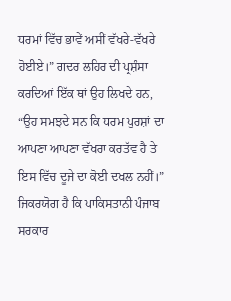ਧਰਮਾਂ ਵਿੱਚ ਭਾਵੇਂ ਅਸੀਂ ਵੱਖਰੇ-ਵੱਖਰੇ ਹੋਈਏ।” ਗਦਰ ਲਹਿਰ ਦੀ ਪ੍ਰਸ਼ੰਸਾ ਕਰਦਿਆਂ ਇੱਕ ਥਾਂ ਉਹ ਲਿਖਦੇ ਹਨ, “ਉਹ ਸਮਝਦੇ ਸਨ ਕਿ ਧਰਮ ਪੁਰਸ਼ਾਂ ਦਾ ਆਪਣਾ ਆਪਣਾ ਵੱਖਰਾ ਕਰਤੱਵ ਹੈ ਤੇ ਇਸ ਵਿੱਚ ਦੂਜੇ ਦਾ ਕੋਈ ਦਖਲ ਨਹੀਂ।” ਜਿਕਰਯੋਗ ਹੈ ਕਿ ਪਾਕਿਸਤਾਨੀ ਪੰਜਾਬ ਸਰਕਾਰ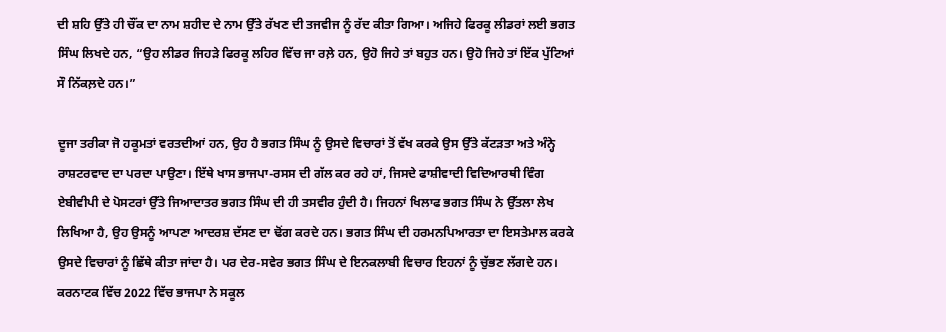ਦੀ ਸ਼ਹਿ ਉੱਤੇ ਹੀ ਚੌਂਕ ਦਾ ਨਾਮ ਸ਼ਹੀਦ ਦੇ ਨਾਮ ਉੱਤੇ ਰੱਖਣ ਦੀ ਤਜਵੀਜ ਨੂੰ ਰੱਦ ਕੀਤਾ ਗਿਆ। ਅਜਿਹੇ ਫਿਰਕੂ ਲੀਡਰਾਂ ਲਈ ਭਗਤ ਸਿੰਘ ਲਿਖਦੇ ਹਨ, “ਉਹ ਲੀਡਰ ਜਿਹੜੇ ਫਿਰਕੂ ਲਹਿਰ ਵਿੱਚ ਜਾ ਰਲ਼ੇ ਹਨ, ਉਹੋ ਜਿਹੇ ਤਾਂ ਬਹੁਤ ਹਨ। ਉਹੋ ਜਿਹੇ ਤਾਂ ਇੱਕ ਪੁੱਟਿਆਂ ਸੌ ਨਿੱਕਲ਼ਦੇ ਹਨ।”

ਦੂਜਾ ਤਰੀਕਾ ਜੋ ਹਕੂਮਤਾਂ ਵਰਤਦੀਆਂ ਹਨ, ਉਹ ਹੈ ਭਗਤ ਸਿੰਘ ਨੂੰ ਉਸਦੇ ਵਿਚਾਰਾਂ ਤੋਂ ਵੱਖ ਕਰਕੇ ਉਸ ਉੱਤੇ ਕੱਟੜਤਾ ਅਤੇ ਅੰਨ੍ਹੇ ਰਾਸ਼ਟਰਵਾਦ ਦਾ ਪਰਦਾ ਪਾਉਣਾ। ਇੱਥੇ ਖਾਸ ਭਾਜਪਾ-ਰਸਸ ਦੀ ਗੱਲ ਕਰ ਰਹੇ ਹਾਂ, ਜਿਸਦੇ ਫਾਸ਼ੀਵਾਦੀ ਵਿਦਿਆਰਥੀ ਵਿੰਗ ਏਬੀਵੀਪੀ ਦੇ ਪੋਸਟਰਾਂ ਉੱਤੇ ਜਿਆਦਾਤਰ ਭਗਤ ਸਿੰਘ ਦੀ ਹੀ ਤਸਵੀਰ ਹੁੰਦੀ ਹੈ। ਜਿਹਨਾਂ ਖਿਲਾਫ ਭਗਤ ਸਿੰਘ ਨੇ ਉੱਤਲਾ ਲੇਖ ਲਿਖਿਆ ਹੈ, ਉਹ ਉਸਨੂੰ ਆਪਣਾ ਆਦਰਸ਼ ਦੱਸਣ ਦਾ ਢੋਂਗ ਕਰਦੇ ਹਨ। ਭਗਤ ਸਿੰਘ ਦੀ ਹਰਮਨਪਿਆਰਤਾ ਦਾ ਇਸਤੇਮਾਲ ਕਰਕੇ ਉਸਦੇ ਵਿਚਾਰਾਂ ਨੂੰ ਛਿੱਥੇ ਕੀਤਾ ਜਾਂਦਾ ਹੈ। ਪਰ ਦੇਰ-ਸਵੇਰ ਭਗਤ ਸਿੰਘ ਦੇ ਇਨਕਲਾਬੀ ਵਿਚਾਰ ਇਹਨਾਂ ਨੂੰ ਚੁੱਭਣ ਲੱਗਦੇ ਹਨ। ਕਰਨਾਟਕ ਵਿੱਚ 2022 ਵਿੱਚ ਭਾਜਪਾ ਨੇ ਸਕੂਲ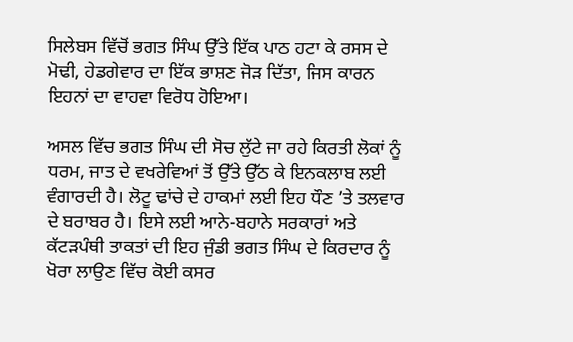ਸਿਲੇਬਸ ਵਿੱਚੋਂ ਭਗਤ ਸਿੰਘ ਉੱਤੇ ਇੱਕ ਪਾਠ ਹਟਾ ਕੇ ਰਸਸ ਦੇ ਮੋਢੀ, ਹੇਡਗੇਵਾਰ ਦਾ ਇੱਕ ਭਾਸ਼ਣ ਜੋੜ ਦਿੱਤਾ, ਜਿਸ ਕਾਰਨ ਇਹਨਾਂ ਦਾ ਵਾਹਵਾ ਵਿਰੋਧ ਹੋਇਆ।

ਅਸਲ ਵਿੱਚ ਭਗਤ ਸਿੰਘ ਦੀ ਸੋਚ ਲੁੱਟੇ ਜਾ ਰਹੇ ਕਿਰਤੀ ਲੋਕਾਂ ਨੂੰ ਧਰਮ, ਜਾਤ ਦੇ ਵਖਰੇਵਿਆਂ ਤੋਂ ਉੱਤੇ ਉੱਠ ਕੇ ਇਨਕਲਾਬ ਲਈ ਵੰਗਾਰਦੀ ਹੈ। ਲੋਟੂ ਢਾਂਚੇ ਦੇ ਹਾਕਮਾਂ ਲਈ ਇਹ ਧੌਣ ’ਤੇ ਤਲਵਾਰ ਦੇ ਬਰਾਬਰ ਹੈ। ਇਸੇ ਲਈ ਆਨੇ-ਬਹਾਨੇ ਸਰਕਾਰਾਂ ਅਤੇ ਕੱਟੜਪੰਥੀ ਤਾਕਤਾਂ ਦੀ ਇਹ ਜੁੰਡੀ ਭਗਤ ਸਿੰਘ ਦੇ ਕਿਰਦਾਰ ਨੂੰ ਖੋਰਾ ਲਾਉਣ ਵਿੱਚ ਕੋਈ ਕਸਰ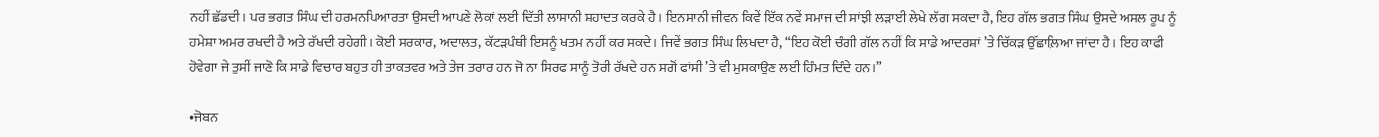ਨਹੀਂ ਛੱਡਦੀ। ਪਰ ਭਗਤ ਸਿੰਘ ਦੀ ਹਰਮਨਪਿਆਰਤਾ ਉਸਦੀ ਆਪਣੇ ਲੋਕਾਂ ਲਈ ਦਿੱਤੀ ਲਾਸਾਨੀ ਸ਼ਹਾਦਤ ਕਰਕੇ ਹੈ। ਇਨਸਾਨੀ ਜੀਵਨ ਕਿਵੇਂ ਇੱਕ ਨਵੇਂ ਸਮਾਜ ਦੀ ਸਾਂਝੀ ਲੜਾਈ ਲੇਖੇ ਲੱਗ ਸਕਦਾ ਹੈ, ਇਹ ਗੱਲ ਭਗਤ ਸਿੰਘ ਉਸਦੇ ਅਸਲ ਰੂਪ ਨੂੰ ਹਮੇਸ਼ਾ ਅਮਰ ਰਖਦੀ ਹੈ ਅਤੇ ਰੱਖਦੀ ਰਹੇਗੀ। ਕੋਈ ਸਰਕਾਰ, ਅਦਾਲਤ, ਕੱਟੜਪੰਥੀ ਇਸਨੂੰ ਖਤਮ ਨਹੀਂ ਕਰ ਸਕਦੇ। ਜਿਵੇਂ ਭਗਤ ਸਿੰਘ ਲਿਖਦਾ ਹੈ, “ਇਹ ਕੋਈ ਚੰਗੀ ਗੱਲ ਨਹੀਂ ਕਿ ਸਾਡੇ ਆਦਰਸ਼ਾਂ ’ਤੇ ਚਿੱਕੜ ਉੱਛਾਲ਼ਿਆ ਜਾਂਦਾ ਹੈ। ਇਹ ਕਾਫੀ ਹੋਵੇਗਾ ਜੇ ਤੁਸੀਂ ਜਾਣੋ ਕਿ ਸਾਡੇ ਵਿਚਾਰ ਬਹੁਤ ਹੀ ਤਾਕਤਵਰ ਅਤੇ ਤੇਜ ਤਰਾਰ ਹਨ ਜੋ ਨਾ ਸਿਰਫ ਸਾਨੂੰ ਤੋਰੀ ਰੱਖਦੇ ਹਨ ਸਗੋਂ ਫਾਂਸੀ ’ਤੇ ਵੀ ਮੁਸਕਾਉਣ ਲਈ ਹਿੰਮਤ ਦਿੰਦੇ ਹਨ।”

•ਜੋਬਨ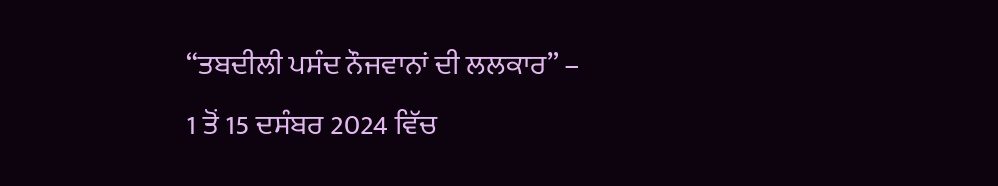“ਤਬਦੀਲੀ ਪਸੰਦ ਨੌਜਵਾਨਾਂ ਦੀ ਲਲਕਾਰ” – 1 ਤੋਂ 15 ਦਸੰਬਰ 2024 ਵਿੱਚ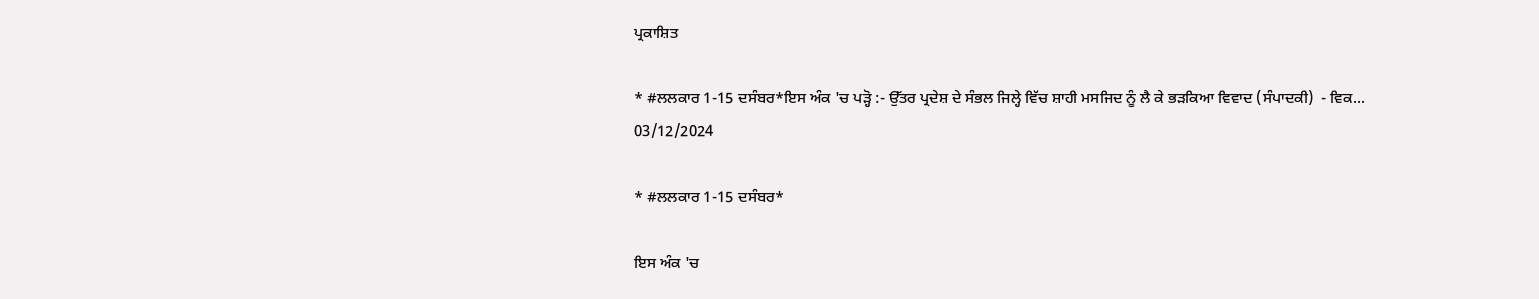ਪ੍ਰਕਾਸ਼ਿਤ

* #ਲਲਕਾਰ 1-15 ਦਸੰਬਰ*ਇਸ ਅੰਕ 'ਚ ਪੜ੍ਹੋ :- ਉੱਤਰ ਪ੍ਰਦੇਸ਼ ਦੇ ਸੰਭਲ ਜਿਲ੍ਹੇ ਵਿੱਚ ਸ਼ਾਹੀ ਮਸਜਿਦ ਨੂੰ ਲੈ ਕੇ ਭੜਕਿਆ ਵਿਵਾਦ (ਸੰਪਾਦਕੀ)  - ਵਿਕ...
03/12/2024

* #ਲਲਕਾਰ 1-15 ਦਸੰਬਰ*

ਇਸ ਅੰਕ 'ਚ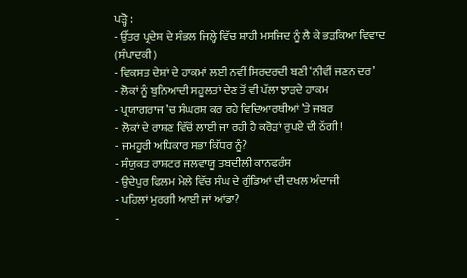ਪੜ੍ਹੋ :
- ਉੱਤਰ ਪ੍ਰਦੇਸ਼ ਦੇ ਸੰਭਲ ਜਿਲ੍ਹੇ ਵਿੱਚ ਸ਼ਾਹੀ ਮਸਜਿਦ ਨੂੰ ਲੈ ਕੇ ਭੜਕਿਆ ਵਿਵਾਦ (ਸੰਪਾਦਕੀ)
- ਵਿਕਸਤ ਦੇਸ਼ਾਂ ਦੇ ਹਾਕਮਾਂ ਲਈ ਨਵੀਂ ਸਿਰਦਰਦੀ ਬਣੀ ‘ਨੀਵੀਂ ਜਣਨ ਦਰ’
- ਲੋਕਾਂ ਨੂੰ ਬੁਨਿਆਦੀ ਸਹੂਲਤਾਂ ਦੇਣ ਤੋਂ ਵੀ ਪੱਲਾ ਝਾੜਦੇ ਹਾਕਮ
- ਪ੍ਰਯਾਗਰਾਜ ’ਚ ਸੰਘਰਸ਼ ਕਰ ਰਹੇ ਵਿਦਿਆਰਥੀਆਂ ’ਤੇ ਜਬਰ
- ਲੋਕਾਂ ਦੇ ਰਾਸ਼ਣ ਵਿੱਚੋਂ ਲਾਈ ਜਾ ਰਹੀ ਹੈ ਕਰੋੜਾਂ ਰੁਪਏ ਦੀ ਠੱਗੀ!
- ਜਮਹੂਰੀ ਅਧਿਕਾਰ ਸਭਾ ਕਿੱਧਰ ਨੂੰ?
- ਸੰਯੁਕਤ ਰਾਸ਼ਟਰ ਜਲਵਾਯੂ ਤਬਦੀਲੀ ਕਾਨਫਰੰਸ
- ਉਦੇਪੁਰ ਫਿਲਮ ਮੇਲੇ ਵਿੱਚ ਸੰਘ ਦੇ ਗੁੰਡਿਆਂ ਦੀ ਦਖਲ ਅੰਦਾਜੀ
- ਪਹਿਲਾਂ ਮੁਰਗੀ ਆਈ ਜਾਂ ਆਂਡਾ?
-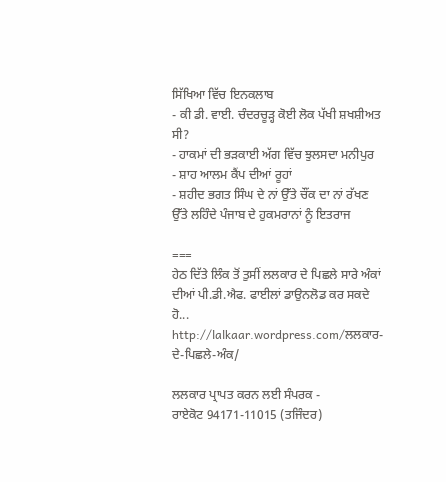ਸਿੱਖਿਆ ਵਿੱਚ ਇਨਕਲਾਬ
- ਕੀ ਡੀ. ਵਾਈ. ਚੰਦਰਚੂੜ੍ਹ ਕੋਈ ਲੋਕ ਪੱਖੀ ਸ਼ਖਸ਼ੀਅਤ ਸੀ?
- ਹਾਕਮਾਂ ਦੀ ਭੜਕਾਈ ਅੱਗ ਵਿੱਚ ਝੁਲਸਦਾ ਮਨੀਪੁਰ
- ਸ਼ਾਹ ਆਲਮ ਕੈਂਪ ਦੀਆਂ ਰੂਹਾਂ
- ਸ਼ਹੀਦ ਭਗਤ ਸਿੰਘ ਦੇ ਨਾਂ ਉੱਤੇ ਚੌਂਕ ਦਾ ਨਾਂ ਰੱਖਣ ਉੱਤੇ ਲਹਿੰਦੇ ਪੰਜਾਬ ਦੇ ਹੁਕਮਰਾਨਾਂ ਨੂੰ ਇਤਰਾਜ

===
ਹੇਠ ਦਿੱਤੇ ਲਿੰਕ ਤੋਂ ਤੁਸੀਂ ਲਲਕਾਰ ਦੇ ਪਿਛਲੇ ਸਾਰੇ ਅੰਕਾਂ ਦੀਆਂ ਪੀ.ਡੀ.ਐਫ. ਫਾਈਲਾਂ ਡਾਉਨਲੋਡ ਕਰ ਸਕਦੇ ਹੋ...
http://lalkaar.wordpress.com/ਲਲਕਾਰ-ਦੇ-ਪਿਛਲੇ-ਅੰਕ/

ਲਲਕਾਰ ਪ੍ਰਾਪਤ ਕਰਨ ਲਈ ਸੰਪਰਕ -
ਰਾਏਕੋਟ 94171-11015 (ਤਜਿੰਦਰ)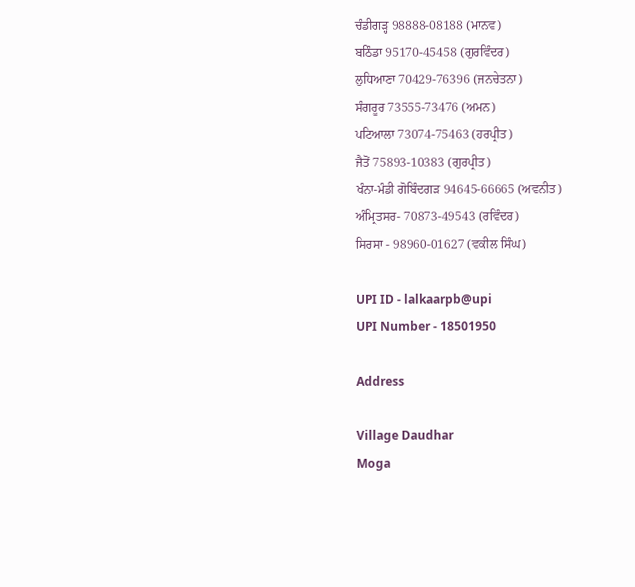ਚੰਡੀਗੜ੍ਹ 98888-08188 (ਮਾਨਵ)
ਬਠਿੰਡਾ 95170-45458 (ਗੁਰਵਿੰਦਰ)
ਲੁਧਿਆਣਾ 70429-76396 (ਜਨਚੇਤਨਾ)
ਸੰਗਰੂਰ 73555-73476 (ਅਮਨ)
ਪਟਿਆਲਾ 73074-75463 (ਹਰਪ੍ਰੀਤ)
ਜੈਤੋਂ 75893-10383 (ਗੁਰਪ੍ਰੀਤ)
ਖੰਨਾ-ਮੰਡੀ ਗੋਬਿੰਦਗੜ 94645-66665 (ਅਵਨੀਤ)
ਅੰਮ੍ਰਿਤਸਰ- 70873-49543 (ਰਵਿੰਦਰ)
ਸਿਰਸਾ - 98960-01627 (ਵਕੀਲ ਸਿੰਘ)

UPI ID - lalkaarpb@upi
UPI Number - 18501950

Address

Village Daudhar
Moga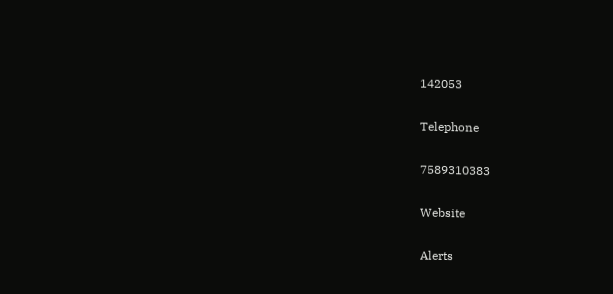142053

Telephone

7589310383

Website

Alerts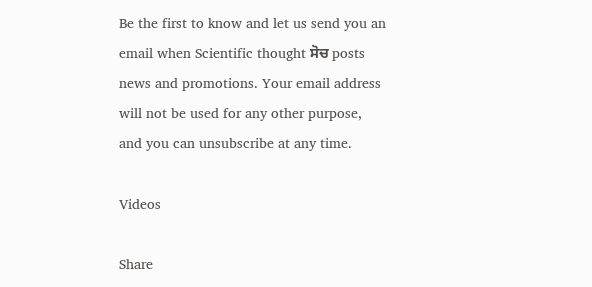Be the first to know and let us send you an email when Scientific thought ਸੋਚ posts news and promotions. Your email address will not be used for any other purpose, and you can unsubscribe at any time.

Videos

Share